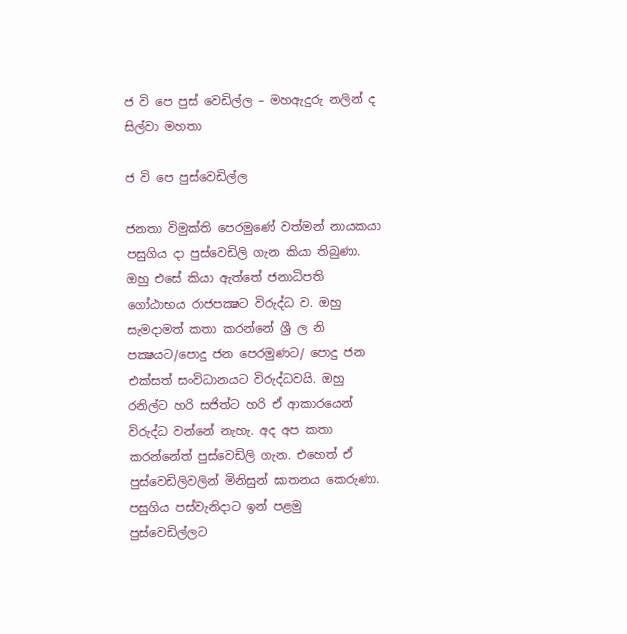ජ වි පෙ පුස් වෙඩිල්ල – මහඇදුරු නලින් ද සිල්වා මහතා

ජ වි පෙ පුස්වෙඩිල්ල

ජනතා විමුක්ති පෙරමුණේ වත්මන් නායකයා පසුගිය දා පුස්වෙඩිලි ගැන කියා තිබුණා. ඔහු එසේ කියා ඇත්තේ ජනාධිපති ගෝඨාභය රාජපක්‍ෂට විරුද්ධ ව. ඔහු සැමදාමත් කතා කරන්නේ ශ්‍රී ල නි පක්‍ෂයට/පොදු ජන පෙරමුණට/ පොදු ජන එක්සත් සංවිධානයට විරුද්ධවයි. ඔහු රනිල්ට හරි සජිත්ට හරි ඒ ආකාරයෙන් විරුද්ධ වන්නේ නැහැ. අද අප කතා කරන්නේත් පුස්වෙඩිලි ගැන. එහෙත් ඒ පුස්වෙඩිලිවලින් මිනිසුන් ඝාතනය කෙරුණා. පසුගිය පස්වැනිදාට ඉන් පළමු පුස්වෙඩිල්ලට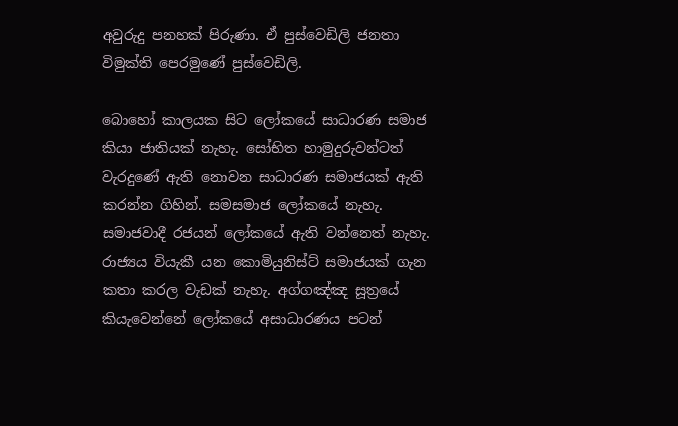අවුරුදු පනහක් පිරුණා. ඒ පුස්වෙඩිලි ජනතා විමුක්ති පෙරමුණේ පුස්වෙඩිලි.

බොහෝ කාලයක සිට ලෝකයේ සාධාරණ සමාජ කියා ජාතියක් නැහැ. සෝභිත හාමුදුරුවන්ටත් වැරදුණේ ඇති නොවන සාධාරණ සමාජයක් ඇති කරන්න ගිහින්. සමසමාජ ලෝකයේ නැහැ. සමාජවාදී රජයන් ලෝකයේ ඇති වන්නෙත් නැහැ. රාජ්‍යය වියැකී යන කොමියුනිස්ට් සමාජයක් ගැන කතා කරල වැඩක් නැහැ. අග්ගඤ්ඤ සූත්‍රයේ කියැවෙන්නේ ලෝකයේ අසාධාරණය පටන්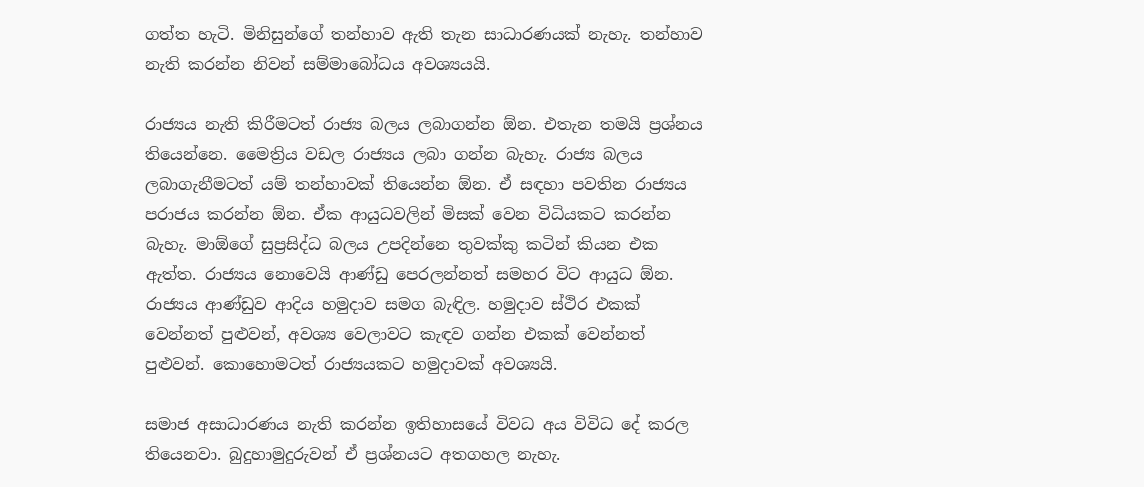ගත්ත හැටි. මිනිසුන්ගේ තන්හාව ඇති තැන සාධාරණයක් නැහැ. තන්හාව නැති කරන්න නිවන් සම්මාබෝධය අවශ්‍යයයි.

රාජ්‍යය නැති කිරීමටත් රාජ්‍ය බලය ලබාගන්න ඕන. එතැන තමයි ප්‍රශ්නය තියෙන්නෙ. මෛත්‍රිය වඩල රාජ්‍යය ලබා ගන්න බැහැ. රාජ්‍ය බලය ලබාගැනීමටත් යම් තන්හාවක් තියෙන්න ඕන. ඒ සඳහා පවතින රාජ්‍යය පරාජය කරන්න ඕන. ඒක ආයුධවලින් මිසක් වෙන විධියකට කරන්න බැහැ. මාඕගේ සුප්‍රසිද්ධ බලය උපදින්නෙ තුවක්කු කටින් කියන එක ඇත්ත. රාජ්‍යය නොවෙයි ආණ්ඩු පෙරලන්නත් සමහර විට ආයුධ ඕන. රාජ්‍යය ආණ්ඩුව ආදිය හමුදාව සමග බැඳිල. හමුදාව ස්ථිර එකක් වෙන්නත් පුළුවන්, අවශ්‍ය වෙලාවට කැඳව ගන්න එකක් වෙන්නත් පුළුවන්. කොහොමටත් රාජ්‍යයකට හමුදාවක් අවශ්‍යයි.

සමාජ අසාධාරණය නැති කරන්න ඉතිහාසයේ විවධ අය විවිධ දේ කරල තියෙනවා. බුදුහාමුදුරුවන් ඒ ප්‍රශ්නයට අතගහල නැහැ.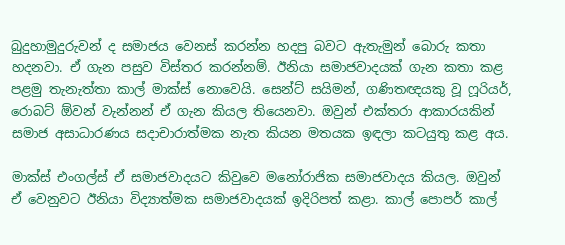බුදුහාමුදුරුවන් ද සමාජය වෙනස් කරන්න හදපු බවට ඇතැමුන් බොරු කතා හදනවා. ඒ ගැන පසුව විස්තර කරන්නම්. ඊනියා සමාජවාදයක් ගැන කතා කළ පළමු තැනැත්තා කාල් මාක්ස් නොවෙයි. සෙන්ට් සයිමන්, ගණිතඥයකු වූ ෆූරියර්, රොබට් ඕවන් වැන්නන් ඒ ගැන කියල තියෙනවා. ඔවුන් එක්තරා ආකාරයකින් සමාජ අසාධාරණය සදාචාරාත්මක නැත කියන මතයක ඉඳලා කටයුතු කළ අය.

මාක්ස් එංගල්ස් ඒ සමාජවාදයට කිවුවෙ මනෝරාජික සමාජවාදය කියල. ඔවුන් ඒ වෙනුවට ඊනියා විද්‍යාත්මක සමාජවාදයක් ඉදිරිපත් කළා. කාල් පොපර් කාල්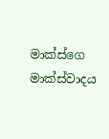මාක්ස්ගෙ මාක්ස්වාදය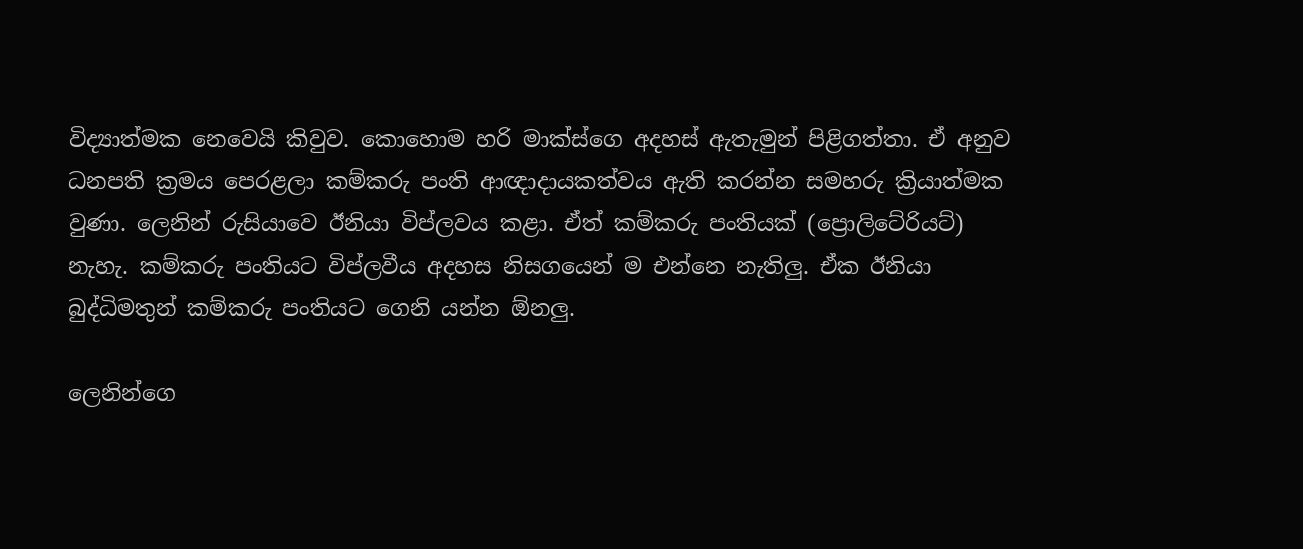විද්‍යාත්මක නෙවෙයි කිවුව. කොහොම හරි මාක්ස්ගෙ අදහස් ඇතැමුන් පිළිගත්තා. ඒ අනුව ධනපති ක්‍රමය පෙරළලා කම්කරු පංති ආඥාදායකත්වය ඇති කරන්න සමහරු ක්‍රියාත්මක වුණා. ලෙනින් රුසියාවෙ ඊනියා විප්ලවය කළා. ඒත් කම්කරු පංතියක් (ප්‍රොලිටේරියට්) නැහැ. කම්කරු පංතියට විප්ලවීය අදහස නිසගයෙන් ම එන්නෙ නැතිලු. ඒක ඊනියා බුද්ධිමතුන් කම්කරු පංතියට ගෙනි යන්න ඕනලු.

ලෙනින්ගෙ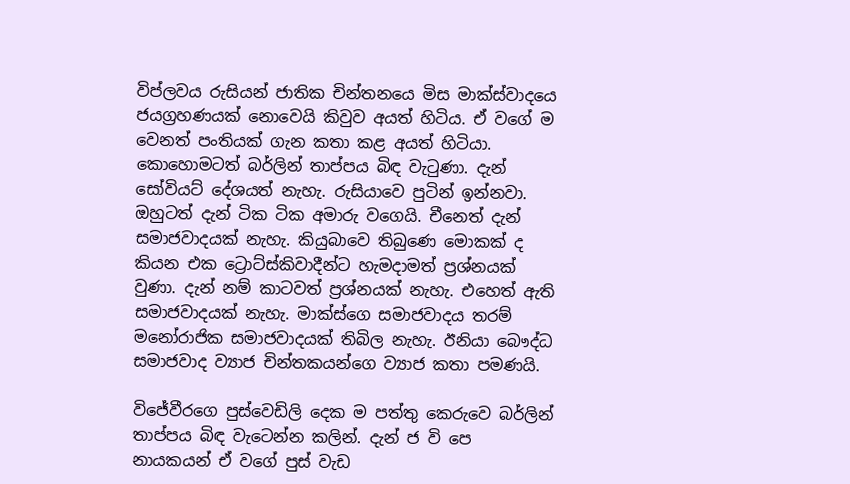විප්ලවය රුසියන් ජාතික චින්තනයෙ මිස මාක්ස්වාදයෙ ජයග්‍රහණයක් නොවෙයි කිවුව අයත් හිටිය. ඒ වගේ ම වෙනත් පංතියක් ගැන කතා කළ අයත් හිටියා. කොහොමටත් බර්ලින් තාප්පය බිඳ වැටුණා. දැන් සෝවියට් දේශයත් නැහැ. රුසියාවෙ පුටින් ඉන්නවා. ඔහුටත් දැන් ටික ටික අමාරු වගෙයි. චීනෙත් දැන් සමාජවාදයක් නැහැ. කියුබාවෙ තිබුණෙ මොකක් ද කියන එක ට්‍රොට්ස්කිවාදීන්ට හැමදාමත් ප්‍රශ්නයක් වුණා. දැන් නම් කාටවත් ප්‍රශ්නයක් නැහැ. එහෙත් ඇති සමාජවාදයක් නැහැ. මාක්ස්ගෙ සමාජවාදය තරම් මනෝරාජික සමාජවාදයක් තිබිල නැහැ. ඊනියා බෞද්ධ සමාජවාද ව්‍යාජ චින්තකයන්ගෙ ව්‍යාජ කතා පමණයි.

විජේවීරගෙ පුස්වෙඩිලි දෙක ම පත්තු කෙරුවෙ බර්ලින් තාප්පය බිඳ වැටෙන්න කලින්. දැන් ජ වි පෙ නායකයන් ඒ වගේ පුස් වැඩ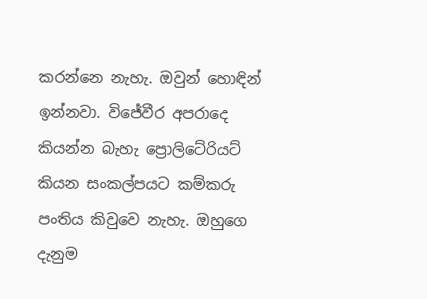කරන්නෙ නැහැ. ඔවුන් හොඳින් ඉන්නවා. විජේවීර අපරාදෙ කියන්න බැහැ ප්‍රොලිටේරියට් කියන සංකල්පයට කම්කරු පංතිය කිවුවෙ නැහැ. ඔහුගෙ දැනුම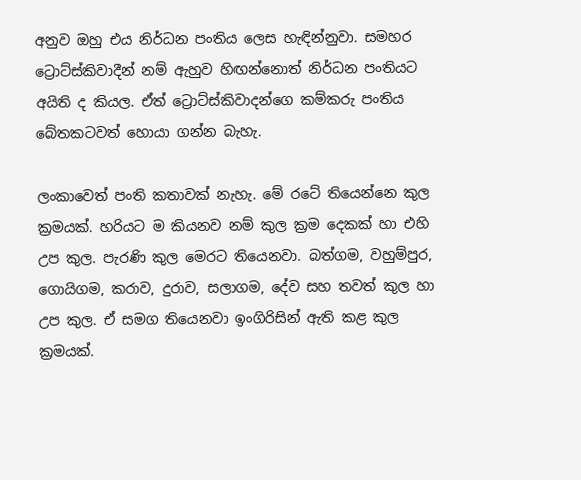අනුව ඔහු එය නිර්ධන පංතිය ලෙස හැඳින්නුවා. සමහර ට්‍රොට්ස්කිවාදීන් නම් ඇහුව හිඟන්නොත් නිර්ධන පංතියට අයිති ද කියල. ඒත් ට්‍රොට්ස්කිවාදන්ගෙ කම්කරු පංතිය බේතකටවත් හොයා ගන්න බැහැ.

ලංකාවෙත් පංති කතාවක් නැහැ. මේ රටේ තියෙන්නෙ කුල ක්‍රමයක්. හරියට ම කියනව නම් කුල ක්‍රම දෙකක් හා එහි උප කුල. පැරණි කුල මෙරට තියෙනවා. බත්ගම, වහුම්පුර, ගොයිගම, කරාව, දුරාව, සලාගම, දේව සහ තවත් කුල හා උප කුල. ඒ සමග තියෙනවා ඉංගිරිසින් ඇති කළ කුල ක්‍රමයක්.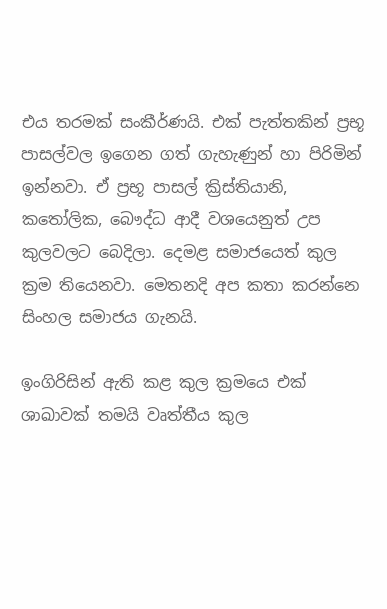එය තරමක් සංකීර්ණයි. එක් පැත්තකින් ප්‍රභූ පාසල්වල ඉගෙන ගත් ගැහැණුන් හා පිරිමින් ඉන්නවා. ඒ ප්‍රභූ පාසල් ක්‍රිස්තියානි, කතෝලික, බෞද්ධ ආදී වශයෙනුත් උප කුලවලට බෙදිලා. දෙමළ සමාජයෙත් කුල ක්‍රම තියෙනවා. මෙතනදි අප කතා කරන්නෙ සිංහල සමාජය ගැනයි.

ඉංගිරිසින් ඇති කළ කුල ක්‍රමයෙ එක් ශාඛාවක් තමයි වෘත්තීය කුල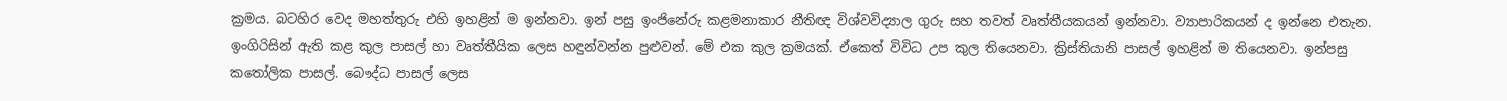ක්‍රමය. බටහිර වෙද මහත්තුරු එහි ඉහළින් ම ඉන්නවා. ඉන් පසු ඉංජිනේරු කළමනාකාර නීතිඥ විශ්වවිද්‍යාල ගුරු සහ තවත් වෘත්තීයකයන් ඉන්නවා. ව්‍යාපාරිකයන් ද ඉන්නෙ එතැන. ඉංගිරිසින් ඇති කළ කුල පාසල් හා වෘත්තීයික ලෙස හඳුන්වන්න පුළුවන්. මේ එක කුල ක්‍රමයක්. ඒකෙත් විවිධ උප කුල තියෙනවා. ක්‍රිස්තියානි පාසල් ඉහළින් ම තියෙනවා. ඉන්පසු කතෝලික පාසල්. බෞද්ධ පාසල් ලෙස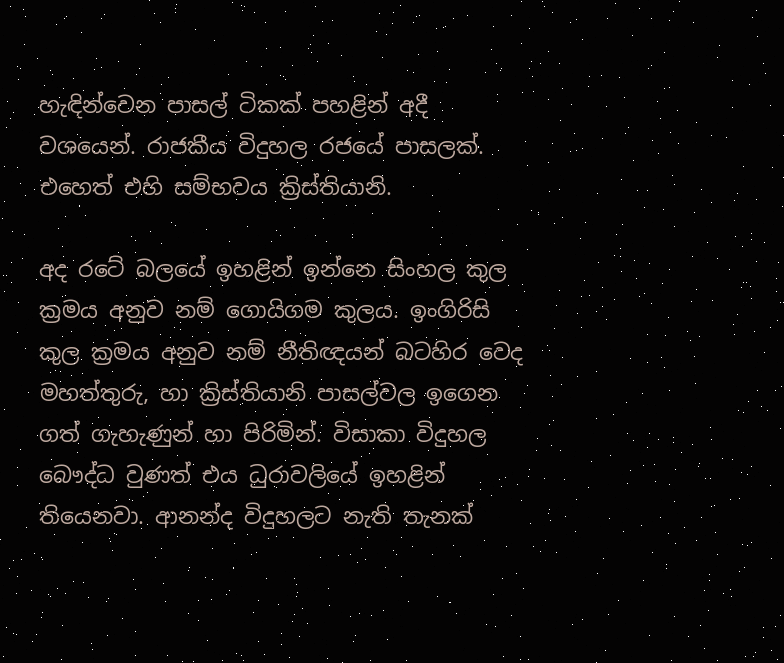හැඳින්වෙන පාසල් ටිකක් පහළින් අදී වශයෙන්. රාජකීය විදුහල රජයේ පාසලක්. එහෙත් එහි සම්භවය ක්‍රිස්තියානි.

අද රටේ බලයේ ඉහළින් ඉන්නෙ සිංහල කුල ක්‍රමය අනුව නම් ගොයිගම කුලය. ඉංගිරිසි කුල ක්‍රමය අනුව නම් නීතිඥයන් බටහිර වෙද මහත්තුරු, හා ක්‍රිස්තියානි පාසල්වල ඉගෙන ගත් ගැහැණුන් හා පිරිමින්. විසාකා විදුහල බෞද්ධ වුණත් එය ධුරාවලියේ ඉහළින් තියෙනවා. ආනන්ද විදුහලට නැති තැනක්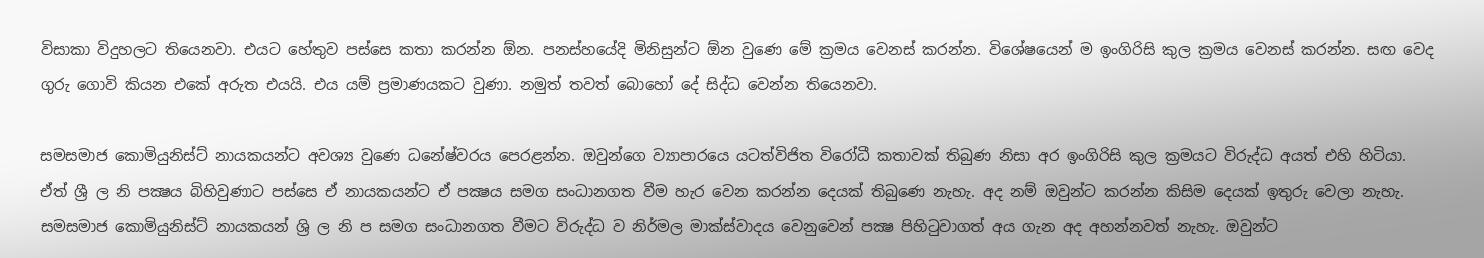විසාකා විදුහලට තියෙනවා. එයට හේතුව පස්සෙ කතා කරන්න ඕන. පනස්හයේදි මිනිසුන්ට ඕන වුණෙ මේ ක්‍රමය වෙනස් කරන්න. විශේෂයෙන් ම ඉංගිරිසි කුල ක්‍රමය වෙනස් කරන්න. සඟ වෙද ගුරු ගොවි කියන එකේ අරුත එයයි. එය යම් ප්‍රමාණයකට වුණා. නමුත් තවත් බොහෝ දේ සිද්ධ වෙන්න තියෙනවා.

සමසමාජ කොමියුනිස්ට් නායකයන්ට අවශ්‍ය වුණෙ ධනේෂ්වරය පෙරළන්න. ඔවුන්ගෙ ව්‍යාපාරයෙ යටත්විජිත විරෝධී කතාවක් තිබුණ නිසා අර ඉංගිරිසි කුල ක්‍රමයට විරුද්ධ අයත් එහි හිටියා. ඒත් ශ්‍රී ල නි පක්‍ෂය බිහිවුණාට පස්සෙ ඒ නායකයන්ට ඒ පක්‍ෂය සමග සංධානගත වීම හැර වෙන කරන්න දෙයක් තිබුණෙ නැහැ. අද නම් ඔවුන්ට කරන්න කිසිම දෙයක් ඉතුරු වෙලා නැහැ. සමසමාජ කොමියුනිස්ට් නායකයන් ශ්‍රි ල නි ප සමග සංධානගත වීමට විරුද්ධ ව නිර්මල මාක්ස්වාදය වෙනුවෙන් පක්‍ෂ පිහිටුවාගත් අය ගැන අද අහන්නවත් නැහැ. ඔවුන්ට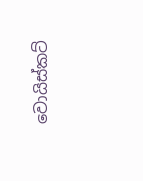වොයිස්කට්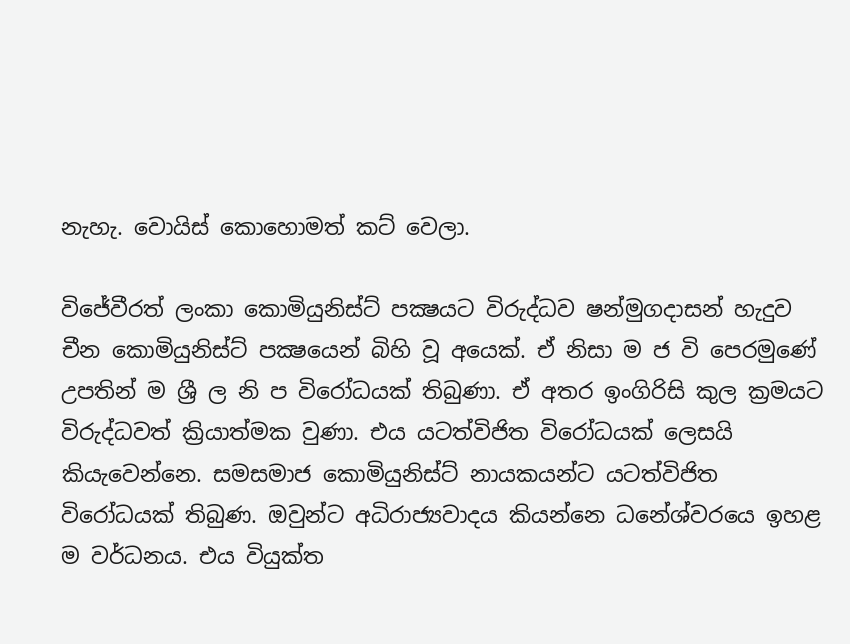නැහැ. වොයිස් කොහොමත් කට් වෙලා.

විජේවීරත් ලංකා කොමියුනිස්ට් පක්‍ෂයට විරුද්ධව ෂන්මුගදාසන් හැදුව චීන කොමියුනිස්ට් පක්‍ෂයෙන් බිහි වූ අයෙක්. ඒ නිසා ම ජ වි පෙරමුණේ උපතින් ම ශ්‍රී ල නි ප විරෝධයක් තිබුණා. ඒ අතර ඉංගිරිසි කුල ක්‍රමයට විරුද්ධවත් ක්‍රියාත්මක වුණා. එය යටත්විජිත විරෝධයක් ලෙසයි කියැවෙන්නෙ. සමසමාජ කොමියුනිස්ට් නායකයන්ට යටත්විජිත විරෝධයක් තිබුණ. ඔවුන්ට අධිරාජ්‍යවාදය කියන්නෙ ධනේශ්වරයෙ ඉහළ ම වර්ධනය. එය වියුක්ත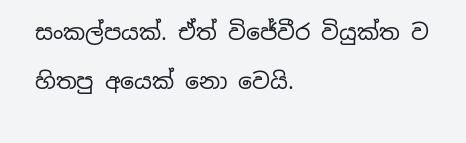සංකල්පයක්. ඒත් විජේවීර වියුක්ත ව හිතපු අයෙක් නො වෙයි.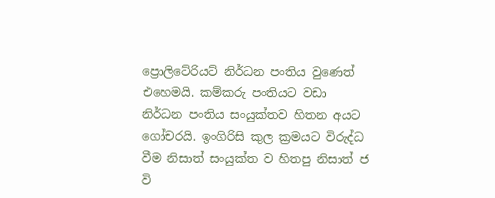ප්‍රොලිටේරියට් නිර්ධන පංතිය වුණෙත් එහෙමයි. කම්කරු පංතියට වඩා නිර්ධන පංතිය සංයුක්තව හිතන අයට ගෝචරයි. ඉංගිරිසි කුල ක්‍රමයට විරුද්ධ වීම නිසාත් සංයුක්ත ව හිතපු නිසාත් ජ වි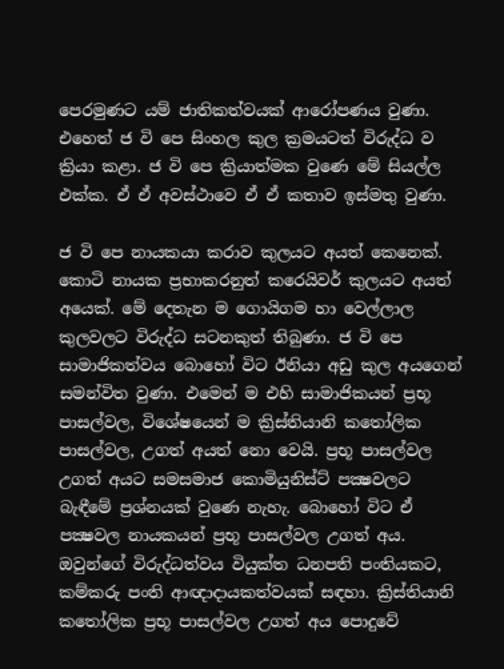පෙරමුණට යම් ජාතිකත්වයක් ආරෝපණය වුණා. එහෙත් ජ වි පෙ සිංහල කුල ක්‍රමයටත් විරුද්ධ ව ක්‍රියා කළා. ජ වි පෙ ක්‍රියාත්මක වුණෙ මේ සියල්ල එක්ක. ඒ ඒ අවස්ථාවෙ ඒ ඒ කතාව ඉස්මතු වුණා.

ජ වි පෙ නායකයා කරාව කුලයට අයත් කෙනෙක්. කොටි නායක ප්‍රභාකරනුත් කරෙයිවර් කුලයට අයත් අයෙක්. මේ දෙතැන ම ගොයිගම හා වෙල්ලාල කුලවලට විරුද්ධ සටනකුත් තිබුණා. ජ වි පෙ සාමාජිකත්වය බොහෝ විට ඊනියා අඩු කුල අයගෙන් සමන්විත වුණා. එමෙන් ම එහි සාමාජිකයන් ප්‍රභූ පාසල්වල, විශේෂයෙන් ම ක්‍රිස්තියානි කතෝලික පාසල්වල, උගත් අයත් නො වෙයි. ප්‍රභූ පාසල්වල උගත් අයට සමසමාජ කොමියුනිස්ට් පක්‍ෂවලට බැඳීමේ ප්‍රශ්නයක් වුණෙ නැහැ. බොහෝ විට ඒ පක්‍ෂවල නායකයන් ප්‍රභූ පාසල්වල උගත් අය. ඔවුන්ගේ විරුද්ධත්වය වියුක්ත ධනපති පංතියකට, කම්කරු පංති ආඥාදායකත්වයක් සඳහා. ක්‍රිස්තියානි කතෝලික ප්‍රභූ පාසල්වල උගත් අය පොදුවේ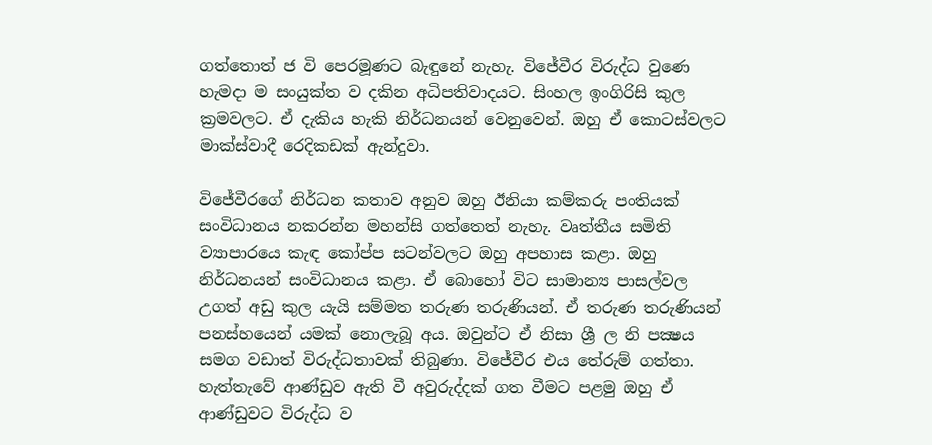ගත්තොත් ජ වි පෙරමූණට බැඳුනේ නැහැ. විජේවීර විරුද්ධ වුණෙ හැමදා ම සංයුක්ත ව දකින අධිපතිවාදයට. සිංහල ඉංගිරිසි කුල ක්‍රමවලට. ඒ දැකිය හැකි නිර්ධනයන් වෙනුවෙන්. ඔහු ඒ කොටස්වලට මාක්ස්වාදී රෙදිකඩක් ඇන්දුවා.

විජේවීරගේ නිර්ධන කතාව අනුව ඔහු ඊනියා කම්කරු පංතියක් සංවිධානය නකරන්න මහන්සි ගත්තෙත් නැහැ. වෘත්තීය සමිති ව්‍යාපාරයෙ කැඳ කෝප්ප සටන්වලට ඔහු අපහාස කළා. ඔහු නිර්ධනයන් සංවිධානය කළා. ඒ බොහෝ විට සාමාන්‍ය පාසල්වල උගත් අඩු කුල යැයි සම්මත තරුණ තරුණියන්. ඒ තරුණ තරුණියන් පනස්හයෙන් යමක් නොලැබූ අය. ඔවුන්ට ඒ නිසා ශ්‍රී ල නි පක්‍ෂය සමග වඩාත් විරුද්ධතාවක් තිබුණා. විජේවීර එය තේරුම් ගත්තා. හැත්තැවේ ආණ්ඩුව ඇති වී අවුරුද්දක් ගත වීමට පළමු ඔහු ඒ ආණ්ඩුවට විරුද්ධ ව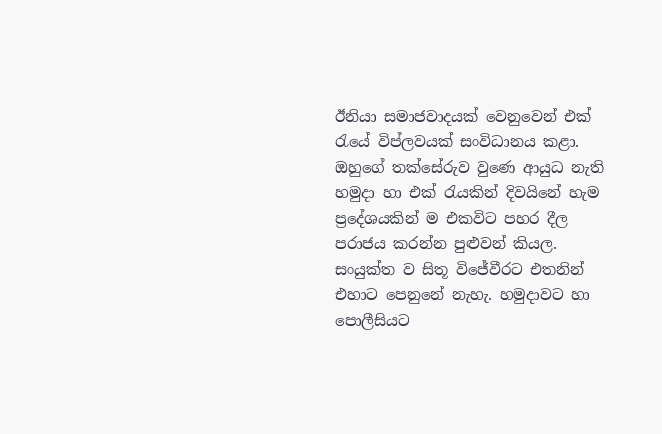ඊනියා සමාජවාදයක් වෙනුවෙන් එක් රැයේ විප්ලවයක් සංවිධානය කළා. ඔහුගේ තක්සේරුව වුණෙ ආයුධ නැති හමුදා හා එක් රැයකින් දිවයිනේ හැම ප්‍රදේශයකින් ම එකවිට පහර දීල පරාජය කරන්න පුළුවන් කියල. සංයුක්ත ව සිතූ විජේවීරට එතනින් එහාට පෙනුනේ නැහැ. හමුදාවට හා පොලීසියට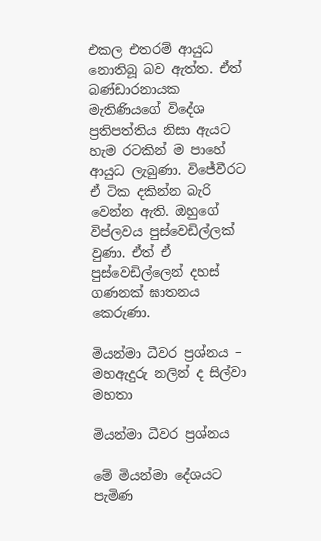එකල එතරම් ආයුධ නොතිබූ බව ඇත්ත. ඒත් බණ්ඩාරනායක මැතිණියගේ විදේශ ප්‍රතිපත්තිය නිසා ඇයට හැම රටකින් ම පාහේ ආයුධ ලැබුණා. විජේවීරට ඒ ටික දකින්න බැරි වෙන්න ඇති. ඔහුගේ විප්ලවය පුස්වෙඩිල්ලක් වුණා. ඒත් ඒ පුස්වෙඩිල්ලෙන් දහස් ගණනක් ඝාතනය කෙරුණා.

මියන්මා ධීවර ප්‍රශ්නය – මහඇදුරු නලින් ද සිල්වා මහතා

මියන්මා ධීවර ප්‍රශ්නය

මේ මියන්මා දේශයට පැමිණ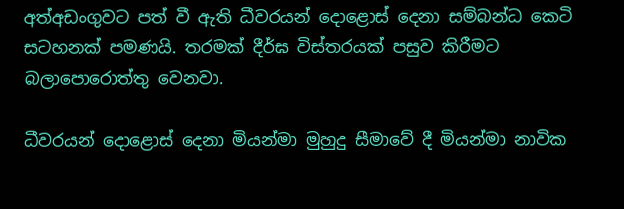අත්අඩංගුවට පත් වී ඇති ධීවරයන් දොළොස් දෙනා සම්බන්ධ කෙටි සටහනක් පමණයි. තරමක් දීර්ඝ විස්තරයක් පසුව කිරීමට බලාපොරොත්තු වෙනවා.

ධීවරයන් දොළොස් දෙනා මියන්මා මුහුදු සීමාවේ දී මියන්මා නාවික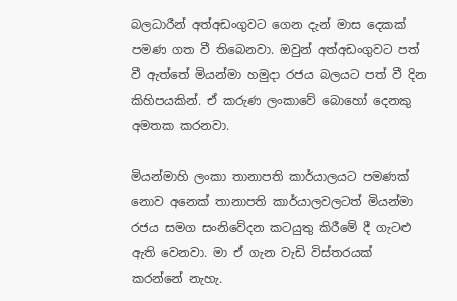බලධාරීන් අත්අඩංගුවට ගෙන දැන් මාස දෙකක් පමණ ගත වී තිබෙනවා. ඔවුන් අත්අඩංගුවට පත් වී ඇත්තේ මියන්මා හමුදා රජය බලයට පත් වී දින කිහිපයකින්. ඒ කරුණ ලංකාවේ බොහෝ දෙනකු අමතක කරනවා.

මියන්මාහි ලංකා තානාපති කාර්යාලයට පමණක් නොව අනෙක් තානාපති කාර්යාලවලටත් මියන්මා රජය සමග සංනිවේදන කටයුතු කිරීමේ දී ගැටළු ඇති වෙනවා. මා ඒ ගැන වැඩි විස්තරයක් කරන්නේ නැහැ.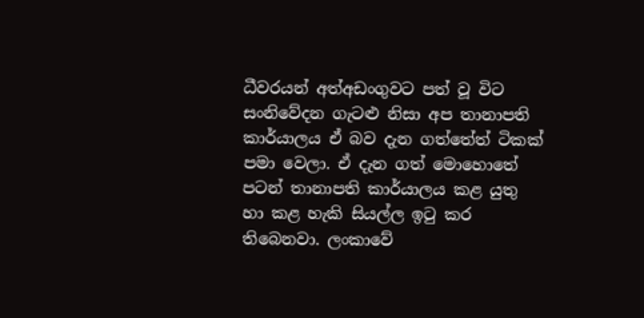ධීවරයන් අත්අඩංගුවට පත් වූ විට සංනිවේදන ගැටළු නිසා අප තානාපති කාර්යාලය ඒ බව දැන ගත්තේත් ටිකක් පමා වෙලා. ඒ දැන ගත් මොහොතේ පටන් තානාපති කාර්යාලය කළ යුතු හා කළ හැකි සියල්ල ඉටු කර තිබෙනවා. ලංකාවේ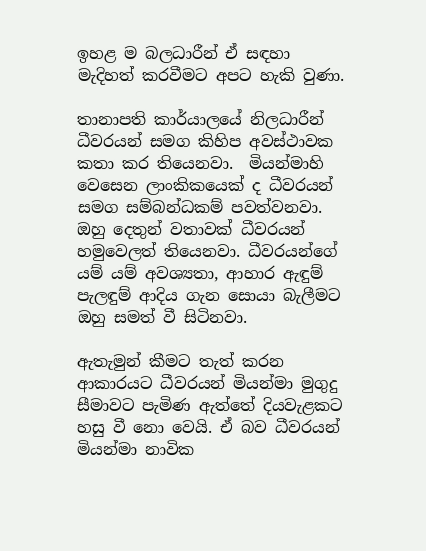ඉහළ ම බලධාරීන් ඒ සඳහා මැදිහත් කරවීමට අපට හැකි වුණා.

තානාපති කාර්යාලයේ නිලධාරීන් ධීවරයන් සමග කිහිප අවස්ථාවක කතා කර තියෙනවා.  මියන්මාහි වෙසෙන ලාංකිකයෙක් ද ධීවරයන් සමග සම්බන්ධකම් පවත්වනවා. ඔහු දෙතුන් වතාවක් ධීවරයන් හමුවෙලත් තියෙනවා. ධීවරයන්ගේ යම් යම් අවශ්‍යතා, ආහාර ඇඳුම් පැලඳුම් ආදිය ගැන සොයා බැලීමට ඔහු සමත් වී සිටිනවා.

ඇතැමුන් කීමට තැත් කරන ආකාරයට ධීවරයන් මියන්මා මුගුදු සීමාවට පැමිණ ඇත්තේ දියවැළකට හසු වී නො වෙයි. ඒ බව ධීවරයන් මියන්මා නාවික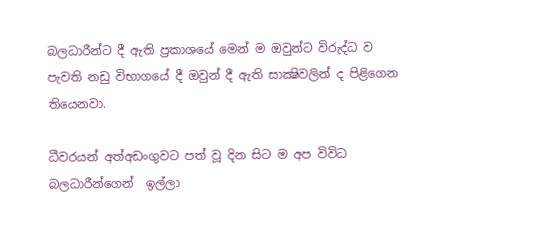බලධාරීන්ට දී ඇති ප්‍රකාශයේ මෙන් ම ඔවුන්ට විරුද්ධ ව පැවති නඩු විභාගයේ දී ඔවුන් දී ඇති සාක්‍ෂිවලින් ද පිළිගෙන තියෙනවා.

ධීවරයන් අත්අඩංගුවට පත් වූ දින සිට ම අප විවිධ බලධාරීන්ගෙන්  ඉල්ලා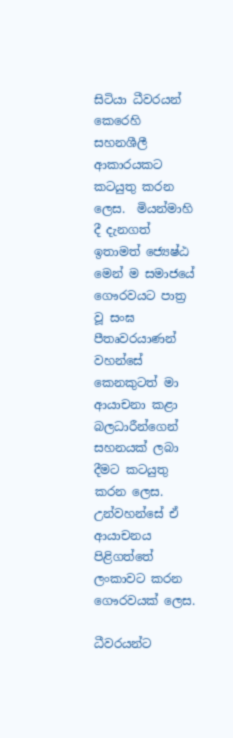සිටියා ධීවරයන් කෙරෙහි සහනශීලී ආකාරයකට කටයුතු කරන ලෙස.  මියන්මාහි දී දැනගත් ඉතාමත් ජ්‍යෙෂ්ඨ මෙන් ම සමාජයේ ගෞරවයට පාත්‍ර වූ සංඝ පීතෘවරයාණන් වහන්සේ කෙනකුටත් මා ආයාචනා කළා බලධාරීන්ගෙන් සහනයක් ලබා දීමට කටයුතු කරන ලෙස. උන්වහන්සේ ඒ ආයාචනය පිළිගත්තේ ලංකාවට කරන ගෞරවයක් ලෙස.

ධීවරයන්ට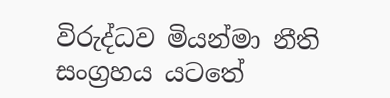විරුද්ධව මියන්මා නීති සංග්‍රහය යටතේ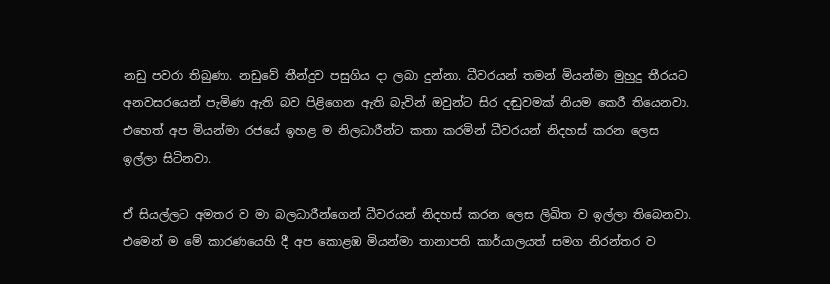නඩු පවරා තිබුණා. නඩුවේ තීන්දුව පසුගිය දා ලබා දුන්නා. ධීවරයන් තමන් මියන්මා මුහුදු තීරයට අනවසරයෙන් පැමිණ ඇති බව පිළිගෙන ඇති බැවින් ඔවුන්ට සිර දඬුවමක් නියම කෙරී තියෙනවා. එහෙත් අප මියන්මා රජයේ ඉහළ ම නිලධාරීන්ට කතා කරමින් ධීවරයන් නිදහස් කරන ලෙස  ඉල්ලා සිටිනවා.

ඒ සියල්ලට අමතර ව මා බලධාරීන්ගෙන් ධීවරයන් නිදහස් කරන ලෙස ලිඛිත ව ඉල්ලා තිබෙනවා. එමෙන් ම මේ කාරණයෙහි දී අප කොළඹ මියන්මා තානාපති කාර්යාලයත් සමග නිරන්තර ව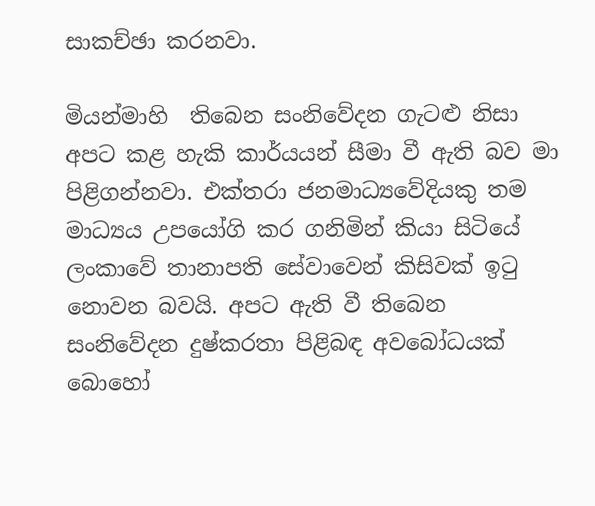සාකච්ඡා කරනවා.

මියන්මාහි  තිබෙන සංනිවේදන ගැටළු නිසා අපට කළ හැකි කාර්යයන් සීමා වී ඇති බව මා පිළිගන්නවා. එක්තරා ජනමාධ්‍යවේදියකු තම මාධ්‍යය උපයෝගි කර ගනිමින් කියා සිටියේ ලංකාවේ තානාපති සේවාවෙන් කිසිවක් ඉටු නොවන බවයි. අපට ඇති වී තිබෙන සංනිවේදන දුෂ්කරතා පිළිබඳ අවබෝධයක් බොහෝ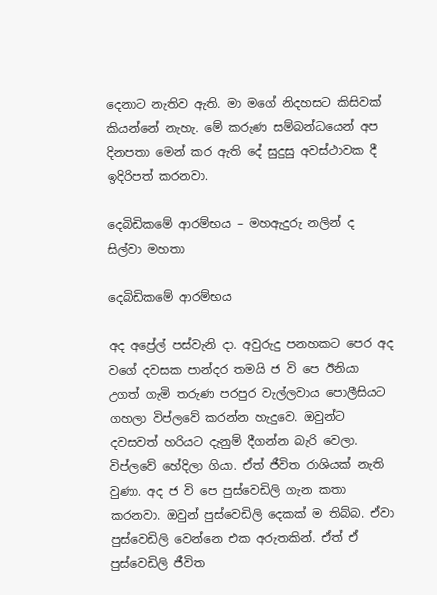දෙනාට නැතිව ඇති. මා මගේ නිදහසට කිසිවක් කියන්නේ නැහැ. මේ කරුණ සම්බන්ධයෙන් අප දිනපතා මෙන් කර ඇති දේ සුදුසු අවස්ථාවක දී ඉදිරිපත් කරනවා.

දෙබිඩිකමේ ආරම්භය – මහඇදුරු නලින් ද සිල්වා මහතා

දෙබිඩිකමේ ආරම්භය

අද අප්‍රේල් පස්වැනි දා. අවුරුදු පනහකට පෙර අද වගේ දවසක පාන්දර තමයි ජ වි පෙ ඊනියා උගත් ගැමි තරුණ පරපුර වැල්ලවාය පොලීසියට ගහලා විප්ලවේ කරන්න හැදුවෙ. ඔවුන්ට දවසවත් හරියට දැනුම් දීගන්න බැරි වෙලා. විප්ලවේ හේදිලා ගියා. ඒත් ජීවිත රාශියක් නැති වුණා. අද ජ වි පෙ පුස්වෙඩිලි ගැන කතා කරනවා. ඔවුන් පුස්වෙඩිලි දෙකක් ම තිබ්බ. ඒවා පුස්වෙඩිලි වෙන්නෙ එක අරුතකින්. ඒත් ඒ පුස්වෙඩිලි ජීවිත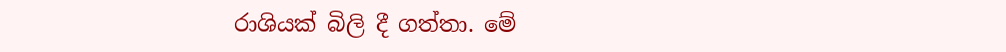රාශියක් බිලි දී ගත්තා. මේ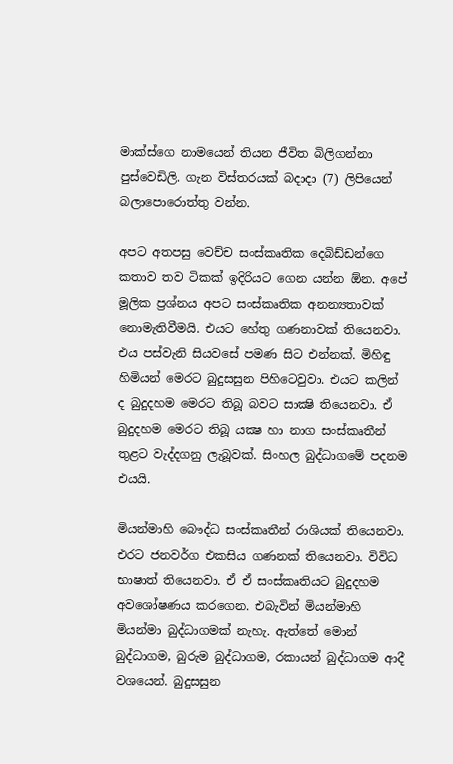මාක්ස්ගෙ නාමයෙන් තියන ජීවිත බිලිගන්නා පුස්වෙඩිලි. ගැන විස්තරයක් බදාදා (7) ලිපියෙන් බලාපොරොත්තු වන්න.

අපට අතපසු වෙච්ච සංස්කෘතික දෙබිඩ්ඩන්ගෙ කතාව තව ටිකක් ඉදිරියට ගෙන යන්න ඕන. අපේ මූලික ප්‍රශ්නය අපට සංස්කෘතික අනන්‍යතාවක් නොමැතිවීමයි. එයට හේතු ගණනාවක් තියෙනවා. එය පස්වැනි සියවසේ පමණ සිට එන්නක්. මිහිඳු හිමියන් මෙරට බුදුසසුන පිහිටෙවුවා. එයට කලින් ද බුදුදහම මෙරට තිබූ බවට සාක්‍ෂි තියෙනවා. ඒ බුදුදහම මෙරට තිබූ යක්‍ෂ හා නාග සංස්කෘතීන් තුළට වැද්දගනු ලැබූවක්. සිංහල බුද්ධාගමේ පදනම එයයි.

මියන්මාහි බෞද්ධ සංස්කෘතීන් රාශියක් තියෙනවා. එරට ජනවර්ග එකසිය ගණනක් තියෙනවා. විවිධ භාෂාත් තියෙනවා. ඒ ඒ සංස්කෘතියට බුදුදහම අවශෝෂණය කරගෙන. එබැවින් මියන්මාහි මියන්මා බුද්ධාගමක් නැහැ. ඇත්තේ මොන් බුද්ධාගම, බුරුම බුද්ධාගම, රකායන් බුද්ධාගම ආදී වශයෙන්. බුදුසසුන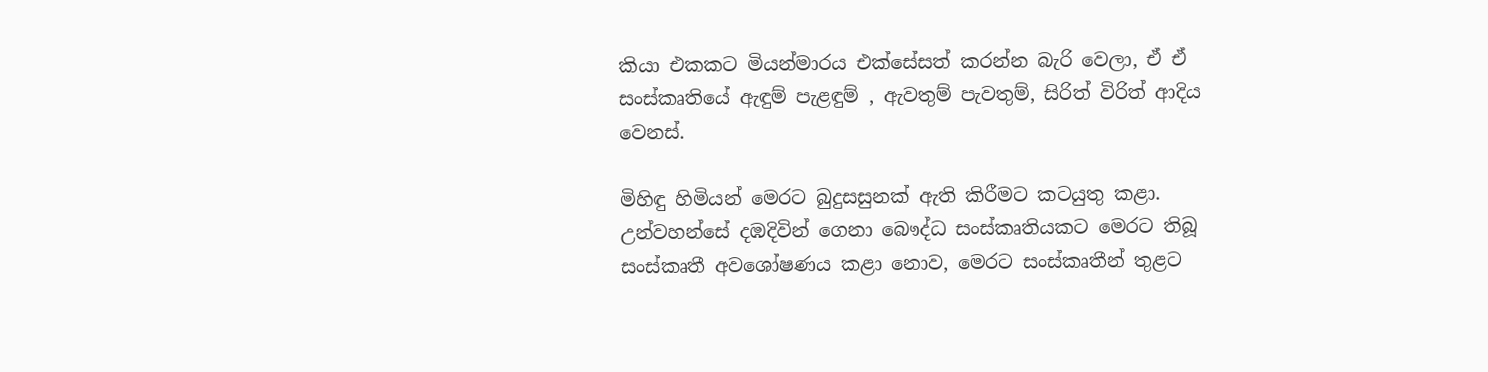කියා එකකට මියන්මාරය එක්සේසත් කරන්න බැරි වෙලා, ඒ ඒ සංස්කෘතියේ ඇඳුම් පැළඳුම් , ඇවතුම් පැවතුම්, සිරිත් විරිත් ආදිය වෙනස්.

මිහිඳු හිමියන් මෙරට බුදුසසුනක් ඇති කිරීමට කටයුතු කළා. උන්වහන්සේ දඹදිවින් ගෙනා බෞද්ධ සංස්කෘතියකට මෙරට තිබූ සංස්කෘතී අවශෝෂණය කළා නොව, මෙරට සංස්කෘතීන් තුළට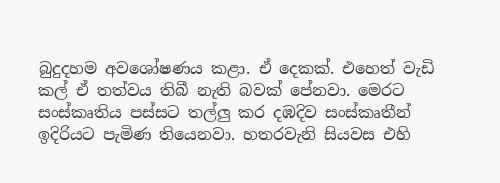බුදුදහම අවශෝෂණය කළා. ඒ දෙකක්. එහෙත් වැඩි කල් ඒ තත්වය තිබී නැති බවක් පේනවා. මෙරට සංස්කෘතිය පස්සට තල්ලු කර දඹදිව සංස්කෘතීන් ඉදිරියට පැමිණ තියෙනවා. හතරවැනි සියවස එහි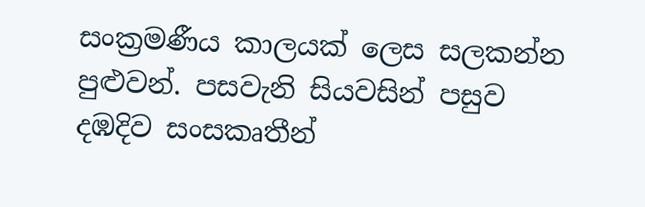සංක්‍රමණීය කාලයක් ලෙස සලකන්න පුළුවන්. පසවැනි සියවසින් පසුව දඹදිව සංසකෘතීන්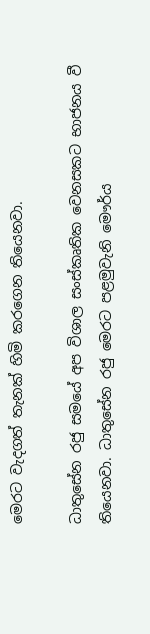මෙරට වැදගත් තැනක් හිමි කරගෙන තියෙනවා.

ධාතුසේන රජු සමයේ අප විශාල සංස්කෘතික වෙනසකට භාජනය වී තියෙනවා. ධාතුසේන රජු මෙරට පළමුවැනි මෞර්ය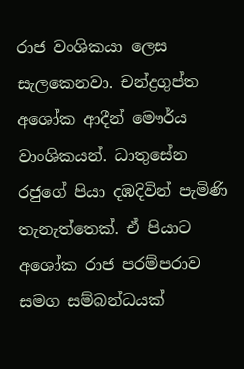රාජ වංශිකයා ලෙස සැලකෙනවා. චන්ද්‍රගුප්ත අශෝක ආදීන් මෞර්ය වාංශිකයන්. ධාතුසේන රජුගේ පියා දඹදිවින් පැමිණි තැනැත්තෙක්. ඒ පියාට අශෝක රාජ පරම්පරාව සමග සම්බන්ධයක්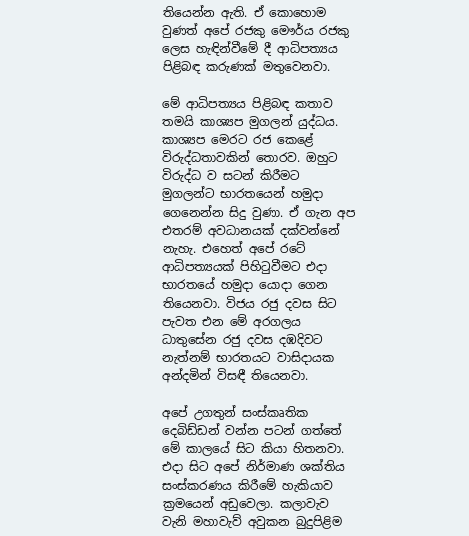තියෙන්න ඇති. ඒ කොහොම වුණත් අපේ රජකු මෞර්ය රජකු ලෙස හැඳින්වීමේ දී ආධිපත්‍යය පිළිබඳ කරුණක් මතුවෙනවා.

මේ ආධිපත්‍යය පිළිබඳ කතාව තමයි කාශ්‍යප මුගලන් යුද්ධය. කාශ්‍යප මෙරට රජ කෙළේ විරුද්ධතාවකින් තොරව. ඔහුට විරුද්ධ ව සටන් කිරීමට මුගලන්ට භාරතයෙන් හමුදා ගෙනෙන්න සිදු වුණා. ඒ ගැන අප එතරම් අවධානයක් දක්වන්නේ නැහැ. එහෙත් අපේ රටේ ආධිපත්‍යයක් පිහිටුවීමට එදා භාරතයේ හමුදා යොදා ගෙන තියෙනවා. විජය රජු දවස සිට පැවත එන මේ අරගලය ධාතුසේන රජු දවස දඹදිවට නැත්නම් භාරතයට වාසිදායක අන්දමින් විසඳී තියෙනවා.

අපේ උගතුන් සංස්කෘතික දෙබිඩ්ඩන් වන්න පටන් ගත්තේ මේ කාලයේ සිට කියා හිතනවා. එදා සිට අපේ නිර්මාණ ශක්තිය සංස්කරණය කිරීමේ හැකියාව ක්‍රමයෙන් අඩුවෙලා. කලාවැව වැනි මහාවැව් අවුකන බුදුපිළිම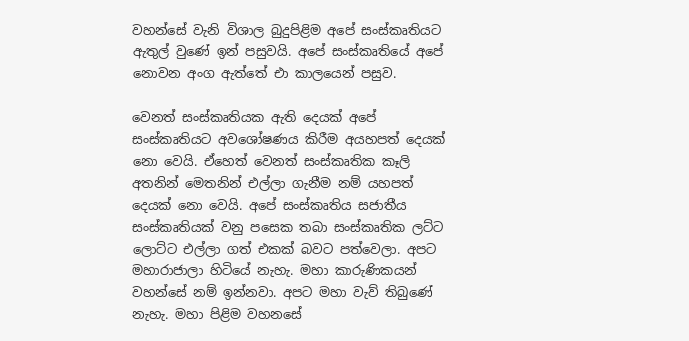වහන්සේ වැනි විශාල බුදුපිළිම අපේ සංස්කෘතියට ඇතුල් වුණේ ඉන් පසුවයි. අපේ සංස්කෘතියේ අපේ නොවන අංග ඇත්තේ එා කාලයෙන් පසුව.

වෙනත් සංස්කෘතියක ඇති දෙයක් අපේ සංස්කෘතියට අවශෝෂණය කිරීම අයහපත් දෙයක් නො වෙයි. ඒහෙත් වෙනත් සංස්කෘතික කෑලි අතනින් මෙතනින් එල්ලා ගැනීම නම් යහපත් දෙයක් නො වෙයි. අපේ සංස්කෘතිය සජාතීය සංස්කෘතියක් වනු පසෙක තබා සංස්කෘතික ලට්ට ලොට්ට එල්ලා ගත් එකක් බවට පත්වෙලා. අපට මහාරාජාලා හිටියේ නැහැ. මහා කාරුණිකයන් වහන්සේ නම් ඉන්නවා. අපට මහා වැව් තිබුණේ නැහැ. මහා පිළිම වහනසේ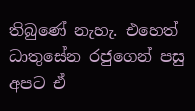තිබුණේ නැහැ. එහෙත් ධාතුසේන රජුගෙන් පසු අපට ඒ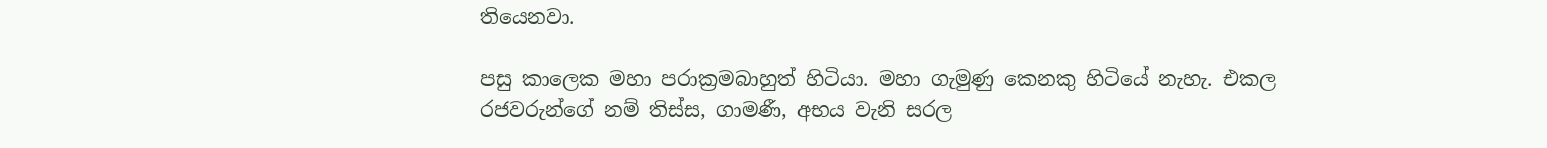තියෙනවා.

පසු කාලෙක මහා පරාක්‍රමබාහුත් හිටියා. මහා ගැමුණු කෙනකු හිටියේ නැහැ. එකල රජවරුන්ගේ නම් තිස්ස, ගාමණී, අභය වැනි සරල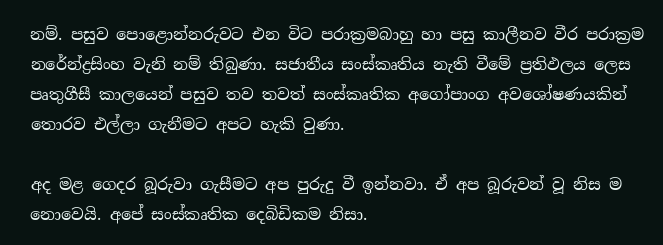නම්. පසුව පොළොන්නරුවට එන විට පරාක්‍රමබාහු හා පසු කාලීනව වීර පරාක්‍රම නරේන්ද්‍රසිංහ වැනි නම් තිබුණා. සජාතීය සංස්කෘතිය නැති වීමේ ප්‍රතිඵලය ලෙස පෘතුගීසී කාලයෙන් පසුව තව තවත් සංස්කෘතික අගෝපාංග අවශෝෂණයකින් තොරව එල්ලා ගැනීමට අපට හැකි වුණා.

අද මළ ගෙදර බූරුවා ගැසීමට අප පුරුදු වී ඉන්නවා. ඒ අප බූරුවන් වූ නිස ම නොවෙයි. අපේ සංස්කෘතික දෙබිඩිකම නිසා.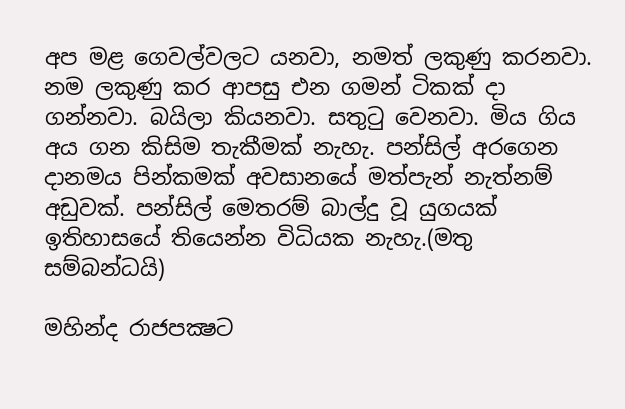අප මළ ගෙවල්වලට යනවා, නමත් ලකුණු කරනවා. නම ලකුණු කර ආපසු එන ගමන් ටිකක් දා ගන්නවා. බයිලා කියනවා. සතුටු වෙනවා. මිය ගිය අය ගන කිසිම තැකීමක් නැහැ. පන්සිල් අරගෙන දානමය පින්කමක් අවසානයේ මත්පැන් නැත්නම් අඩුවක්. පන්සිල් මෙතරම් බාල්දු වූ යුගයක් ඉතිහාසයේ තියෙන්න විධියක නැහැ.(මතු සම්බන්ධයි)

මහින්ද රාජපක්‍ෂට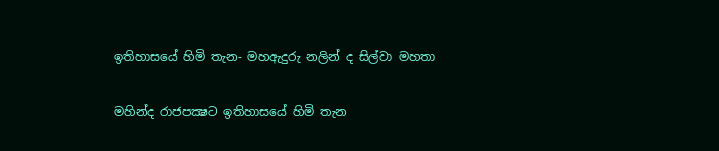ඉතිහාසයේ හිමි තැන- මහඇදුරු නලින් ද සිල්වා මහතා

මහින්ද රාජපක්‍ෂට ඉතිහාසයේ හිමි තැන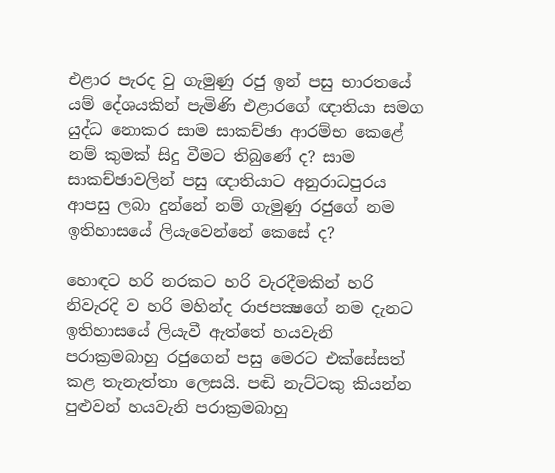එළාර පැරද වු ගැමුණු රජු ඉන් පසු භාරතයේ යම් දේශයකින් පැමිණි එළාරගේ ඥාතියා සමග යුද්ධ නොකර සාම සාකච්ඡා ආරම්භ කෙළේ නම් කුමක් සිදු වීමට තිබුණේ ද? සාම සාකච්ඡාවලින් පසු ඥාතියාට අනුරාධපුරය ආපසු ලබා දුන්නේ නම් ගැමුණු රජුගේ නම ඉතිහාසයේ ලියැවෙන්නේ කෙසේ ද?

හොඳට හරි නරකට හරි වැරදීමකින් හරි නිවැරදි ව හරි මහින්ද රාජපක්‍ෂගේ නම දැනට ඉතිහාසයේ ලියැවී ඇත්තේ හයවැනි පරාක්‍රමබාහු රජුගෙන් පසු මෙරට එක්සේසත් කළ තැනැත්තා ලෙසයි. පඬි නැට්ටකු කියන්න පුළුවන් හයවැනි පරාක්‍රමබාහු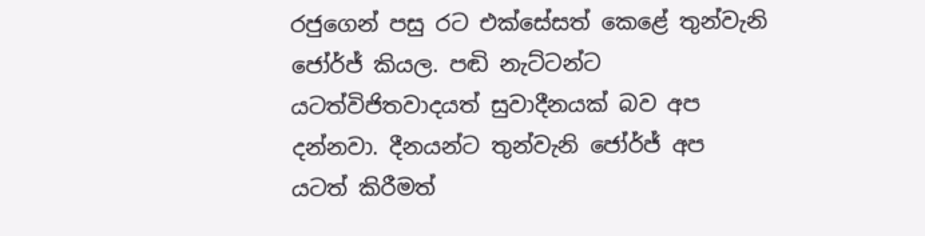රජුගෙන් පසු රට එක්සේසත් කෙළේ තුන්වැනි ජෝර්ජ් කියල. පඬි නැට්ටන්ට යටත්විජිතවාදයත් සුවාදීනයක් බව අප දන්නවා. දීනයන්ට තුන්වැනි ජෝර්ජ් අප යටත් කිරීමත්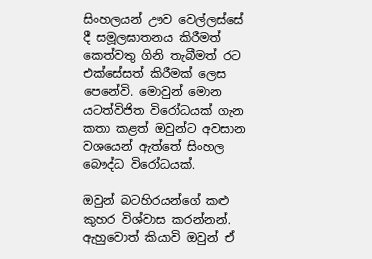සිංහලයන් ඌව වෙල්ලස්සේ දී සමූලඝාතනය කිරීමත් කෙත්වතු ගිනි තැබීමත් රට එක්සේසත් කිරීමක් ලෙස පෙනේවි. මොවුන් මොන යටත්විජිත විරෝධයක් ගැන කතා කළත් ඔවුන්ට අවසාන වශයෙන් ඇත්තේ සිංහල බෞද්ධ විරෝධයක්.

ඔවුන් බටහිරයන්ගේ කළු කුහර විශ්වාස කරන්නන්. ඇහුවොත් කියාවි ඔවුන් ඒ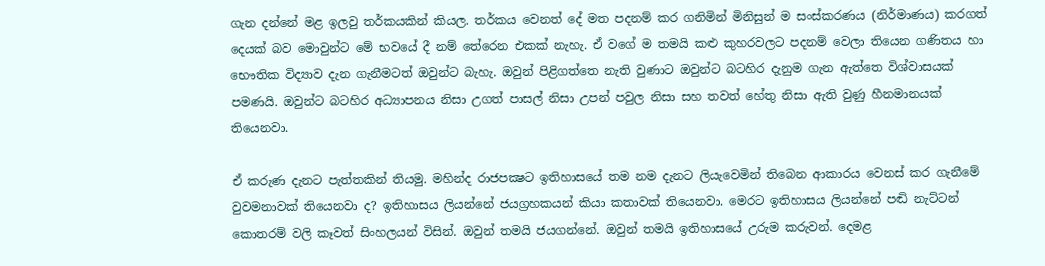ගැන දන්නේ මළ ඉලවු තර්කයකින් කියල. තර්කය වෙනත් දේ මත පදනම් කර ගනිමින් මිනිසුන් ම සංස්කරණය (නිර්මාණය) කරගත් දෙයක් බව මොවුන්ට මේ භවයේ දී නම් තේරෙන එකක් නැහැ. ඒ වගේ ම තමයි කළු කුහරවලට පදනම් වෙලා තියෙන ගණිතය හා භෞතික විද්‍යාව දැන ගැනීමටත් ඔවුන්ට බැහැ. ඔවුන් පිළිගත්තෙ නැති වුණාට ඔවුන්ට බටහිර දැනුම ගැන ඇත්තෙ විශ්වාසයක් පමණයි. ඔවුන්ට බටහිර අධ්‍යාපනය නිසා උගත් පාසල් නිසා උපන් පවුල නිසා සහ තවත් හේතු නිසා ඇති වුණු හීනමානයක් තියෙනවා.

ඒ කරුණ දැනට පැත්තකින් තියමු. මහින්ද රාජපක්‍ෂට ඉතිහාසයේ තම නම දැනට ලියැවෙමින් තිබෙන ආකාරය වෙනස් කර ගැනීමේ වුවමනාවක් තියෙනවා ද? ඉතිහාසය ලියන්නේ ජයග්‍රහකයන් කියා කතාවක් තියෙනවා. මෙරට ඉතිහාසය ලියන්නේ පඬි නැට්ටන් කොතරම් වලි කෑවත් සිංහලයන් විසින්. ඔවුන් තමයි ජයගන්නේ. ඔවුන් තමයි ඉතිහාසයේ උරුම කරුවන්. දෙමළ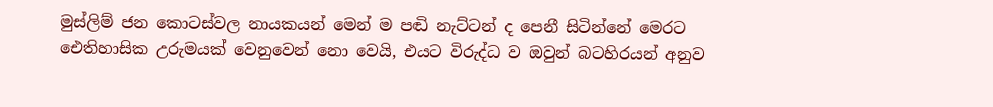මුස්ලිම් ජන කොටස්වල නායකයන් මෙන් ම පඬි නැට්ටන් ද පෙනී සිටින්නේ මෙරට ඓතිහාසික උරුමයක් වෙනුවෙන් නො වෙයි, එයට විරුද්ධ ව ඔවුන් බටහිරයන් අනුව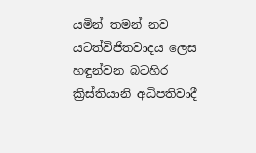යමින් තමන් නව යටත්විජිතවාදය ලෙස හඳුන්වන බටහිර ක්‍රිස්තියානි අධිපතිවාදී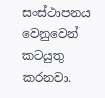සංස්ථාපනය වෙනුවෙන් කටයුතු කරනවා.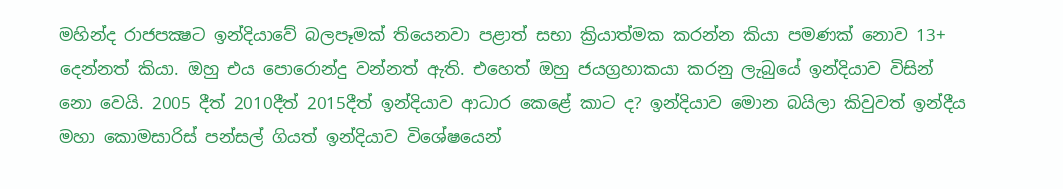මහින්ද රාජපක්‍ෂට ඉන්දියාවේ බලපෑමක් තියෙනවා පළාත් සභා ක්‍රියාත්මක කරන්න කියා පමණක් නොව 13+ දෙන්නත් කියා. ඔහු එය පොරොන්දු වන්නත් ඇති. එහෙත් ඔහු ජයග්‍රහාකයා කරනු ලැබුයේ ඉන්දියාව විසින් නො වෙයි. 2005 දීත් 2010දීත් 2015දීත් ඉන්දියාව ආධාර කෙළේ කාට ද? ඉන්දියාව මොන බයිලා කිවුවත් ඉන්දීය මහා කොමසාරිස් පන්සල් ගියත් ඉන්දියාව විශේෂයෙන්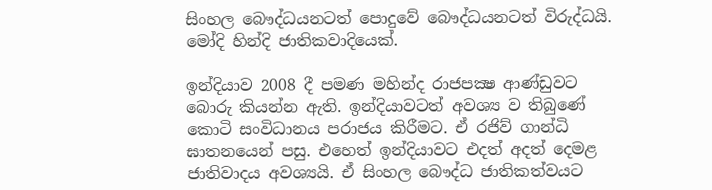සිංහල බෞද්ධයනටත් පොදුවේ බෞද්ධයනටත් විරුද්ධයි. මෝදි හින්දි ජාතිකවාදියෙක්.

ඉන්දියාව 2008 දී පමණ මහින්ද රාජපක්‍ෂ ආණ්ඩුවට බොරු කියන්න ඇති. ඉන්දියාවටත් අවශ්‍ය ව තිබුණේ කොටි සංවිධානය පරාජය කිරීමට. ඒ රජිව් ගාන්ධි ඝාතනයෙන් පසු. එහෙත් ඉන්දියාවට එදත් අදත් දෙමළ ජාතිවාදය අවශ්‍යයි. ඒ සිංහල බෞද්ධ ජාතිකත්වයට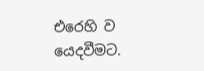එරෙහි ව යෙදවීමට.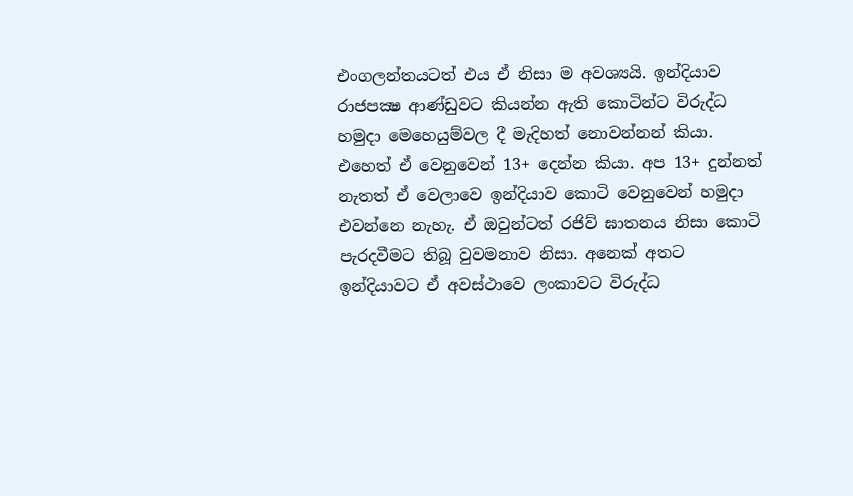එංගලන්තයටත් එය ඒ නිසා ම අවශ්‍යයි. ඉන්දියාව රාජපක්‍ෂ ආණ්ඩුවට කියන්න ඇති කොටින්ට විරුද්ධ හමුදා මෙහෙයුම්වල දී මැදිහත් නොවන්නන් කියා. එහෙත් ඒ වෙනුවෙන් 13+ දෙන්න කියා. අප 13+ දුන්නත් නැතත් ඒ වෙලාවෙ ඉන්දියාව කොටි වෙනුවෙන් හමුදා එවන්නෙ නැහැ. ඒ ඔවුන්ටත් රජිව් ඝාතනය නිසා කොටි පැරදවීමට තිබූ වුවමනාව නිසා. අනෙක් අතට ඉන්දියාවට ඒ අවස්ථාවෙ ලංකාවට විරුද්ධ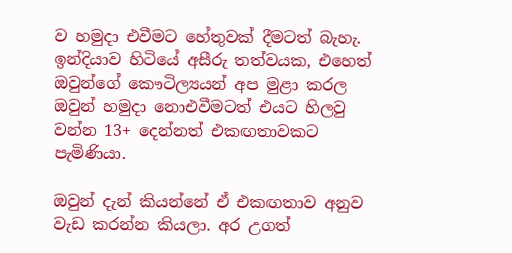ව හමුදා එවීමට හේතුවක් දීමටත් බැහැ. ඉන්දියාව හිටියේ අසීරු තත්වයක, එහෙත් ඔවුන්ගේ කෞටිල්‍යයන් අප මුළා කරල ඔවුන් හමුදා නොඑවීමටත් එයට හිලවු වන්න 13+ දෙන්නත් එකඟතාවකට පැමිණියා.

ඔවුන් දැන් කියන්නේ ඒ එකඟතාව අනුව වැඩ කරන්න කියලා. අර උගත්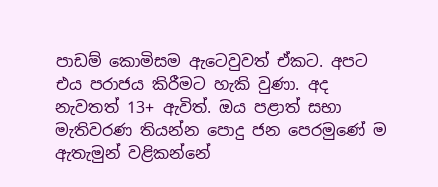පාඩම් කොමිසම ඇටෙවුවත් ඒකට. අපට එය පරාජය කිරීමට හැකි වුණා. අද නැවතත් 13+ ඇවිත්. ඔය පළාත් සභා මැතිවරණ තියන්න පොදු ජන පෙරමුණේ ම ඇතැමුන් වළිකන්නේ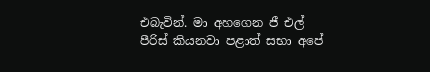එබැවින්. මා අහගෙන ජී එල් පීරිස් කියනවා පළාත් සභා අපේ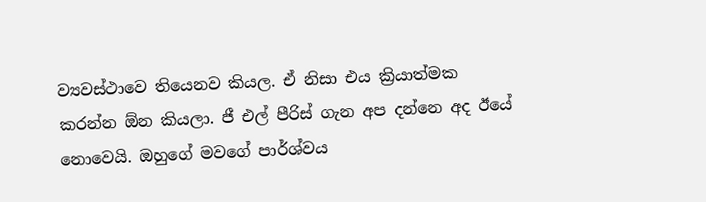ව්‍යවස්ථාවෙ තියෙනව කියල. ඒ නිසා එය ක්‍රියාත්මක කරන්න ඕන කියලා. ජී එල් පීරිස් ගැන අප දන්නෙ අද ඊයේ නොවෙයි. ඔහුගේ මවගේ පාර්ශ්වය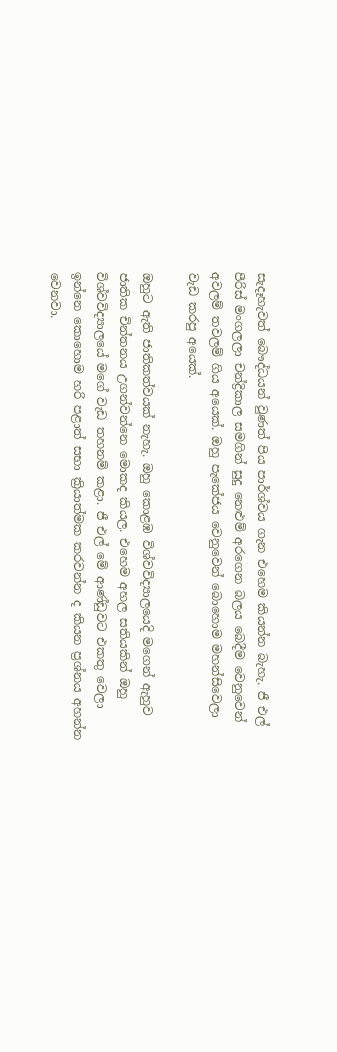සැදෑහැවත් බෞද්ධයන් වුණත් පිය පාර්ශ්වය ගැන එහෙම කියන්න බැහැ. ජී එල් පීරිස් මංගලලා චන්ද්‍රිකාල සමගින් සුදු නෙළුම් අරගෙන බලය බෙදීම වෙනුවෙන් අවලම් තවලම් ගිය අයෙක්. ඔහු පැකේජය වෙනුවෙන් බොහොම මහන්සිවෙලා වැඩ කරපු අයෙක්.

ඔහුට ඇති ජාතිකත්වයක් නැහැ. ඔහු කොළඹ විශ්වවිද්‍යාලයෙදි මගෙන් ඇහුව ජාතික චින්තනය උගන්වන්නෙ මොකද කියල. එහෙම අහල සතියකින් ඔහු විශ්වවිද්‍යාලයේ මගේ වැඩ තහනම් කළා. ජී එල් මේ ආණ්ඩුවට එකතු වෙලා ඉන්නෙ කොහොම හරි පළාත් සභා ක්‍රියාත්මක කරවන්න ද කියන ප්‍රශ්නය අහන්න වෙනවා.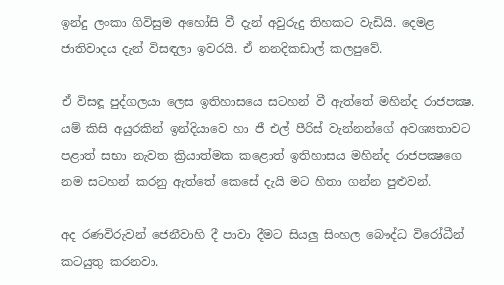ඉන්දු ලංකා ගිවිසුම අහෝසි වී දැන් අවුරුදු තිහකට වැඩියි. දෙමළ ජාතිවාදය දැන් විසඳලා ඉවරයි. ඒ නනදිකඩාල් කලපුවේ.

ඒ විසඳූ පුද්ගලයා ලෙස ඉතිහාසයෙ සටහන් වී ඇත්තේ මහින්ද රාජපක්‍ෂ. යම් කිසි අයුරකින් ඉන්දියාවෙ හා ජී එල් පීරිස් වැන්නන්ගේ අවශ්‍යතාවට පළාත් සභා නැවත ක්‍රියාත්මක කළොත් ඉතිහාසය මහින්ද රාජපක්‍ෂගෙ නම සටහන් කරනු ඇත්තේ කෙසේ දැයි මට හිතා ගන්න පුළුවන්.

අද රණවිරුවන් ජෙනීවාහි දී පාවා දීමට සියලු සිංහල බෞද්ධ විරෝධීන් කටයුතු කරනවා.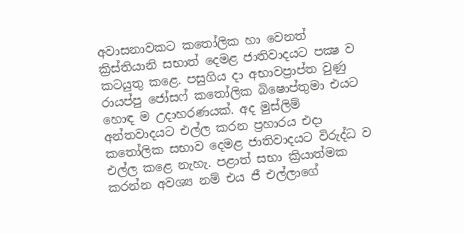අවාසනාවකට කතෝලික හා වෙනත් ක්‍රිස්තියානි සභාත් දෙමළ ජාතිවාදයට පක්‍ෂ ව කටයුතු කළෙ. පසුගිය දා අභාවප්‍රාප්ත වුණු රායප්පු ජෝසෆ් කතෝලික බිෂොප්තුමා එයට හොඳ ම උදාහරණයක්. අද මුස්ලිම් අන්තවාදයට එල්ල කරන ප්‍රහාරය එදා කතෝලික සභාව දෙමළ ජාතිවාදයට විරුද්ධ ව එල්ල කළෙ නැහැ. පළාත් සභා ක්‍රියාත්මක කරන්න අවශ්‍ය නම් එය ජී එල්ලාගේ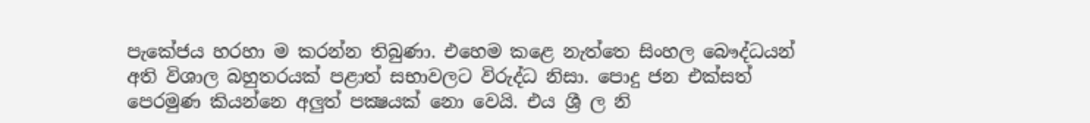පැකේජය හරහා ම කරන්න තිබුණා. එහෙම කළෙ නැත්තෙ සිංහල බෞද්ධයන් අති විශාල බහුතරයක් පළාත් සභාවලට විරුද්ධ නිසා. පොදු ජන එක්සත් පෙරමුණ කියන්නෙ අලුත් පක්‍ෂයක් නො වෙයි. එය ශ්‍රී ල නි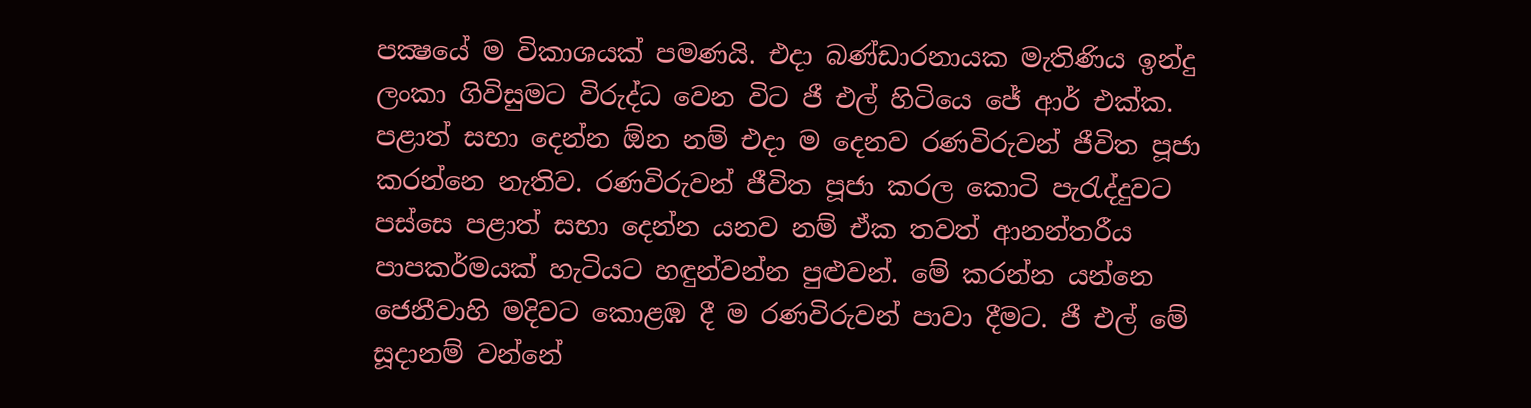පක්‍ෂයේ ම විකාශයක් පමණයි. එදා බණ්ඩාරනායක මැතිණිය ඉන්දු ලංකා ගිවිසුමට විරුද්ධ වෙන විට ජී එල් හිටියෙ ජේ ආර් එක්ක. පළාත් සභා දෙන්න ඕන නම් එදා ම දෙනව රණවිරුවන් ජීවිත පූජා කරන්නෙ නැතිව. රණවිරුවන් ජීවිත පූජා කරල කොටි පැරැද්දුවට පස්සෙ පළාත් සභා දෙන්න යනව නම් ඒක තවත් ආනන්තරීය පාපකර්මයක් හැටියට හඳුන්වන්න පුළුවන්. මේ කරන්න යන්නෙ ජෙනීවාහි මදිවට කොළඹ දී ම රණවිරුවන් පාවා දීමට. ජී එල් මේ සූදානම් වන්නේ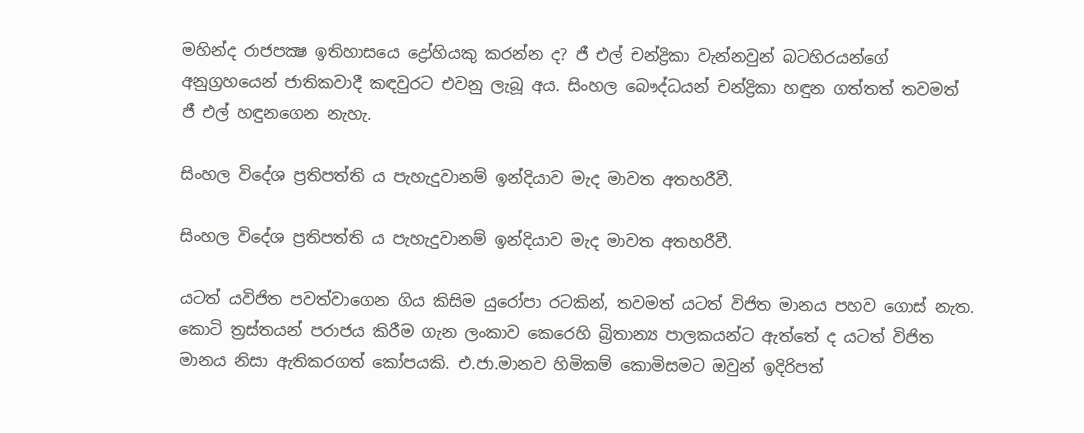මහින්ද රාජපක්‍ෂ ඉතිහාසයෙ ද්‍රෝහියකු කරන්න ද? ජී එල් චන්ද්‍රිකා වැන්නවුන් බටහිරයන්ගේ අනුග්‍රහයෙන් ජාතිකවාදී කඳවුරට එවනු ලැබූ අය. සිංහල බෞද්ධයන් චන්ද්‍රිකා හඳුන ගත්තත් තවමත් ජී එල් හඳුනගෙන නැහැ.

සිංහල විදේශ ප්‍රතිපත්ති ය පැහැදුවානම් ඉන්දියාව මැද මාවත අතහරීවී.

සිංහල විදේශ ප්‍රතිපත්ති ය පැහැදුවානම් ඉන්දියාව මැද මාවත අතහරීවී.

යටත් යවිජිත පවත්වාගෙන ගිය කිසිම යුරෝපා රටකින්, තවමත් යටත් විජිත මානය පහව ගොස් නැත. කොටි ත්‍රස්තයන් පරාජය කිරීම ගැන ලංකාව කෙරෙහි බ්‍රිතාන්‍ය පාලකයන්ට ඇත්තේ ද යටත් විජිත මානය නිසා ඇතිකරගත් කෝපයකි. එ.ජා.මානව හිමිකම් කොමිසමට ඔවුන් ඉදිරිපත්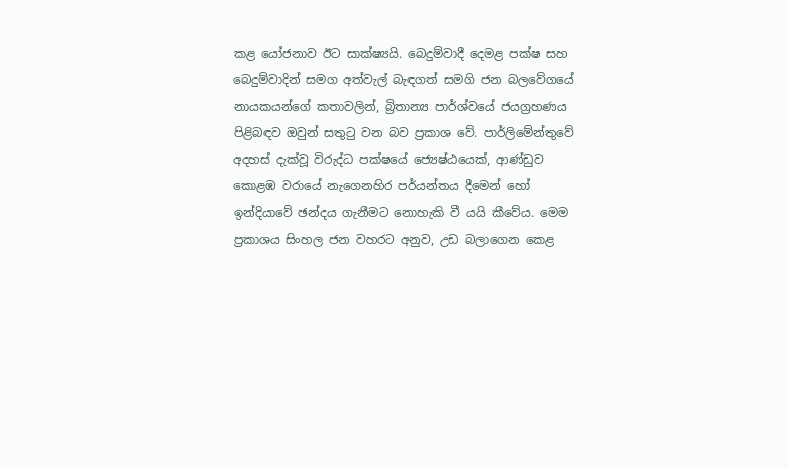කළ යෝජනාව ඊට සාක්ෂ්‍යයි. බෙදුම්වාදී දෙමළ පක්ෂ සහ බෙදුම්වාදින් සමග අත්වැල් බැඳගත් සමගි ජන බලවේගයේ නායකයන්ගේ කතාවලින්, බ්‍රිතාන්‍ය පාර්ශ්වයේ ජයග්‍රහණය පිළිබඳව ඔවුන් සතුටු වන බව ප්‍රකාශ වේ. පාර්ලිමේන්තුවේ අදහස් දැක්වූ විරුද්ධ පක්ෂයේ ජ්‍යෙෂ්ඨයෙක්, ආණ්ඩුව කොළඹ වරායේ නැගෙනහිර පර්යන්තය දීමෙන් හෝ ඉන්දියාවේ ඡන්දය ගැනීමට නොහැකි වී යයි කීවේය. මෙම ප්‍රකාශය සිංහල ජන වහරට අනුව, උඩ බලාගෙන කෙළ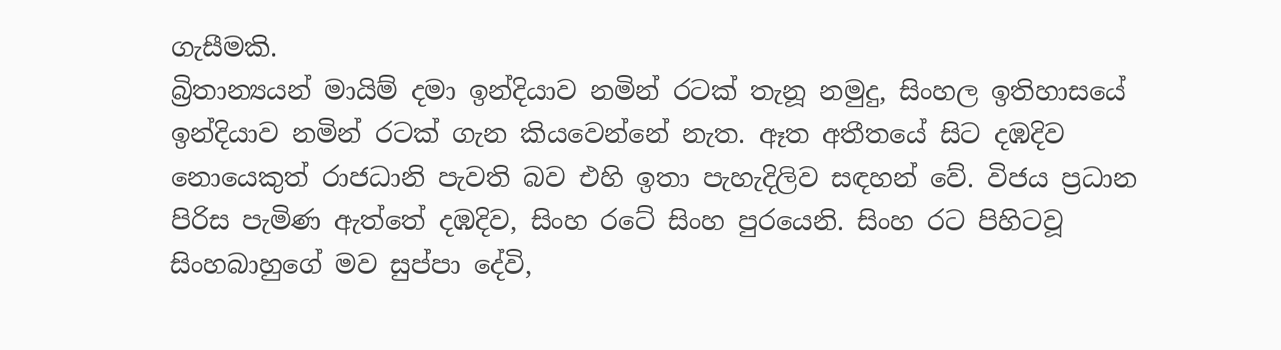ගැසීමකි.
බ්‍රිතාන්‍යයන් මායිම් දමා ඉන්දියාව නමින් රටක් තැනූ නමුදු, සිංහල ඉතිහාසයේ ඉන්දියාව නමින් රටක් ගැන කියවෙන්නේ නැත. ඈත අතීතයේ සිට දඹදිව නොයෙකුත් රාජධානි පැවති බව එහි ඉතා පැහැදිලිව සඳහන් වේ. විජය ප්‍රධාන පිරිස පැමිණ ඇත්තේ දඹදිව, සිංහ රටේ සිංහ පුරයෙනි. සිංහ රට පිහිටවූ සිංහබාහුගේ මව සුප්පා දේවි,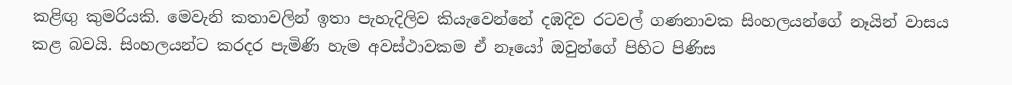කළිඟු කුමරියකි. මෙවැනි කතාවලින් ඉතා පැහැදිලිව කියැවෙන්නේ දඹදිව රටවල් ගණනාවක සිංහලයන්ගේ නෑයින් වාසය කළ බවයි. සිංහලයන්ට කරදර පැමිණි හැම අවස්ථාවකම ඒ නෑයෝ ඔවුන්ගේ පිහිට පිණිස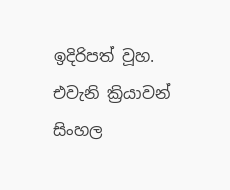ඉදිරිපත් වූහ. එවැනි ක්‍රියාවන් සිංහල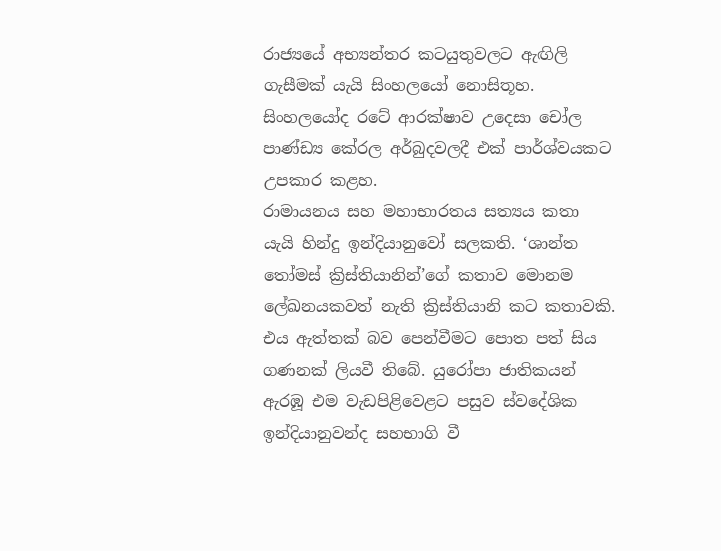රාජ්‍යයේ අභ්‍යන්තර කටයුතුවලට ඇඟිලි ගැසීමක් යැයි සිංහලයෝ නොසිතූහ. සිංහලයෝද රටේ ආරක්ෂාව උදෙසා චෝල පාණ්ඩ්‍ය කේරල අර්බුදවලදී එක් පාර්ශ්වයකට උපකාර කළහ.
රාමායනය සහ මහාභාරතය සත්‍යය කතා යැයි හින්දු ඉන්දියානුවෝ සලකති. ‘ශාන්ත තෝමස් ක්‍රිස්තියානින්’ගේ කතාව මොනම ලේඛනයකවත් නැති ක්‍රිස්තියානි කට කතාවකි. එය ඇත්තක් බව පෙන්වීමට පොත පත් සිය ගණනක් ලියවී තිබේ. යුරෝපා ජාතිකයන් ඇරඹූ එම වැඩපිළිවෙළට පසුව ස්වදේශික ඉන්දියානුවන්ද සහභාගි වී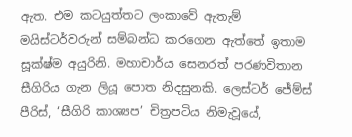ඇත. එම කටයුත්තට ලංකාවේ ඇතැම් මයිස්ටර්වරුන් සම්බන්ධ කරගෙන ඇත්තේ ඉතාම සූක්ෂ්ම අයුරිනි. මහාචාර්ය සෙනරත් පරණවිතාන සීගිරිය ගැන ලියූ පොත නිදසුනකි. ලෙස්ටර් ජේම්ස් පීරිස්, ‘සීගිරි කාශ්‍යප’ චිත්‍රපටිය නිමැවූයේ,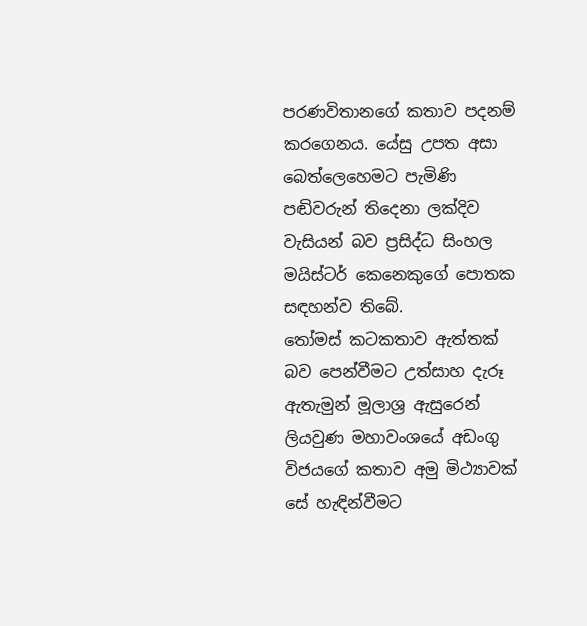පරණවිතානගේ කතාව පදනම් කරගෙනය. යේසු උපත අසා බෙත්ලෙහෙමට පැමිණි පඬිවරුන් තිදෙනා ලක්දිව වැසියන් බව ප්‍රසිද්ධ සිංහල මයිස්ටර් කෙනෙකුගේ පොතක සඳහන්ව තිබේ.
තෝමස් කටකතාව ඇත්තක් බව පෙන්වීමට උත්සාහ දැරූ ඇතැමුන් මූලාශ්‍ර ඇසුරෙන් ලියවුණ මහාවංශයේ අඩංගු විජයගේ කතාව අමු මිථ්‍යාවක් සේ හැඳින්වීමට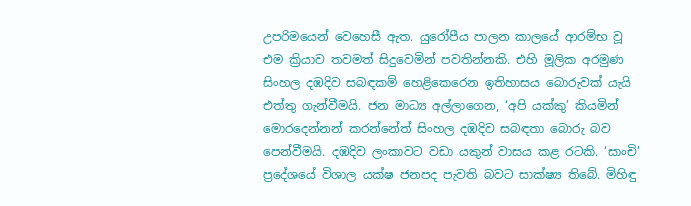උපරිමයෙන් වෙහෙසී ඇත. යුරෝපීය පාලන කාලයේ ආරම්භ වූ එම ක්‍රියාව තවමත් සිදුවෙමින් පවතින්නකි. එහි මූලික අරමුණ සිංහල දඹදිව සබඳකම් හෙළිකෙරෙන ඉතිහාසය බොරුවක් යැයි එත්තු ගැන්වීමයි. ජන මාධ්‍ය අල්ලාගෙන, ‘අපි යක්කු’ කියමින් මොරදෙන්නන් කරන්නේත් සිංහල දඹදිව සබඳතා බොරු බව පෙන්වීමයි. දඹදිව ලංකාවට වඩා යකුන් වාසය කළ රටකි. ‘සාංචි’ ප්‍රදේශයේ විශාල යක්ෂ ජනපද පැවති බවට සාක්ෂ්‍ය තිබේ. මිහිඳු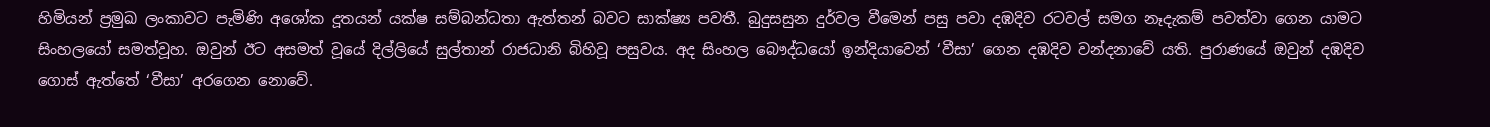හිමියන් ප්‍රමුඛ ලංකාවට පැමිණි අශෝක දූතයන් යක්ෂ සම්බන්ධතා ඇත්තන් බවට සාක්ෂ්‍ය පවතී. බුදුසසුන දුර්වල වීමෙන් පසු පවා දඹදිව රටවල් සමග නෑදැකම් පවත්වා ගෙන යාමට සිංහලයෝ සමත්වූහ. ඔවුන් ඊට අසමත් වූයේ දිල්ලියේ සුල්තාන් රාජධානි බිහිවූ පසුවය. අද සිංහල බෞද්ධයෝ ඉන්දියාවෙන් ‘වීසා’ ගෙන දඹදිව වන්දනාවේ යති. පුරාණයේ ඔවුන් දඹදිව ගොස් ඇත්තේ ‘වීසා’ අරගෙන නොවේ.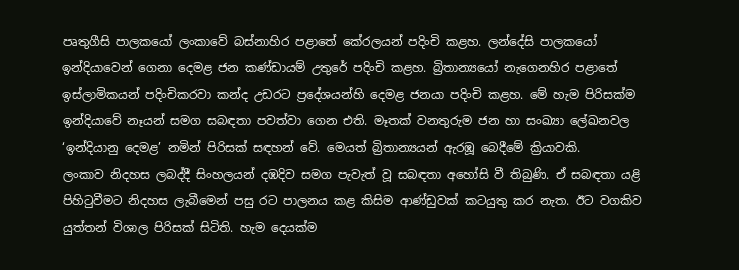පෘතුගීසි පාලකයෝ ලංකාවේ බස්නාහිර පළාතේ කේරලයන් පදිංචි කළහ. ලන්දේසි පාලකයෝ ඉන්දියාවෙන් ගෙනා දෙමළ ජන කණ්ඩායම් උතුරේ පදිංචි කළහ. බ්‍රිතාන්‍යයෝ නැගෙනහිර පළාතේ ඉස්ලාමිකයන් පදිංචිකරවා කන්ද උඩරට ප්‍රදේශයන්හි දෙමළ ජනයා පදිංචි කළහ. මේ හැම පිරිසක්ම ඉන්දියාවේ නෑයන් සමග සබඳතා පවත්වා ගෙන එති. මෑතක් වනතුරුම ජන හා සංඛ්‍යා ලේඛනවල ‘ඉන්දියානු දෙමළ’ නමින් පිරිසක් සඳහන් වේ. මෙයත් බ්‍රිතාන්‍යයන් ඇරඹූ බෙදීමේ ක්‍රියාවකි.
ලංකාව නිදහස ලබද්දී සිංහලයන් දඹදිව සමග පැවැත් වූ සබඳතා අහෝසි වී තිබුණි. ඒ සබඳතා යළි පිහිටුවීමට නිදහස ලැබීමෙන් පසු රට පාලනය කළ කිසිම ආණ්ඩුවක් කටයුතු කර නැත. ඊට වගකිව යුත්තන් විශාල පිරිසක් සිටිති. හැම දෙයක්ම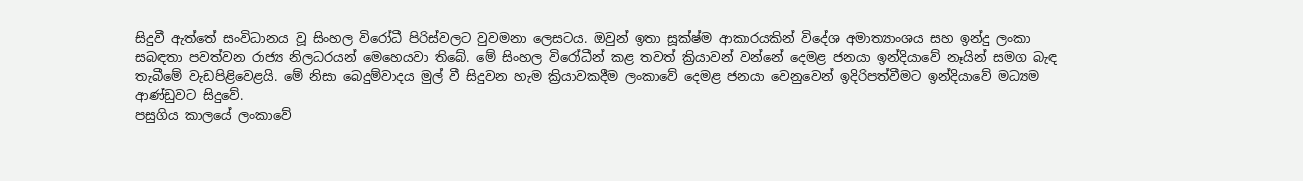සිදුවී ඇත්තේ සංවිධානය වූ සිංහල විරෝධී පිරිස්වලට වුවමනා ලෙසටය. ඔවුන් ඉතා සූක්ෂ්ම ආකාරයකින් විදේශ අමාත්‍යාංශය සහ ඉන්දු ලංකා සබඳතා පවත්වන රාජ්‍ය නිලධරයන් මෙහෙයවා තිබේ. මේ සිංහල විරෝධීන් කළ තවත් ක්‍රියාවන් වන්නේ දෙමළ ජනයා ඉන්දියාවේ නෑයින් සමග බැඳ තැබීමේ වැඩපිළිවෙළයි. මේ නිසා බෙදුම්වාදය මුල් වී සිදුවන හැම ක්‍රියාවකදීම ලංකාවේ දෙමළ ජනයා වෙනුවෙන් ඉදිරිපත්වීමට ඉන්දියාවේ මධ්‍යම ආණ්ඩුවට සිදුවේ.
පසුගිය කාලයේ ලංකාවේ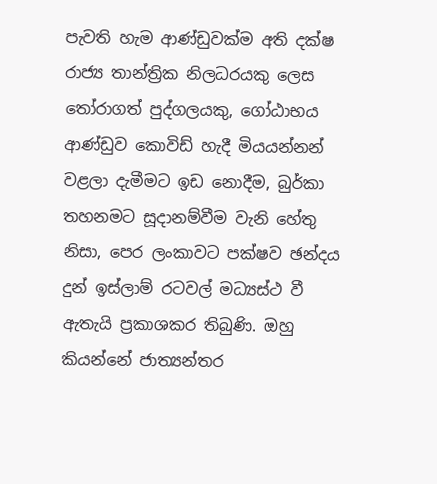පැවති හැම ආණ්ඩුවක්ම අති දක්ෂ රාජ්‍ය තාන්ත්‍රික නිලධරයකු ලෙස තෝරාගත් පුද්ගලයකු, ගෝඨාභය ආණ්ඩුව කොවිඩ් හැදී මියයන්නන් වළලා දැමීමට ඉඩ නොදීම, බුර්කා තහනමට සූදානම්වීම වැනි හේතු නිසා, පෙර ලංකාවට පක්ෂව ඡන්දය දුන් ඉස්ලාම් රටවල් මධ්‍යස්ථ වී ඇතැයි ප්‍රකාශකර තිබුණි. ඔහු කියන්නේ ජාත්‍යන්තර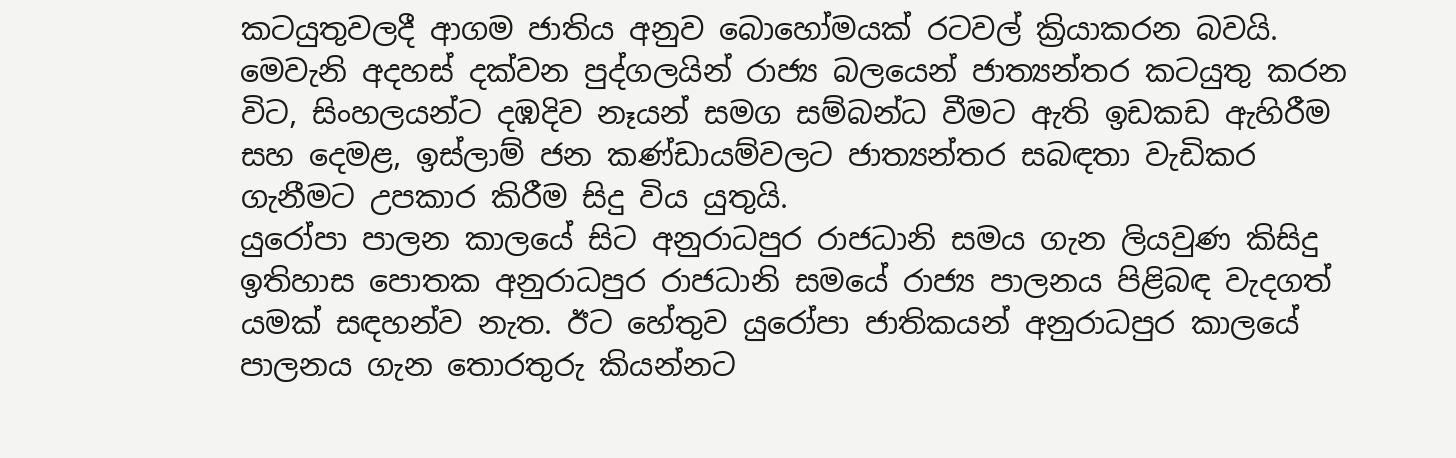කටයුතුවලදී ආගම ජාතිය අනුව බොහෝමයක් රටවල් ක්‍රියාකරන බවයි. මෙවැනි අදහස් දක්වන පුද්ගලයින් රාජ්‍ය බලයෙන් ජාත්‍යන්තර කටයුතු කරන විට, සිංහලයන්ට දඹදිව නෑයන් සමග සම්බන්ධ වීමට ඇති ඉඩකඩ ඇහිරීම සහ දෙමළ, ඉස්ලාම් ජන කණ්ඩායම්වලට ජාත්‍යන්තර සබඳතා වැඩිකර ගැනීමට උපකාර කිරීම සිදු විය යුතුයි.
යුරෝපා පාලන කාලයේ සිට අනුරාධපුර රාජධානි සමය ගැන ලියවුණ කිසිදු ඉතිහාස පොතක අනුරාධපුර රාජධානි සමයේ රාජ්‍ය පාලනය පිළිබඳ වැදගත් යමක් සඳහන්ව නැත. ඊට හේතුව යුරෝපා ජාතිකයන් අනුරාධපුර කාලයේ පාලනය ගැන තොරතුරු කියන්නට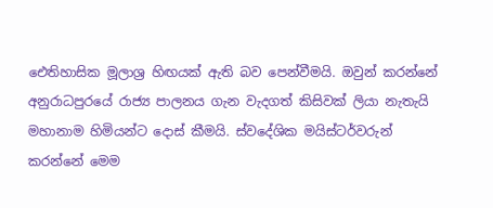ඓතිහාසික මූලාශ්‍ර හිඟයක් ඇති බව පෙන්වීමයි. ඔවුන් කරන්නේ අනුරාධපුරයේ රාජ්‍ය පාලනය ගැන වැදගත් කිසිවක් ලියා නැතැයි මහානාම හිමියන්ට දොස් කීමයි. ස්වදේශික මයිස්ටර්වරුන් කරන්නේ මෙම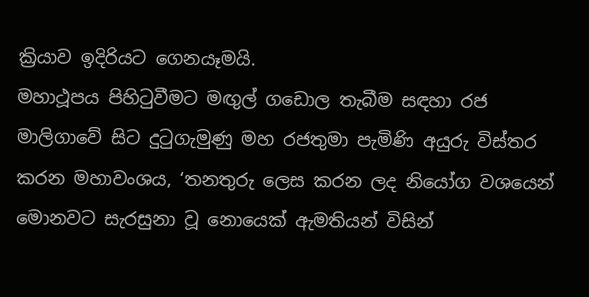ක්‍රියාව ඉදිරියට ගෙනයෑමයි.
මහාථූපය පිහිටුවීමට මඟුල් ගඩොල තැබීම සඳහා රජ මාලිගාවේ සිට දුටුගැමුණු මහ රජතුමා පැමිණි අයුරු විස්තර කරන මහාවංශය, ‘තනතුරු ලෙස කරන ලද නියෝග වශයෙන් මොනවට සැරසුනා වූ නොයෙක් ඇමතියන් විසින්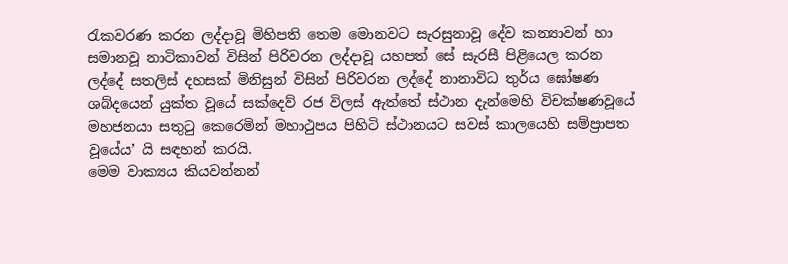රැකවරණ කරන ලද්දාවූ මිහිපති තෙම මොනවට සැරසුනාවූ දේව කන්‍යාවන් හා සමානවූ නාටිකාවන් විසින් පිරිවරන ලද්දාවූ යහපත් සේ සැරසී පිළියෙල කරන ලද්දේ සතලිස් දහසක් මිනිසුන් විසින් පිරිවරන ලද්දේ නානාවිධ තුර්ය ඝෝෂණ ශබ්දයෙන් යුක්ත වූයේ සක්දෙව් රජ විලස් ඇත්තේ ස්ථාන දැන්මෙහි විචක්ෂණවූයේ මහජනයා සතුටු කෙරෙමින් මහාථුපය පිහිටි ස්ථානයට සවස් කාලයෙහි සම්ප්‍රාපත වූයේය’ යි සඳහන් කරයි.
මෙම වාක්‍යය කියවන්නන්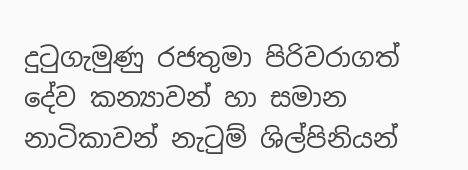දුටුගැමුණු රජතුමා පිරිවරාගත් දේව කන්‍යාවන් හා සමාන නාටිකාවන් නැටුම් ශිල්පිනියන්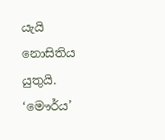යැයි නොසිතිය යුතුයි. ‘මෞර්ය’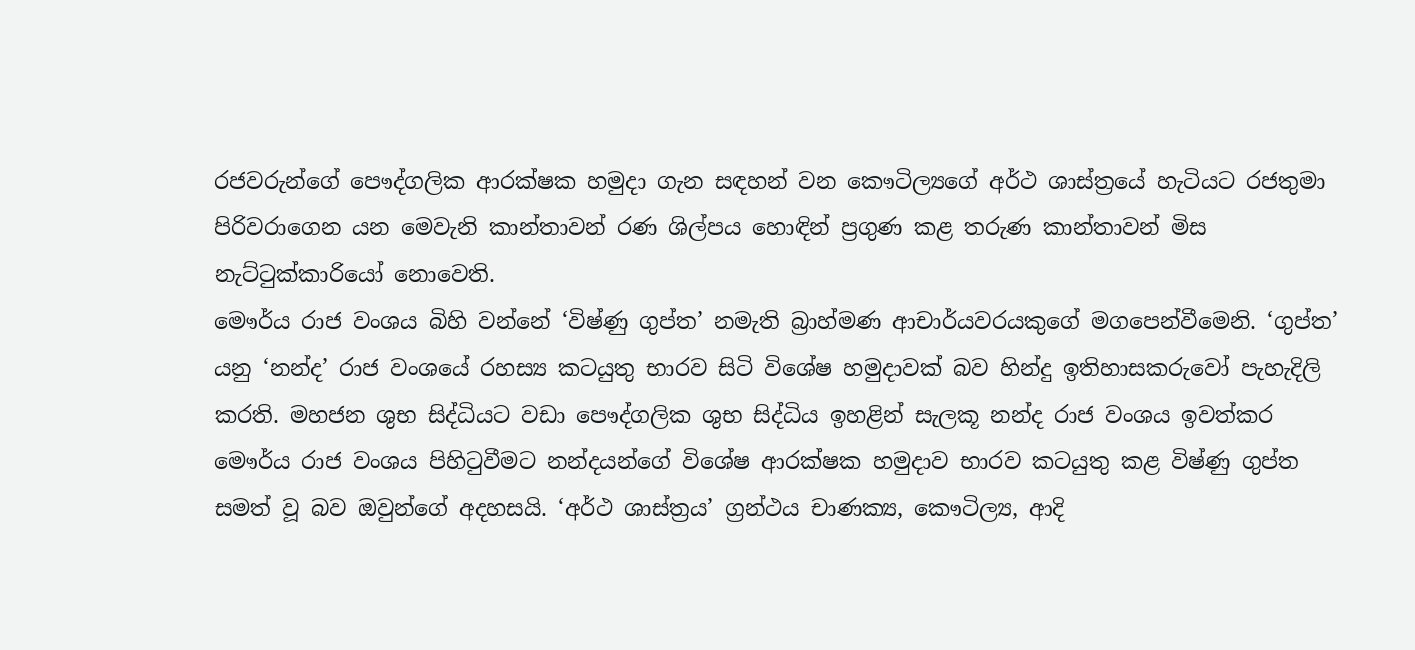රජවරුන්ගේ පෞද්ගලික ආරක්ෂක හමුදා ගැන සඳහන් වන කෞටිල්‍යගේ අර්ථ ශාස්ත්‍රයේ හැටියට රජතුමා පිරිවරාගෙන යන මෙවැනි කාන්තාවන් රණ ශිල්පය හොඳින් ප්‍රගුණ කළ තරුණ කාන්තාවන් මිස නැට්ටුක්කාරියෝ නොවෙති.
මෞර්ය රාජ වංශය බිහි වන්නේ ‘විෂ්ණු ගුප්ත’ නමැති බ්‍රාහ්මණ ආචාර්යවරයකුගේ මගපෙන්වීමෙනි. ‘ගුප්ත’ යනු ‘නන්ද’ රාජ වංශයේ රහස්‍ය කටයුතු භාරව සිටි විශේෂ හමුදාවක් බව හින්දු ඉතිහාසකරුවෝ පැහැදිලි කරති. මහජන ශුභ සිද්ධියට වඩා පෞද්ගලික ශුභ සිද්ධිය ඉහළින් සැලකූ නන්ද රාජ වංශය ඉවත්කර මෞර්ය රාජ වංශය පිහිටුවීමට නන්දයන්ගේ විශේෂ ආරක්ෂක හමුදාව භාරව කටයුතු කළ විෂ්ණු ගුප්ත සමත් වූ බව ඔවුන්ගේ අදහසයි. ‘අර්ථ ශාස්ත්‍රය’ ග්‍රන්ථය චාණක්‍ය, කෞටිල්‍ය, ආදි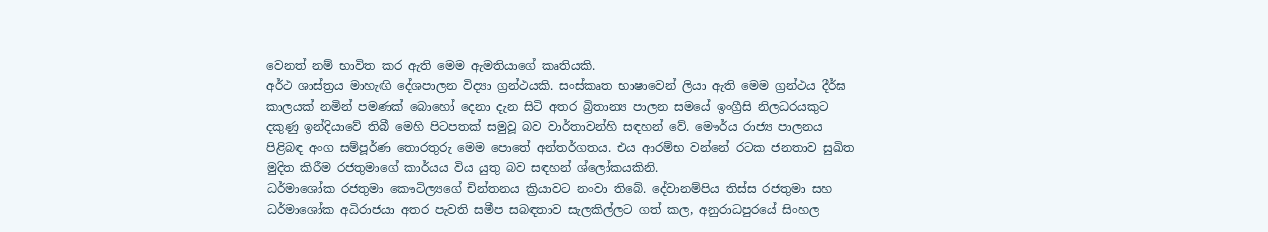වෙනත් නම් භාවිත කර ඇති මෙම ඇමතියාගේ කෘතියකි.
අර්ථ ශාස්ත්‍රය මාහැඟි දේශපාලන විද්‍යා ග්‍රන්ථයකි. සංස්කෘත භාෂාවෙන් ලියා ඇති මෙම ග්‍රන්ථය දීර්ඝ කාලයක් නමින් පමණක් බොහෝ දෙනා දැන සිටි අතර බ්‍රිතාන්‍ය පාලන සමයේ ඉංග්‍රීසි නිලධරයකුට දකුණු ඉන්දියාවේ තිබී මෙහි පිටපතක් සමුවූ බව වාර්තාවන්හි සඳහන් වේ. මෞර්ය රාජ්‍ය පාලනය පිළිබඳ අංග සම්පූර්ණ තොරතුරු මෙම පොතේ අන්තර්ගතය. එය ආරම්භ වන්නේ රටක ජනතාව සුඛිත මුදිත කිරීම රජතුමාගේ කාර්යය විය යුතු බව සඳහන් ශ්ලෝකයකිනි.
ධර්මාශෝක රජතුමා කෞටිල්‍යගේ චින්තනය ක්‍රියාවට නංවා තිබේ. දේවානම්පිය තිස්ස රජතුමා සහ ධර්මාශෝක අධිරාජයා අතර පැවති සමීප සබඳතාව සැලකිල්ලට ගත් කල, අනුරාධපුරයේ සිංහල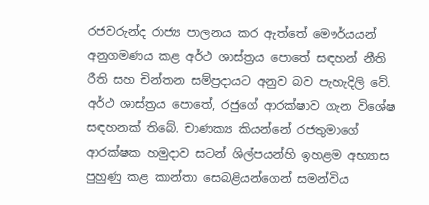රජවරුන්ද රාජ්‍ය පාලනය කර ඇත්තේ මෞර්යයන් අනුගමණය කළ අර්ථ ශාස්ත්‍රය පොතේ සඳහන් නීති රීති සහ චින්තන සම්ප්‍රදායට අනුව බව පැහැදිලි වේ.
අර්ථ ශාස්ත්‍රය පොතේ, රජුගේ ආරක්ෂාව ගැන විශේෂ සඳහනක් තිබේ. චාණක්‍ය කියන්නේ රජතුමාගේ ආරක්ෂක හමුදාව සටන් ශිල්පයන්හි ඉහළම අභ්‍යාස පුහුණු කළ කාන්තා සෙබළියන්ගෙන් සමන්විය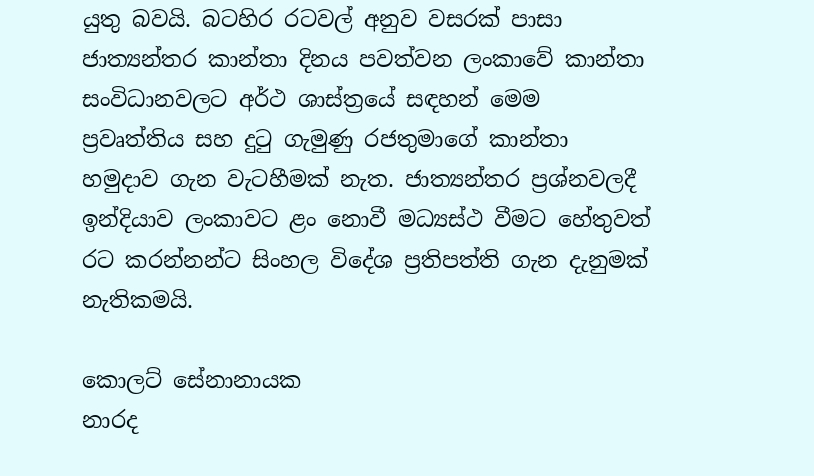යුතු බවයි. බටහිර රටවල් අනුව වසරක් පාසා ජාත්‍යන්තර කාන්තා දිනය පවත්වන ලංකාවේ කාන්තා සංවිධානවලට අර්ථ ශාස්ත්‍රයේ සඳහන් මෙම ප්‍රවෘත්තිය සහ දුටු ගැමුණු රජතුමාගේ කාන්තා හමුදාව ගැන වැටහීමක් නැත. ජාත්‍යන්තර ප්‍රශ්නවලදී ඉන්දියාව ලංකාවට ළං නොවී මධ්‍යස්ථ වීමට හේතුවත් රට කරන්නන්ට සිංහල විදේශ ප්‍රතිපත්ති ගැන දැනුමක් නැතිකමයි.

කොලට් සේනානායක
නාරද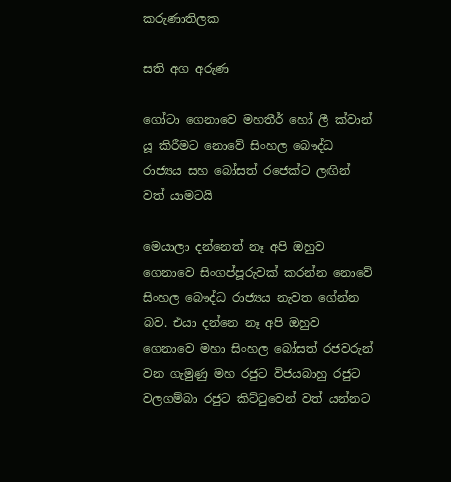කරුණාතිලක

සති අග අරුණ

ගෝටා ගෙනාවෙ මහතීර් හෝ ලී ක්වාන් යූ කිරීමට නොවේ සිංහල බෞද්ධ රාජ්‍යය සහ බෝසත් රජෙක්ට ලඟින් වත් යාමටයි

මෙයාලා දන්නෙත් නෑ අපි ඔහුව ගෙනාවෙ සිංගප්පූරුවක් කරන්න නොවේ සිංහල බෞද්ධ රාජ්‍යය නැවත ගේන්න බව. එයා දන්නෙ නෑ අපි ඔහුව ගෙනාවෙ මහා සිංහල බෝසත් රජවරුන් වන ගැමුණු මහ රජුට විජයබාහු රජුට වලගම්බා රජුට කිට්ටුවෙන් වත් යන්නට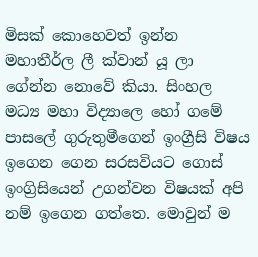මිසක් කොහෙවත් ඉන්න මහාතීර්ල ලී ක්වාන් යූ ලා ගේන්න නොවේ කියා. සිංහල මධ්‍ය මහා විද්‍යාලෙ හෝ ගමේ පාසලේ ගුරුතුමීගෙන් ඉංග්‍රීසි විෂය ඉගෙන ගෙන සරසවියට ගොස් ඉංග්‍රිසියෙන් උගන්වන විෂයක් අපි නම් ඉගෙන ගත්තෙ. මොවුන් ම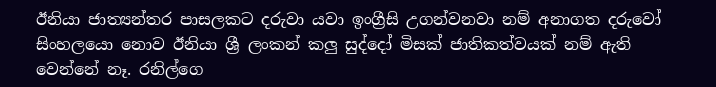ඊනියා ජාත්‍යන්තර පාසලකට දරුවා යවා ඉංග්‍රීසි උගන්වනවා නම් අනාගත දරුවෝ සිංහලයො නොව ඊනියා ශ්‍රී ලංකන් කලු සුද්දෝ මිසක් ජාතිකත්වයක් නම් ඇති වෙන්නේ නෑ. රනිල්ගෙ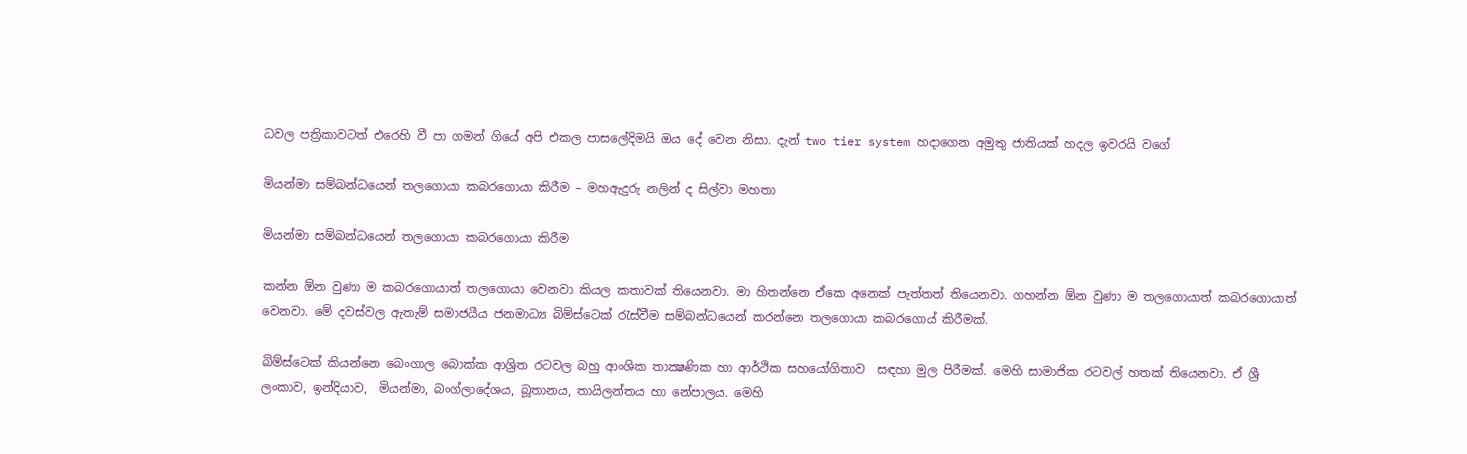ධවල පත්‍රිකාවටත් එරෙහි වී පා ගමන් ගියේ අපි එකල පාසලේදිමයි ඔය දේ වෙන නිසා. දැන් two tier system හදාගෙන අමුතු ජාතියක් හදල ඉවරයි වගේ

මියන්මා සම්බන්ධයෙන් තලගොයා කබරගොයා කිරීම – මහඇදුරු නලින් ද සිල්වා මහතා

මියන්මා සම්බන්ධයෙන් තලගොයා කබරගොයා කිරීම

කන්න ඕන වුණා ම කබරගොයාත් තලගොයා වෙනවා කියල කතාවක් තියෙනවා. මා හිතන්නෙ ඒකෙ අනෙක් පැත්තත් තියෙනවා. ගහන්න ඕන වුණා ම තලගොයාත් කබරගොයාත් වෙනවා. මේ දවස්වල ඇතැම් සමාජයීය ජනමාධ්‍ය බිම්ස්ටෙක් රැස්වීම සම්බන්ධයෙන් කරන්නෙ තලගොයා කබරගොය් කිරීමක්.

බිම්ස්ටෙක් කියන්නෙ බෙංගාල බොක්ක ආශ්‍රිත රටවල බහු ආංශික තාක්‍ෂණික හා ආර්ථික සහයෝගිතාව  සඳහා මුල පිරීමක්. මෙහි සාමාජික රටවල් හතක් තියෙනවා. ඒ ශ්‍රී ලංකාව, ඉන්දියාව,  මියන්මා, බංග්ලාදේශය, බූතානය, තායිලන්තය හා නේපාලය. මෙහි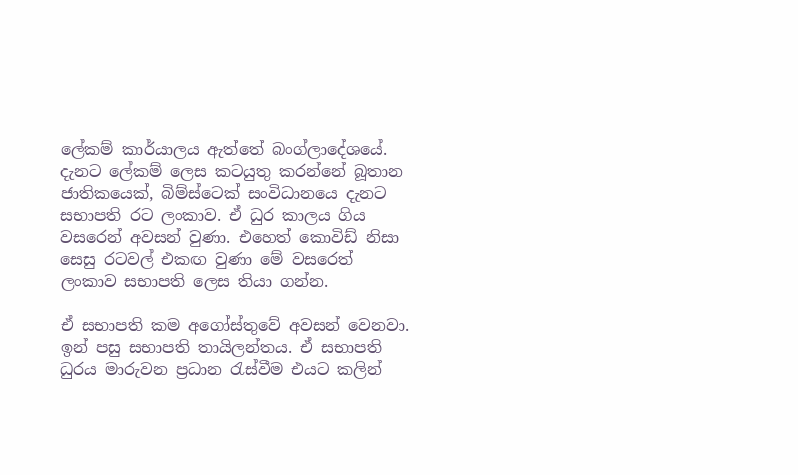ලේකම් කාර්යාලය ඇත්තේ බංග්ලාදේශයේ. දැනට ලේකම් ලෙස කටයුතු කරන්නේ බූතාන ජාතිකයෙක්, බිම්ස්ටෙක් සංවිධානයෙ දැනට සභාපති රට ලංකාව. ඒ ධුර කාලය ගිය වසරෙන් අවසන් වුණා. එහෙත් කොවිඩ් නිසා සෙසු රටවල් එකඟ වුණා මේ වසරෙත් ලංකාව සභාපති ලෙස තියා ගන්න.

ඒ සභාපති කම අගෝස්තුවේ අවසන් වෙනවා. ඉන් පසු සභාපති තායිලන්තය. ඒ සභාපති ධුරය මාරුවන ප්‍රධාන රැස්වීම එයට කලින්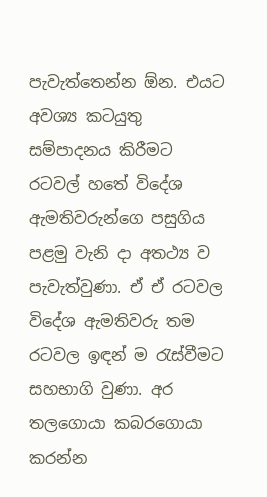පැවැත්තෙන්න ඕන. එයට අවශ්‍ය කටයුතු සම්පාදනය කිරීමට රටවල් හතේ විදේශ ඇමතිවරුන්ගෙ පසුගිය පළමු වැනි දා අතථ්‍ය ව පැවැත්වුණා. ඒ ඒ රටවල විදේශ ඇමතිවරු තම රටවල ඉඳන් ම රැස්වීමට සහභාගි වුණා. අර තලගොයා කබරගොයා කරන්න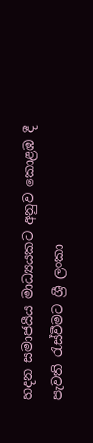හදන සමාජයීය මාධ්‍යයකට අනුව කොළඹ දී පැවති රැස්වීමට ශ්‍රී ලංකා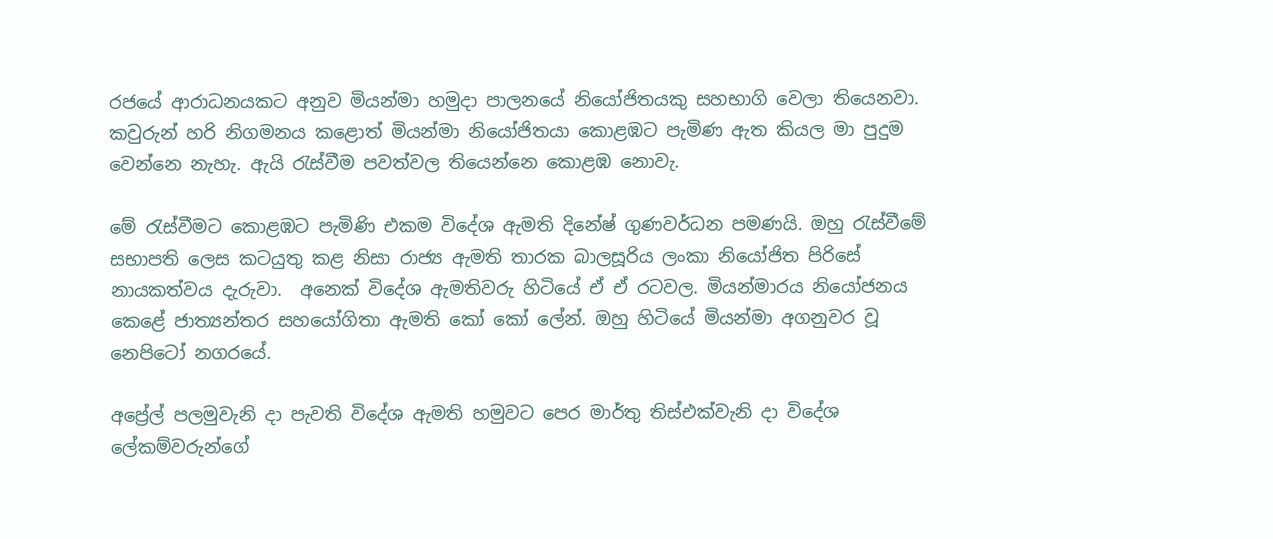රජයේ ආරාධනයකට අනුව මියන්මා හමුදා පාලනයේ නියෝජිතයකු සහභාගි වෙලා තියෙනවා. කවුරුන් හරි නිගමනය කළොත් මියන්මා නියෝජිතයා කොළඹට පැමිණ ඇත කියල මා පුදුම වෙන්නෙ නැහැ. ඇයි රැස්වීම පවත්වල තියෙන්නෙ කොළඹ නොවැ.

මේ රැස්වීමට කොළඹට පැමිණි එකම විදේශ ඇමති දිනේෂ් ගුණවර්ධන පමණයි. ඔහු රැස්වීමේ සභාපති ලෙස කටයුතු කළ නිසා රාජ්‍ය ඇමති තාරක බාලසූරිය ලංකා නියෝජිත පිරිසේ නායකත්වය දැරුවා.  අනෙක් විදේශ ඇමතිවරු හිටියේ ඒ ඒ රටවල. මියන්මාරය නියෝජනය කෙළේ ජාත්‍යන්තර සහයෝගිතා ඇමති කෝ කෝ ලේන්. ඔහු හිටියේ මියන්මා අගනුවර වූ නෙපිටෝ නගරයේ.

අප්‍රේල් පලමුවැනි දා පැවති විදේශ ඇමති හමුවට පෙර මාර්තු තිස්එක්වැනි දා විදේශ ලේකම්වරුන්ගේ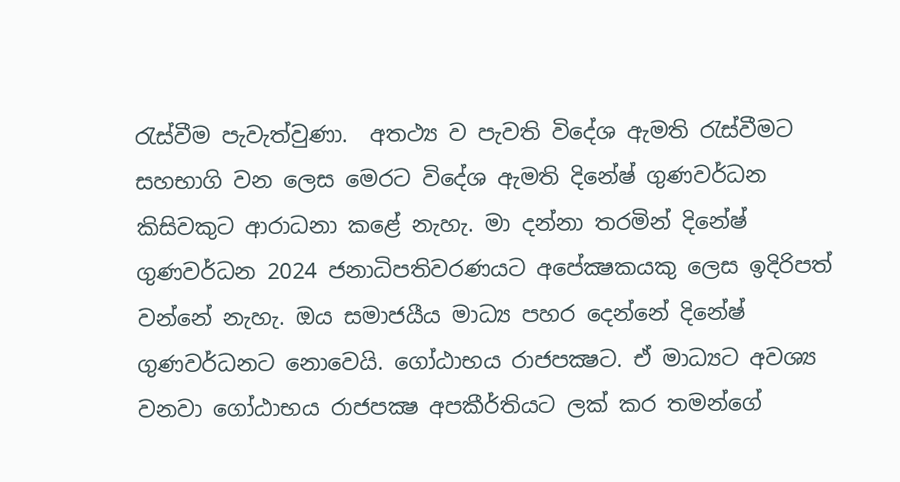රැස්වීම පැවැත්වුණා.  අතථ්‍ය ව පැවති විදේශ ඇමති රැස්වීමට  සහභාගි වන ලෙස මෙරට විදේශ ඇමති දිනේෂ් ගුණවර්ධන කිසිවකුට ආරාධනා කළේ නැහැ. මා දන්නා තරමින් දිනේෂ් ගුණවර්ධන 2024 ජනාධිපතිවරණයට අපේක්‍ෂකයකු ලෙස ඉදිරිපත් වන්නේ නැහැ. ඔය සමාජයීය මාධ්‍ය පහර දෙන්නේ දිනේෂ් ගුණවර්ධනට නොවෙයි. ගෝඨාභය රාජපක්‍ෂට. ඒ මාධ්‍යට අවශ්‍ය වනවා ගෝඨාභය රාජපක්‍ෂ අපකීර්තියට ලක් කර තමන්ගේ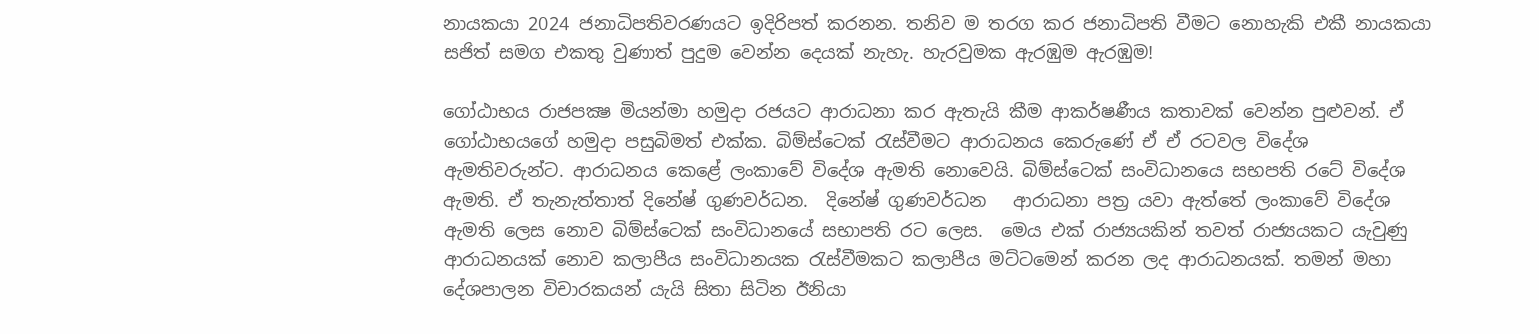නායකයා 2024 ජනාධිපතිවරණයට ඉදිරිපත් කරනන. තනිව ම තරග කර ජනාධිපති වීමට නොහැකි එකී නායකයා සජිත් සමග එකතු වුණාත් පුදුම වෙන්න දෙයක් නැහැ. හැරවුමක ඇරඹුම ඇරඹුම!

ගෝඨාභය රාජපක්‍ෂ මියන්මා හමුදා රජයට ආරාධනා කර ඇතැයි කීම ආකර්ෂණීය කතාවක් වෙන්න පුළුවන්. ඒ ගෝඨාභයගේ හමුදා පසුබිමත් එක්ක. බිම්ස්ටෙක් රැස්වීමට ආරාධනය කෙරුණේ ඒ ඒ රටවල විදේශ ඇමතිවරුන්ට. ආරාධනය කෙළේ ලංකාවේ විදේශ ඇමති නොවෙයි. බිම්ස්ටෙක් සංවිධානයෙ සභපති රටේ විදේශ ඇමති. ඒ තැනැත්තාත් දිනේෂ් ගුණවර්ධන.  දිනේෂ් ගුණවර්ධන   ආරාධනා පත්‍ර යවා ඇත්තේ ලංකාවේ විදේශ ඇමති ලෙස නොව බිම්ස්ටෙක් සංවිධානයේ සභාපති රට ලෙස.  මෙය එක් රාජ්‍යයකින් තවත් රාජ්‍යයකට යැවුණු ආරාධනයක් නොව කලාපීය සංවිධානයක රැස්වීමකට කලාපීය මට්ටමෙන් කරන ලද ආරාධනයක්. තමන් මහා දේශපාලන විචාරකයන් යැයි සිතා සිටින ඊනියා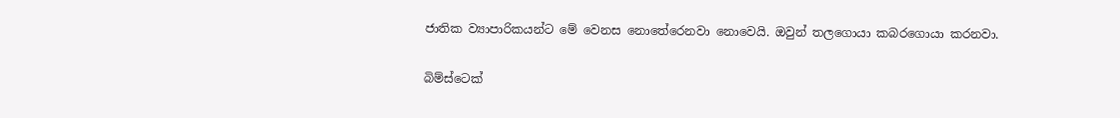ජාතික ව්‍යාපාරිකයන්ට මේ වෙනස නොතේරෙනවා නොවෙයි. ඔවුන් තලගොයා කබරගොයා කරනවා.

බිම්ස්ටෙක්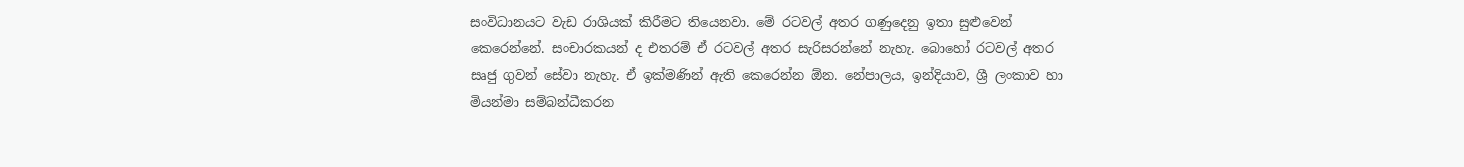සංවිධානයට වැඩ රාශියක් කිරීමට තියෙනවා. මේ රටවල් අතර ගණුදෙනු ඉතා සුළුවෙන් කෙරෙන්නේ. සංචාරකයන් ද එතරම් ඒ රටවල් අතර සැරිසරන්නේ නැහැ. බොහෝ රටවල් අතර සෘජු ගුවන් සේවා නැහැ. ඒ ඉක්මණින් ඇති කෙරෙන්න ඕන. නේපාලය, ඉන්දියාව, ශ්‍රී ලංකාව හා මියන්මා සම්බන්ධීකරන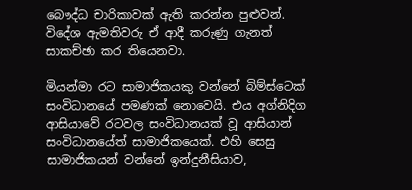බෞද්ධ චාරිකාවක් ඇති කරන්න පුළුවන්. විදේශ ඇමතිවරු ඒ ආදී කරුණු ගැනත් සාකච්ඡා කර තියෙනවා.

මියන්මා රට සාමාජිකයකු වන්නේ බිම්ස්ටෙක් සංවිධානයේ පමණක් නොවෙයි. එය අග්නිදිග ආසියාවේ රටවල සංවිධානයක් වූ ආසියාන් සංවිධානයේත් සාමාජිකයෙක්. එහි සෙසු සාමාජිකයන් වන්නේ ඉන්දුනීසියාව,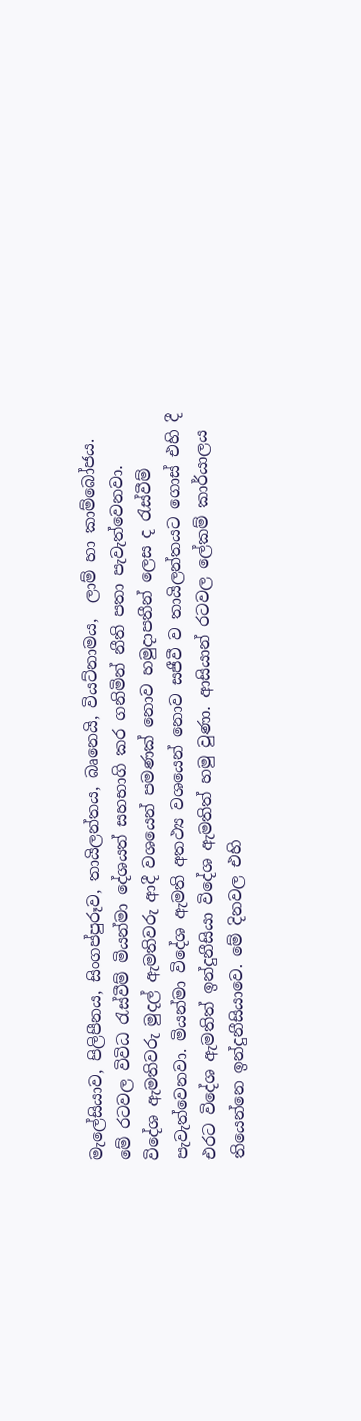මැලේසියාව, පිලිපීනය, සිංගප්පුරූව, තායිලන්තය, බෘනෙයි, වියට්නාමය,  ලාම් හා කාම්බෝජය.  මේ රටවල විවිධ රැස්වීම් මියන්මා දේශයත් සහභාගි කර ගනිමින් නීති පතා පැවැත්වෙනවා. විදේශ ඇමතිවරු මුදල් ඇමතිවරු ආදී වශයෙන් පමණක් නොව හමුදාපතීන් ලෙස ද රැස්වීම් පැවැත්වෙනවා. මියන්මා විදේශ ඇමති අතථ්‍ය වශයෙන් නොව සජීවී ව තායිලන්තයට ගොස් එහි දී එරට විදේශ ඇමතිත් ඉන්දුනීසියා විදේශ ඇමතිත් හමු වුණා. ආසියාන් රටවල ලේකම් කාර්යාලය තියෙන්නෙ ඉන්දුනීසියාවෙ. මේ දිනවල එහි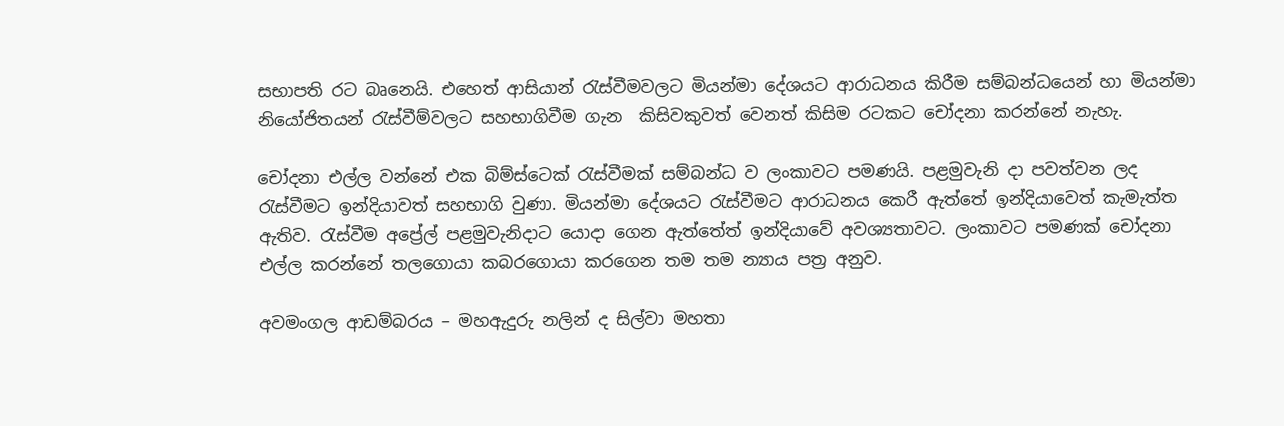සභාපති රට බෘනෙයි. එහෙත් ආසියාන් රැස්වීමවලට මියන්මා දේශයට ආරාධනය කිරීම සම්බන්ධයෙන් හා මියන්මා නියෝජිතයන් රැස්වීම්වලට සහභාගිවීම ගැන  කිසිවකුවත් වෙනත් කිසිම රටකට චෝදනා කරන්නේ නැහැ.

චෝදනා එල්ල වන්නේ එක බිම්ස්ටෙක් රැස්වීමක් සම්බන්ධ ව ලංකාවට පමණයි. පළමුවැනි දා පවත්වන ලද රැස්වීමට ඉන්දියාවත් සහභාගි වුණා. මියන්මා දේශයට රැස්වීමට ආරාධනය කෙරී ඇත්තේ ඉන්දියාවෙත් කැමැත්ත ඇතිව. රැස්වීම අප්‍රේල් පළමුවැනිදාට යොදා ගෙන ඇත්තේත් ඉන්දියාවේ අවශ්‍යතාවට. ලංකාවට පමණක් චෝදනා එල්ල කරන්නේ තලගොයා කබරගොයා කරගෙන තම තම න්‍යාය පත්‍ර අනුව.

අවමංගල ආඩම්බරය – මහඇදුරු නලින් ද සිල්වා මහතා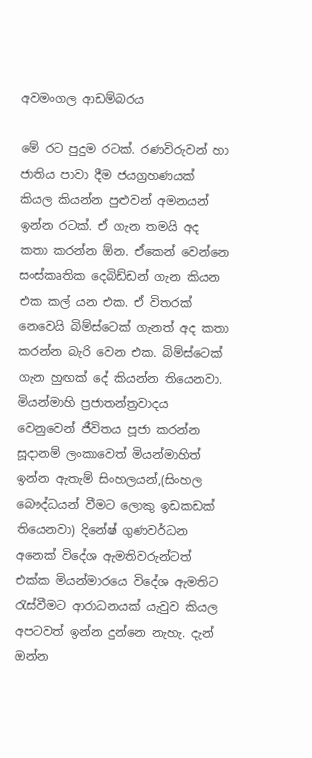අවමංගල ආඩම්බරය

මේ රට පුදුම රටක්. රණවිරුවන් හා ජාතිය පාවා දීම ජයග්‍රහණයක් කියල කියන්න පුළුවන් අමනයන් ඉන්න රටක්. ඒ ගැන තමයි අද කතා කරන්න ඕන. ඒකෙන් වෙන්නෙ සංස්කෘතික දෙබිඩ්ඩන් ගැන කියන එක කල් යන එක. ඒ විතරක් නෙවෙයි බිම්ස්ටෙක් ගැනත් අද කතා කරන්න බැරි වෙන එක. බිම්ස්ටෙක් ගැන හුඟක් දේ කියන්න තියෙනවා. මියන්මාහි ප්‍රජාතන්ත්‍රවාදය වෙනුවෙන් ජීවිතය පූජා කරන්න සූදානම් ලංකාවෙත් මියන්මාහිත් ඉන්න ඇතැම් සිංහලයන්,(සිංහල බෞද්ධයන් වීමට ලොකු ඉඩකඩක් තියෙනවා) දිනේෂ් ගුණවර්ධන අනෙක් විදේශ ඇමතිවරුන්ටත් එක්ක මියන්මාරයෙ විදේශ ඇමතිට රැස්වීමට ආරාධනයක් යැවුව කියල අපටවත් ඉන්න දුන්නෙ නැහැ. දැන් ඔන්න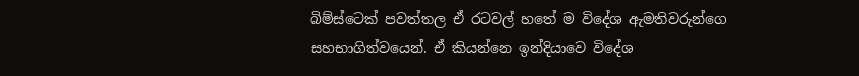බිම්ස්ටෙක් පවත්තල ඒ රටවල් හතේ ම විදේශ ඇමතිවරුන්ගෙ සහභාගිත්වයෙන්. ඒ කියන්නෙ ඉන්දියාවෙ විදේශ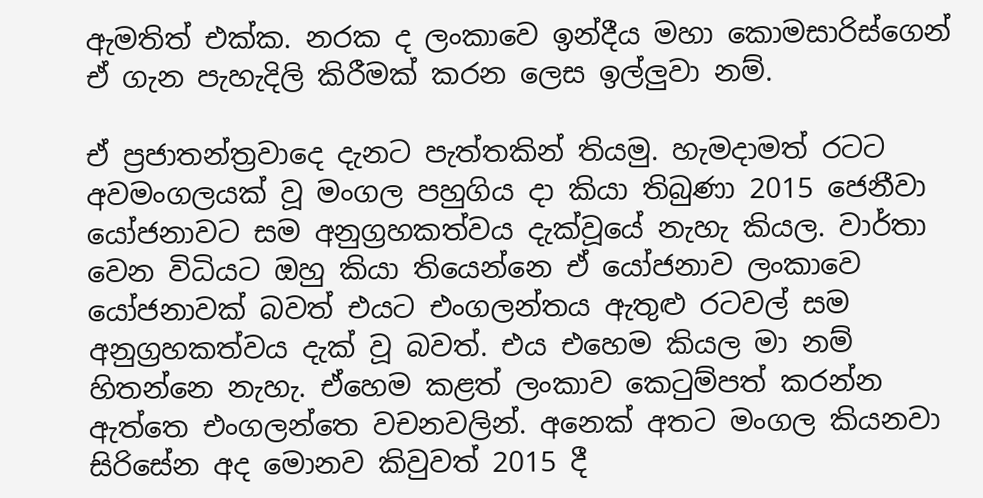ඇමතිත් එක්ක. නරක ද ලංකාවෙ ඉන්දීය මහා කොමසාරිස්ගෙන් ඒ ගැන පැහැදිලි කිරීමක් කරන ලෙස ඉල්ලුවා නම්.

ඒ ප්‍රජාතන්ත්‍රවාදෙ දැනට පැත්තකින් තියමු. හැමදාමත් රටට අවමංගලයක් වූ මංගල පහුගිය දා කියා තිබුණා 2015 ජෙනීවා යෝජනාවට සම අනුග්‍රහකත්වය දැක්වූයේ නැහැ කියල. වාර්තා වෙන විධියට ඔහු කියා තියෙන්නෙ ඒ යෝජනාව ලංකාවෙ යෝජනාවක් බවත් එයට එංගලන්තය ඇතුළු රටවල් සම අනුග්‍රහකත්වය දැක් වූ බවත්. එය එහෙම කියල මා නම් හිතන්නෙ නැහැ. ඒහෙම කළත් ලංකාව කෙටුම්පත් කරන්න ඇත්තෙ එංගලන්තෙ වචනවලින්. අනෙක් අතට මංගල කියනවා සිරිසේන අද මොනව කිවුවත් 2015 දී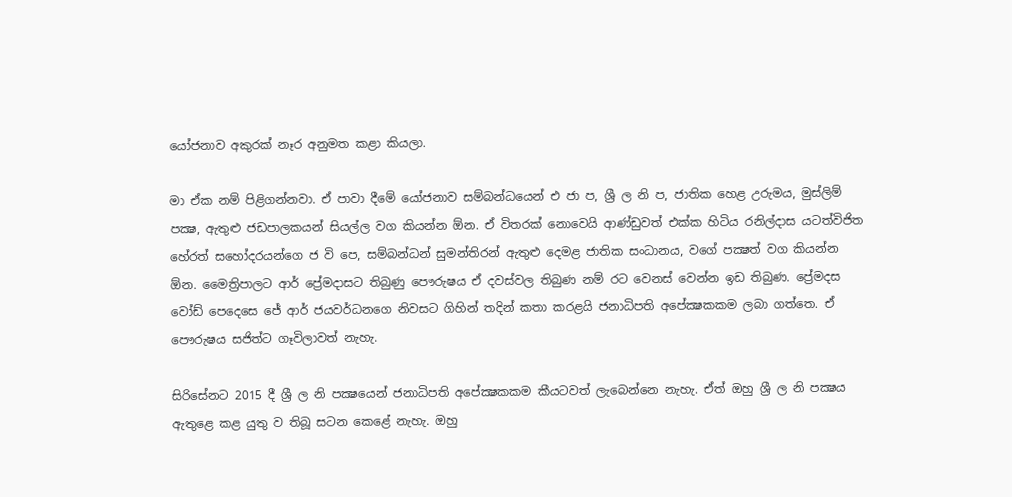යෝජනාව අකුරක් නෑර අනුමත කළා කියලා.

මා ඒක නම් පිළිගන්නවා. ඒ පාවා දීමේ යෝජනාව සම්බන්ධයෙන් එ ජා ප, ශ්‍රී ල නි ප, ජාතික හෙළ උරුමය, මුස්ලිම් පක්‍ෂ, ඇතුළු ජඩපාලකයන් සියල්ල වග කියන්න ඕන. ඒ විතරක් නොවෙයි ආණ්ඩුවත් එක්ක හිටිය රනිල්දාස යටත්විජිත හේරත් සහෝදරයන්ගෙ ජ වි පෙ, සම්බන්ධන් සුමන්තිරන් ඇතුළු දෙමළ ජාතික සංධානය, වගේ පක්‍ෂත් වග කියන්න ඕන. මෛත්‍රිපාලට ආර් ප්‍රේමදාසට තිබුණු පෞරුෂය ඒ දවස්වල තිබුණ නම් රට වෙනස් වෙන්න ඉඩ තිබුණ. ප්‍රේමදස වෝඩ් පෙදෙසෙ ජේ ආර් ජයවර්ධනගෙ නිවසට ගිහින් තදින් කතා කරළයි ජනාධිපති අපේක්‍ෂකකම ලබා ගත්තෙ. ඒ පෞරුෂය සජිත්ට ගෑවිලාවත් නැහැ.

සිරිසේනට 2015 දී ශ්‍රී ල නි පක්‍ෂයෙන් ජනාධිපති අපේක්‍ෂකකම කීයටවත් ලැබෙන්නෙ නැහැ. ඒත් ඔහු ශ්‍රී ල නි පක්‍ෂය ඇතුළෙ කළ යුතු ව තිබූ සටන කෙළේ නැහැ. ඔහු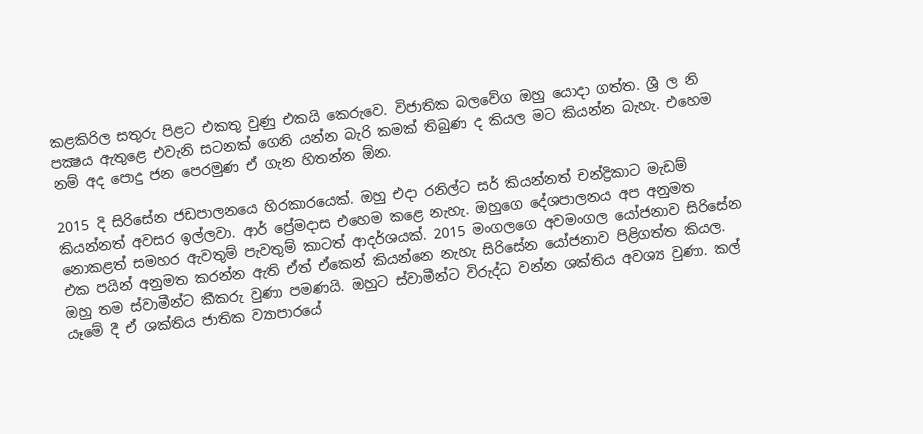කළකිරිල සතුරු පිළට එකතු වුණු එකයි කෙරුවෙ. විජාතික බලවේග ඔහු යොදා ගත්ත. ශ්‍රී ල නි පක්‍ෂය ඇතුළෙ එවැනි සටනක් ගෙනි යන්න බැරි කමක් තිබුණ ද කියල මට කියන්න බැහැ. එහෙම නම් අද පොදු ජන පෙරමුණ ඒ ගැන හිතන්න ඕන.

2015 දි සිරිසේන ජඩපාලනයෙ හිරකාරයෙක්. ඔහු එදා රනිල්ට සර් කියන්නත් චන්ද්‍රිකාට මැඩම් කියන්නත් අවසර ඉල්ලවා. ආර් ප්‍රේමදාස එහෙම කළෙ නැහැ. ඔහුගෙ දේශපාලනය අප අනුමත නොකළත් සමහර ඇවතුම් පැවතුම් කාටත් ආදර්ශයක්. 2015 මංගලගෙ අවමංගල යෝජනාව සිරිසේන එක පයින් අනුමත කරන්න ඇති ඒත් ඒකෙන් කියන්නෙ නැහැ සිරිසේන යෝජනාව පිළිගත්ත කියල. ඔහු තම ස්වාමීන්ට කීකරු වුණා පමණයි. ඔහුට ස්වාමීන්ට විරුද්ධ වන්න ශක්තිය අවශ්‍ය වුණා. කල් යෑමේ දී ඒ ශක්තිය ජාතික ව්‍යාපාරයේ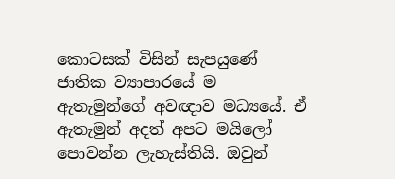කොටසක් විසින් සැපයුණේ ජාතික ව්‍යාපාරයේ ම ඇතැමුන්ගේ අවඥාව මධ්‍යයේ. ඒ ඇතැමුන් අදත් අපට මයිලෝ පොවන්න ලැහැස්තියි. ඔවුන්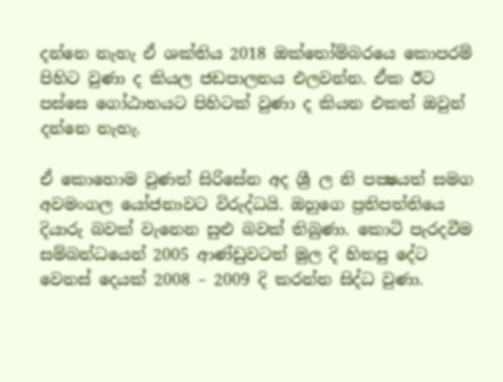දන්නෙ නැහැ ඒ ශක්තිය 2018 ඔක්තෝම්බරයෙ කොපරම් පිහිට වුණා ද කියල ජඩපාලනය එලවන්න. ඒක ඊට පස්සෙ ගෝඨාභයට පිහිටක් වුණා ද කියන එකත් ඔවුන් දන්නෙ නැහැ.

ඒ කොහොම වුණත් සිරිසේන අද ශ්‍රී ල නි පක්‍ෂයත් සමග අවමංගල යෝජනාවට විරුද්ධයි. ඔහුගෙ ප්‍රතිපත්තියෙ දියාරු බවක් වැනෙන සුළු බවක් තිබුණා. කොටි පැරදවීම සම්බන්ධයෙන් 2005 ආණ්ඩුවටත් මුල දි හිතපු දේට වෙනස් දෙයක් 2008 – 2009 දි කරන්න සිද්ධ වුණා.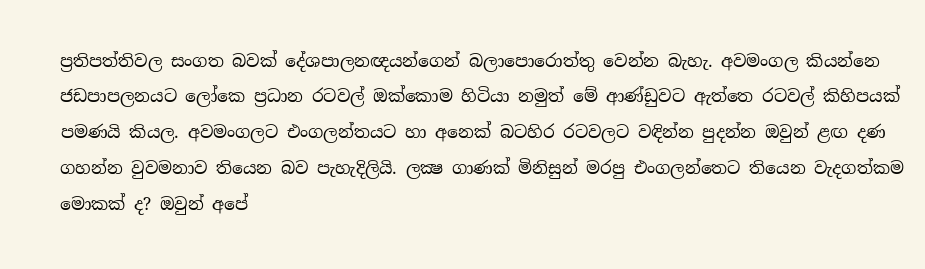ප්‍රතිපත්තිවල සංගත බවක් දේශපාලනඥයන්ගෙන් බලාපොරොත්තු වෙන්න බැහැ. අවමංගල කියන්නෙ ජඩපාපලනයට ලෝකෙ ප්‍රධාන රටවල් ඔක්කොම හිටියා නමුත් මේ ආණ්ඩුවට ඇත්තෙ රටවල් කිහිපයක් පමණයි කියල. අවමංගලට එංගලන්තයට හා අනෙක් බටහිර රටවලට වඳින්න පුදන්න ඔවුන් ළඟ දණ ගහන්න වුවමනාව තියෙන බව පැහැදිලියි. ලක්‍ෂ ගාණක් මිනිසුන් මරපු එංගලන්තෙට තියෙන වැදගත්කම මොකක් ද? ඔවුන් අපේ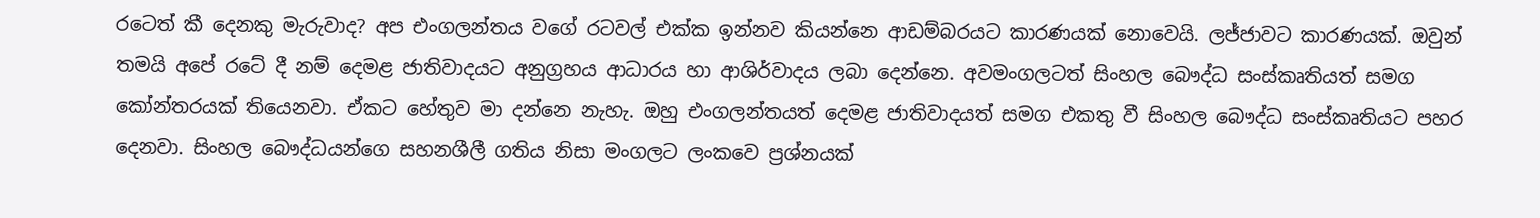රටෙත් කී දෙනකු මැරුවාද? අප එංගලන්තය වගේ රටවල් එක්ක ඉන්නව කියන්නෙ ආඩම්බරයට කාරණයක් නොවෙයි. ලජ්ජාවට කාරණයක්. ඔවුන් තමයි අපේ රටේ දී නම් දෙමළ ජාතිවාදයට අනුග්‍රහය ආධාරය හා ආශිර්වාදය ලබා දෙන්නෙ. අවමංගලටත් සිංහල බෞද්ධ සංස්කෘතියත් සමග කෝන්තරයක් තියෙනවා. ඒකට හේතුව මා දන්නෙ නැහැ. ඔහු එංගලන්තයත් දෙමළ ජාතිවාදයත් සමග එකතු වී සිංහල බෞද්ධ සංස්කෘතියට පහර දෙනවා. සිංහල බෞද්ධයන්ගෙ සහනශීලී ගතිය නිසා මංගලට ලංකවෙ ප්‍රශ්නයක්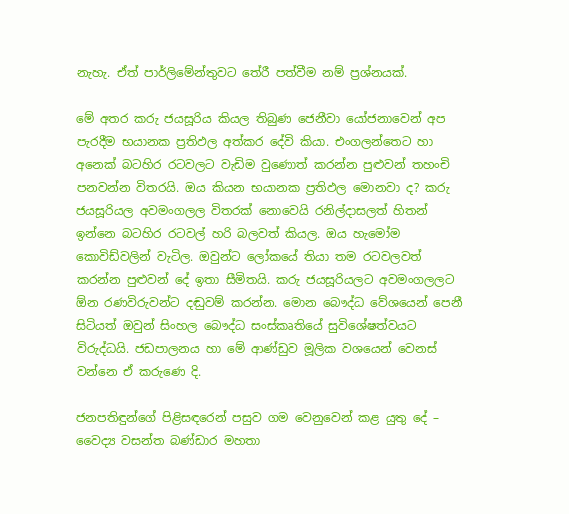නැහැ. ඒත් පාර්ලිමේන්තුවට තේරී පත්වීම නම් ප්‍රශ්නයක්.

මේ අතර කරු ජයසූරිය කියල තිබුණ ජෙනීවා යෝජනාවෙන් අප පැරදීම භයානක ප්‍රතිඵල අත්කර දේවි කියා. එංගලන්තෙට හා අනෙක් බටහිර රටවලට වැඩිම වුණොත් කරන්න පුළුවන් තහංචි පනවන්න විතරයි. ඔය කියන භයානක ප්‍රතිඵල මොනවා ද? කරු ජයසූරියල අවමංගලල විතරක් නොවෙයි රනිල්දාසලත් හිතන් ඉන්නෙ බටහිර රටවල් හරි බලවත් කියල. ඔය හැමෝම කොවිඩ්වලින් වැටිල. ඔවුන්ට ලෝකයේ තියා තම රටවලවත් කරන්න පුළුවන් දේ ඉතා සීමිතයි. කරු ජයසූරියලට අවමංගලලට ඕන රණවිරුවන්ට දඬුවම් කරන්න. මොන බෞද්ධ වේශයෙන් පෙනී සිටියත් ඔවුන් සිංහල බෞද්ධ සංස්කෘතියේ සුවිශේෂත්වයට විරුද්ධයි. ජඩපාලනය හා මේ ආණ්ඩුව මූලික වශයෙන් වෙනස් වන්නෙ ඒ කරුණෙ දි.

ජනපතිඳුන්ගේ පිළිසඳරෙන් පසුව ගම වෙනුවෙන් කළ යුතු දේ – වෛද්‍ය වසන්ත බණ්ඩාර මහතා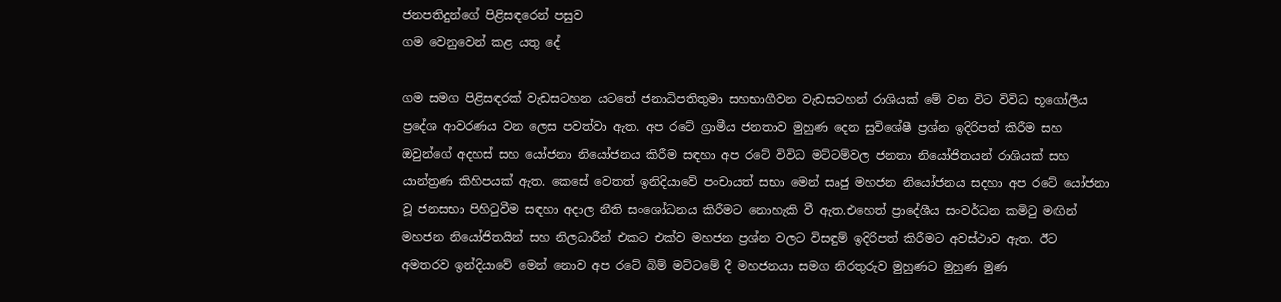ජනපතිදුන්ගේ පිළිසඳරෙන් පසුව
ගම වෙනුවෙන් කළ යතු දේ

ගම සමග පිළිසඳරක් වැඩසටහන යටතේ ජනාධිපතිතුමා සහභාගීවන වැඩසටහන් රාශියක් මේ වන විට විවිධ භූගෝලීය ප්‍රදේශ ආවරණය වන ලෙස පවත්වා ඇත. අප රටේ ග්‍රාමීය ජනතාව මුහුණ දෙන සුවිශේෂී ප්‍රශ්න ඉදිරිපත් කිරීම සහ ඔවුන්ගේ අදහස් සහ යෝජනා නියෝජනය කිරීම සඳහා අප රටේ විවිධ මට්ටම්වල ජනතා නියෝජිතයන් රාශියක් සහ යාන්ත්‍රණ කිහිපයක් ඇත. කෙසේ වෙතත් ඉනිදියාවේ පංචායත් සභා මෙන් සෘජු මහජන නියෝජනය සදහා අප රටේ යෝජනා වූ ජනසභා පිහිටුවීම සඳහා අදාල නීති සංශෝධනය කිරීමට නොහැකි වී ඇත.එහෙත් ප්‍රාදේශීය සංවර්ධන කමිටු මඟින් මහජන නියෝජිතයින් සහ නිලධාරීන් එකට එක්ව මහජන ප්‍රශ්න වලට විසඳුම් ඉදිරිපත් කිරීමට අවස්ථාව ඇත. ඊට අමතරව ඉන්දියාවේ මෙන් නොව අප රටේ බිම් මට්ටමේ දී මහජනයා සමග නිරතුරුව මුහුණට මුහුණ මුණ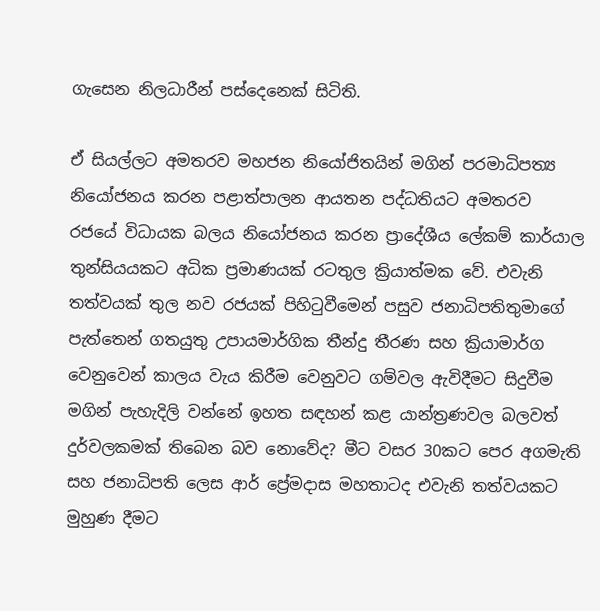ගැසෙන නිලධාරීන් පස්දෙනෙක් සිටිති.

ඒ සියල්ලට අමතරව මහජන නියෝජිතයින් මගින් පරමාධිපත්‍ය නියෝජනය කරන පළාත්පාලන ආයතන පද්ධතියට අමතරව රජයේ විධායක බලය නියෝජනය කරන ප්‍රාදේශීය ලේකම් කාර්යාල තුන්සියයකට අධික ප්‍රමාණයක් රටතුල ක්‍රියාත්මක වේ. එවැනි තත්වයක් තුල නව රජයක් පිහිටුවීමෙන් පසුව ජනාධිපතිතුමාගේ පැත්තෙන් ගතයුතු උපායමාර්ගික තීන්දු තීරණ සහ ක්‍රියාමාර්ග වෙනුවෙන් කාලය වැය කිරීම වෙනුවට ගම්වල ඇවිදීමට සිදුවීම මගින් පැහැදිලි වන්නේ ඉහත සඳහන් කළ යාන්ත්‍රණවල බලවත් දුර්වලකමක් තිබෙන බව නොවේද? මීට වසර 30කට පෙර අගමැති සහ ජනාධිපති ලෙස ආර් ප්‍රේමදාස මහතාටද එවැනි තත්වයකට මුහුණ දීමට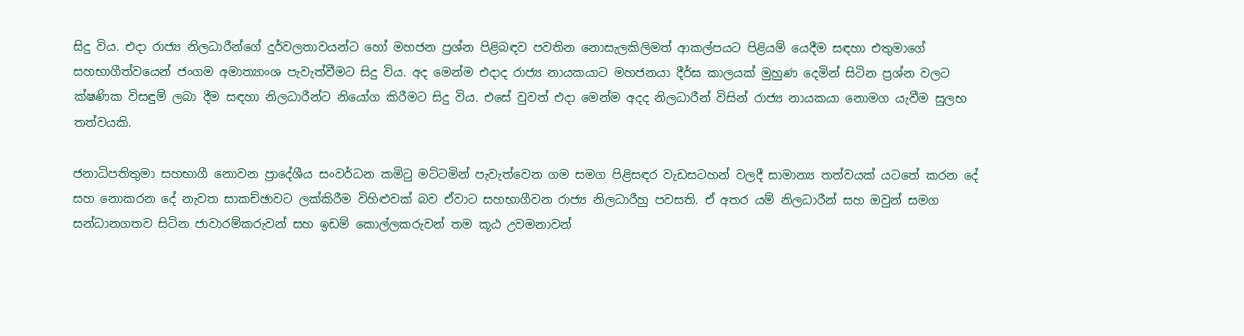සිදු විය. එදා රාජ්‍ය නිලධාරීන්ගේ දුර්වලතාවයන්ට හෝ මහජන ප්‍රශ්න පිළිබඳව පවතින නොසැලකිලිමත් ආකල්පයට පිළියම් යෙදීම සඳහා එතුමාගේ සහභාගීත්වයෙන් ජංගම අමාත්‍යාංශ පැවැත්වීමට සිදු විය. අද මෙන්ම එදාද රාජ්‍ය නායකයාට මහජනයා දීර්ඝ කාලයක් මුහුණ දෙමින් සිටින ප්‍රශ්න වලට ක්ෂණික විසඳුම් ලබා දීම සඳහා නිලධාරීන්ට නියෝග කිරීමට සිදු විය. එසේ වුවත් එදා මෙන්ම අදද නිලධාරීන් විසින් රාජ්‍ය නායකයා නොමග යැවීම සුලභ තත්වයකි.

ජනාධිපතිතුමා සහභාගී නොවන ප්‍රාදේශීය සංවර්ධන කමිටු මට්ටමින් පැවැත්වෙන ගම සමග පිළිසඳර වැඩසටහන් වලදී සාමාන්‍ය තත්වයක් යටතේ කරන දේ සහ නොකරන දේ නැවත සාකච්ඡාවට ලක්කිරීම විහිළුවක් බව ඒවාට සහභාගීවන රාජ්‍ය නිලධාරීහු පවසති. ඒ අතර යම් නිලධාරීන් සහ ඔවුන් සමග සන්ධානගතව සිටින ජාවාරම්කරුවන් සහ ඉඩම් කොල්ලකරුවන් තම කූඨ උවමනාවන්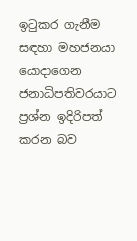ඉටුකර ගැනීම සඳහා මහජනයා යොදාගෙන ජනාධිපතිවරයාට ප්‍රශ්න ඉදිරිපත් කරන බව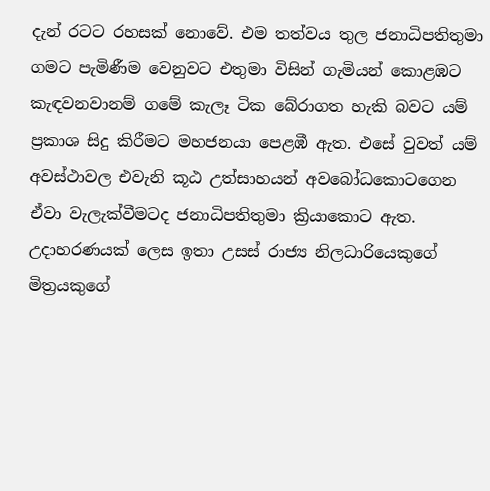දැන් රටට රහසක් නොවේ. එම තත්වය තුල ජනාධිපතිතුමා ගමට පැමිණීම වෙනුවට එතුමා විසින් ගැමියන් කොළඹට කැඳවනවානම් ගමේ කැලෑ ටික බේරාගත හැකි බවට යම් ප්‍රකාශ සිදු කිරීමට මහජනයා පෙළඹී ඇත. එසේ වුවත් යම් අවස්ථාවල එවැනි කූඨ උත්සාහයන් අවබෝධකොටගෙන ඒවා වැලැක්වීමටද ජනාධිපතිතුමා ක්‍රියාකොට ඇත. උදාහරණයක් ලෙස ඉතා උසස් රාජ්‍ය නිලධාරියෙකුගේ මිත්‍රයකුගේ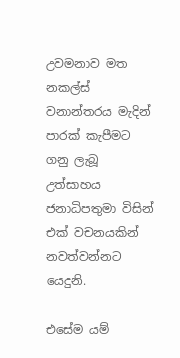උවමනාව මත නකල්ස් වනාන්තරය මැදින් පාරක් කැපීමට ගනු ලැබූ උත්සාහය ජනාධිපතුමා විසින් එක් වචනයකින් නවත්වන්නට යෙදුනි.

එසේම යම්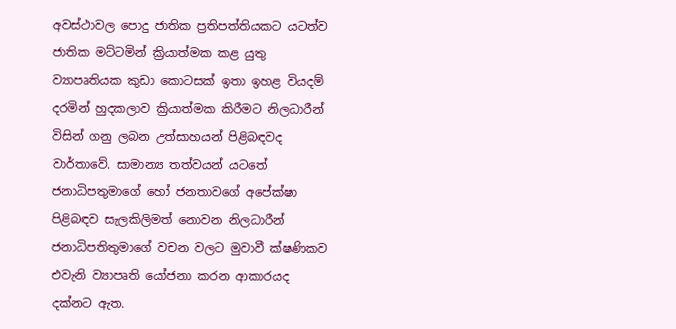අවස්ථාවල පොදු ජාතික ප්‍රතිපත්තියකට යටත්ව ජාතික මට්ටමින් ක්‍රියාත්මක කළ යුතු ව්‍යාපෘතියක කුඩා කොටසක් ඉතා ඉහළ වියදම් දරමින් හුදකලාව ක්‍රියාත්මක කිරීමට නිලධාරීන් විසින් ගනු ලබන උත්සාහයන් පිළිබඳවද වාර්තාවේ. සාමාන්‍ය තත්වයන් යටතේ ජනාධිපතුමාගේ හෝ ජනතාවගේ අපේක්ෂා පිළිබඳව සැලකිලිමත් නොවන නිලධාරීන් ජනාධිපතිතුමාගේ වචන වලට මුවාවී ක්ෂණිකව එවැනි ව්‍යාපෘති යෝජනා කරන ආකාරයද දක්නට ඇත.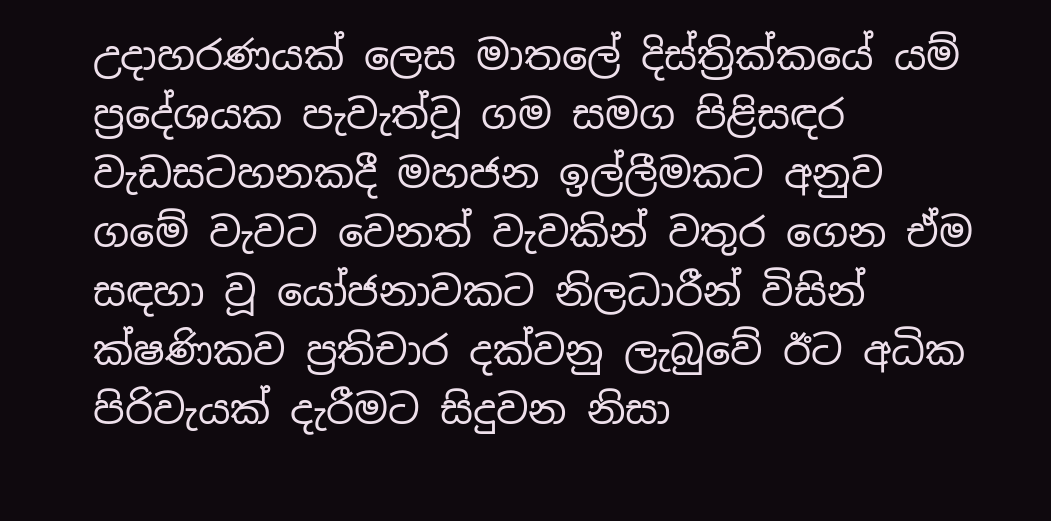උදාහරණයක් ලෙස මාතලේ දිස්ත්‍රික්කයේ යම් ප්‍රදේශයක පැවැත්වූ ගම සමග පිළිසඳර වැඩසටහනකදී මහජන ඉල්ලීමකට අනුව ගමේ වැවට වෙනත් වැවකින් වතුර ගෙන ඒම සඳහා වූ යෝජනාවකට නිලධාරීන් විසින් ක්ෂණිකව ප්‍රතිචාර දක්වනු ලැබුවේ ඊට අධික පිරිවැයක් දැරීමට සිදුවන නිසා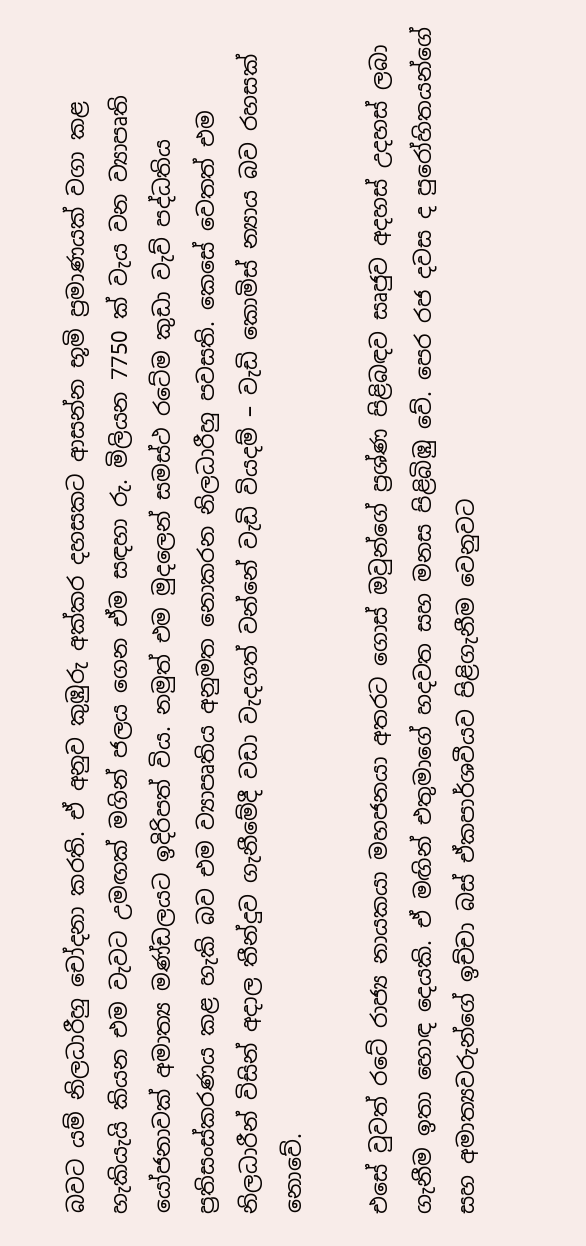බවට යම් නිලධාරීහු චෝදනා කරති. ඒ අනුව කුඹුරු අක්කර දහසකට ආසන්න භූමි ප්‍රමාණයක් වගා කළ හැකියැයි කියන එම වැවට උමඟක් මගින් ජලය ගෙන ඒම සඳහා රු. මිලියන 7750 ක් වැය වන ව්‍යාපෘති යෝජනාවක් අමාත්‍ය මණ්ඩලයට ඉදිරිපත් විය. නමුත් එම මුදලෙන් සමස්ථ රටේම කුඩා වැව් පද්ධතිය ප්‍රතිසංස්කරණය කළ හැකි බව එම ව්‍යාපෘතිය අනුමත නොකරන නිලධාරීහු පවසති. කෙසේ වෙතත් එම නිලධාරීන් විසින් අදාල තීන්දුව ගැනීමේදී වඩා වැදගත් වන්නේ වැඩි වියදම් – වැඩි කොමිස් න්‍යාය බව රහසක් නොවේ.

එසේ වුවත් රටේ රාජ්‍ය නායකයා මහජනයා අතරට ගොස් ඔවුන්ගේ ප්‍රශ්ණ පිළිබඳව සෘජුව අදහස් උදහස් ලබා ගැනීම ඉතා හොඳ දෙයකි. ඒ මඟින් එතුමාගේ හදවත සහ මනස පිළිබිඹු වේ. පෙර රජ දවස ද පුරෝහිතයන්ගේ සහ අමාත්‍යවරුන්ගේ ඉච්චා බස් ඒකපාර්ශවීයව පිළිගැනීම වෙනුවට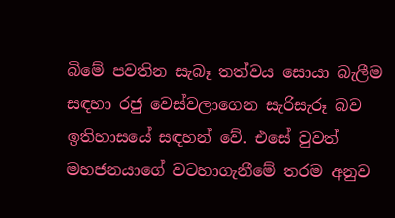බිමේ පවතින සැබෑ තත්වය සොයා බැලීම සඳහා රජු වෙස්වලාගෙන සැරිසැරූ බව ඉතිහාසයේ සඳහන් වේ. එසේ වුවත් මහජනයාගේ වටහාගැනීමේ තරම අනුව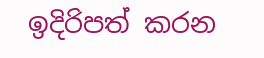ඉදිරිපත් කරන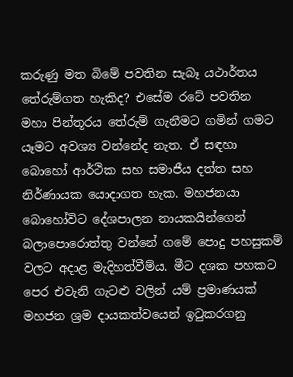කරුණු මත බිමේ පවතින සැබෑ යථාර්තය තේරුම්ගත හැකිද? එසේම රටේ පවතින මහා පින්තූරය තේරුම් ගැනීමට ගමින් ගමට යෑමට අවශ්‍ය වන්නේද නැත. ඒ සඳහා බොහෝ ආර්ථික සහ සමාජීය දත්ත සහ නිර්ණායක යොදාගත හැක. මහජනයා බොහෝවිට දේශපාලන නායකයින්ගෙන් බලාපොරොත්තු වන්නේ ගමේ පොදු පහසුකම් වලට අදාළ මැදිහත්වීම්ය. මීට දශක පහකට පෙර එවැනි ගැටළු වලින් යම් ප්‍රමාණයක් මහජන ශ්‍රම දායකත්වයෙන් ඉටුකරගනු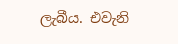ලැබීය. එවැනි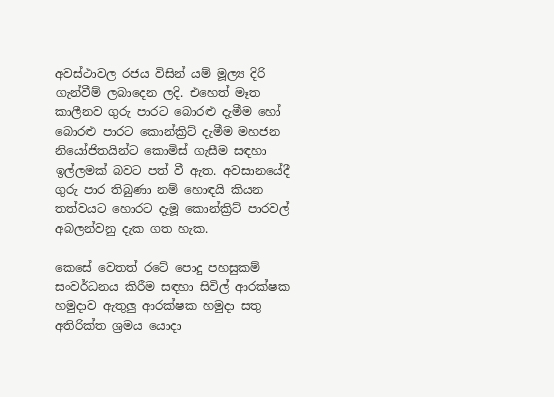අවස්ථාවල රජය විසින් යම් මූල්‍ය දිරි ගැන්වීම් ලබාදෙන ලදි. එහෙත් මෑත කාලීනව ගුරු පාරට බොරළු දැමීම හෝ බොරළු පාරට කොන්ක්‍රිට් දැමීම මහජන නියෝජිතයින්ට කොමිස් ගැසීම සඳහා ඉල්ලමක් බවට පත් වී ඇත. අවසානයේදී ගුරු පාර තිබුණා නම් හොඳයි කියන තත්වයට හොරට දැමූ කොන්ක්‍රිට් පාරවල් අබලන්වනු දැක ගත හැක.

කෙසේ වෙතත් රටේ පොදු පහසුකම් සංවර්ධනය කිරීම සඳහා සිවිල් ආරක්ෂක හමුදාව ඇතුලු ආරක්ෂක හමුදා සතු අතිරික්ත ශ්‍රමය යොදා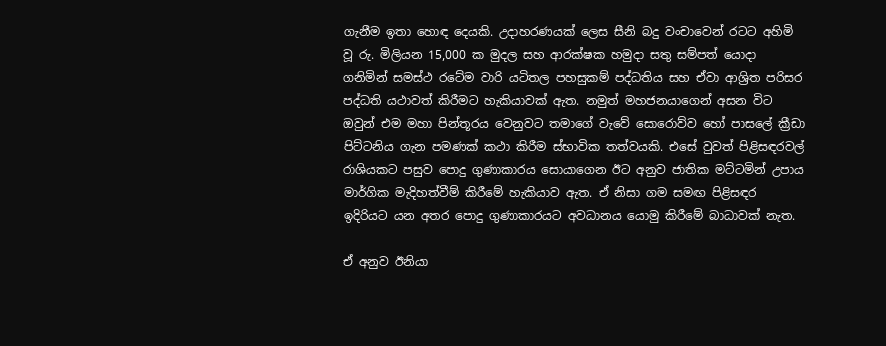ගැනීම ඉතා හොඳ දෙයකි. උදාහරණයක් ලෙස සීනි බදු වංචාවෙන් රටට අහිමි වූ රු. මිලියන 15,000 ක මුදල සහ ආරක්ෂක හමුදා සතු සම්පත් යොදා ගනිමින් සමස්ථ රටේම වාරි යටිතල පහසුකම් පද්ධතිය සහ ඒවා ආශ්‍රිත පරිසර පද්ධති යථාවත් කිරීමට හැකියාවක් ඇත. නමුත් මහජනයාගෙන් අසන විට ඔවුන් එම මහා පින්තූරය වෙනුවට තමාගේ වැවේ සොරොව්ව හෝ පාසලේ ක්‍රීඩා පිට්ටනිය ගැන පමණක් කථා කිරීම ස්භාවික තත්වයකි. එසේ වුවත් පිළිසඳරවල් රාශියකට පසුව පොදු ගුණාකාරය සොයාගෙන ඊට අනුව ජාතික මට්ටමින් උපාය මාර්ගික මැදිහත්වීම් කිරීමේ හැකියාව ඇත. ඒ නිසා ගම සමඟ පිළිසඳර ඉදිරියට යන අතර පොදු ගුණාකාරයට අවධානය යොමු කිරීමේ බාධාවක් නැත.

ඒ අනුව ඊනියා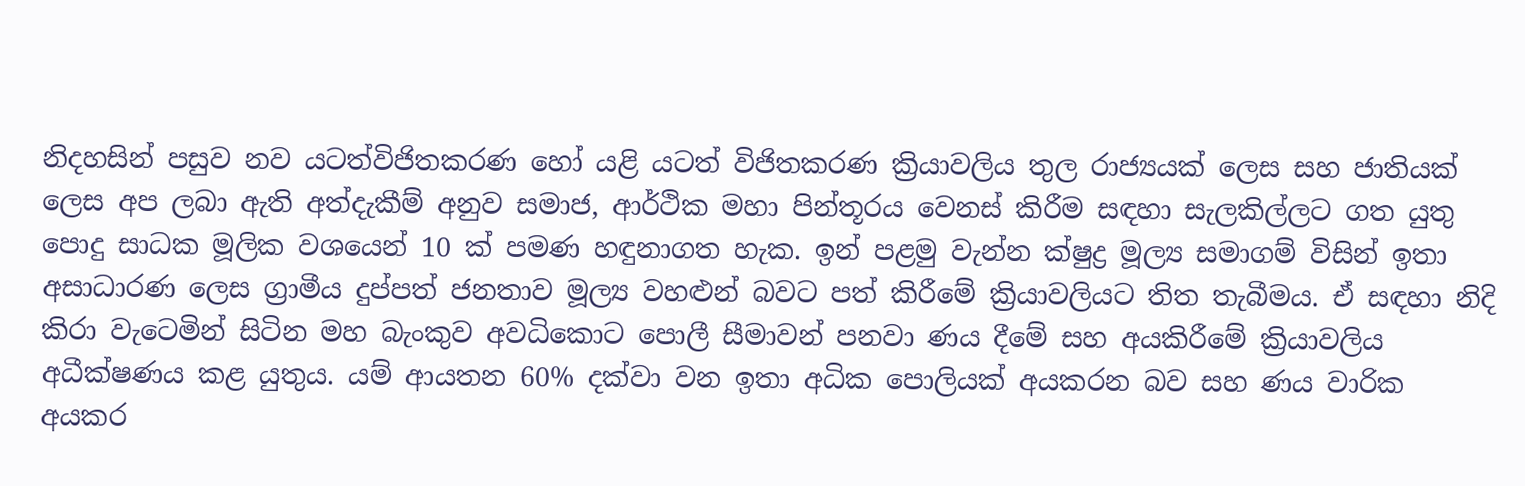නිදහසින් පසුව නව යටත්විජිතකරණ හෝ යළි යටත් විජිතකරණ ක්‍රියාවලිය තුල රාජ්‍යයක් ලෙස සහ ජාතියක් ලෙස අප ලබා ඇති අත්දැකීම් අනුව සමාජ, ආර්ථික මහා පින්තූරය වෙනස් කිරීම සඳහා සැලකිල්ලට ගත යුතු පොදු සාධක මූලික වශයෙන් 10 ක් පමණ හඳුනාගත හැක. ඉන් පළමු වැන්න ක්ෂුද්‍ර මූල්‍ය සමාගම් විසින් ඉතා අසාධාරණ ලෙස ග්‍රාමීය දුප්පත් ජනතාව මූල්‍ය වහළුන් බවට පත් කිරීමේ ක්‍රියාවලියට තිත තැබීමය. ඒ සඳහා නිදි කිරා වැටෙමින් සිටින මහ බැංකුව අවධිකොට පොලී සීමාවන් පනවා ණය දීමේ සහ අයකිරීමේ ක්‍රියාවලිය අධීක්ෂණය කළ යුතුය. යම් ආයතන 60% දක්වා වන ඉතා අධික පොලියක් අයකරන බව සහ ණය වාරික අයකර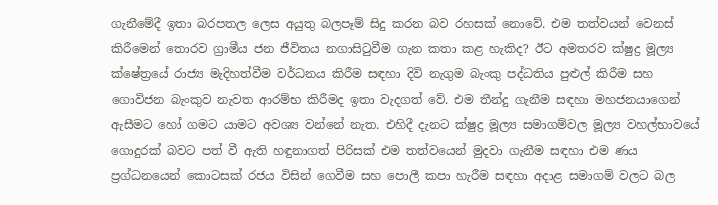ගැනීමේදී ඉතා බරපතල ලෙස අයුතු බලපෑම් සිදු කරන බව රහසක් නොවේ. එම තත්වයන් වෙනස් කිරීමෙන් තොරව ග්‍රාමීය ජන ජීවිතය නගාසිටුවීම ගැන කතා කළ හැකිද? ඊට අමතරව ක්ෂුද්‍ර මූල්‍ය ක්ෂේත්‍රයේ රාජ්‍ය මැදිහත්වීම වර්ධනය කිරීම සඳහා දිවි නැගුම බැංකු පද්ධතිය පුළුල් කිරීම සහ ගොවිජන බැංකුව නැවත ආරම්භ කිරීමද ඉතා වැදගත් වේ. එම තීන්දු ගැනීම සඳහා මහජනයාගෙන් ඇසීමට හෝ ගමට යාමට අවශ්‍ය වන්නේ නැත. එහිදී දැනට ක්ෂුද්‍ර මූල්‍ය සමාගම්වල මූල්‍ය වහල්භාවයේ ගොදුරක් බවට පත් වී ඇති හඳුනාගත් පිරිසක් එම තත්වයෙන් මුදවා ගැනීම සඳහා එම ණය ප්‍රග්ධනයෙන් කොටසක් රජය විසින් ගෙවීම සහ පොලී කපා හැරීම සඳහා අදාළ සමාගම් වලට බල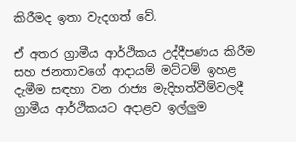කිරීමද ඉතා වැදගත් වේ.

ඒ අතර ග්‍රාමීය ආර්ථිකය උද්දීපණය කිරීම සහ ජනතාවගේ ආදායම් මට්ටම් ඉහළ දැමීම සඳහා වන රාජ්‍ය මැදිහත්වීම්වලදී ග්‍රාමීය ආර්ථිකයට අදාළව ඉල්ලුම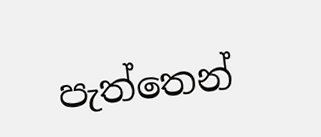පැත්තෙන්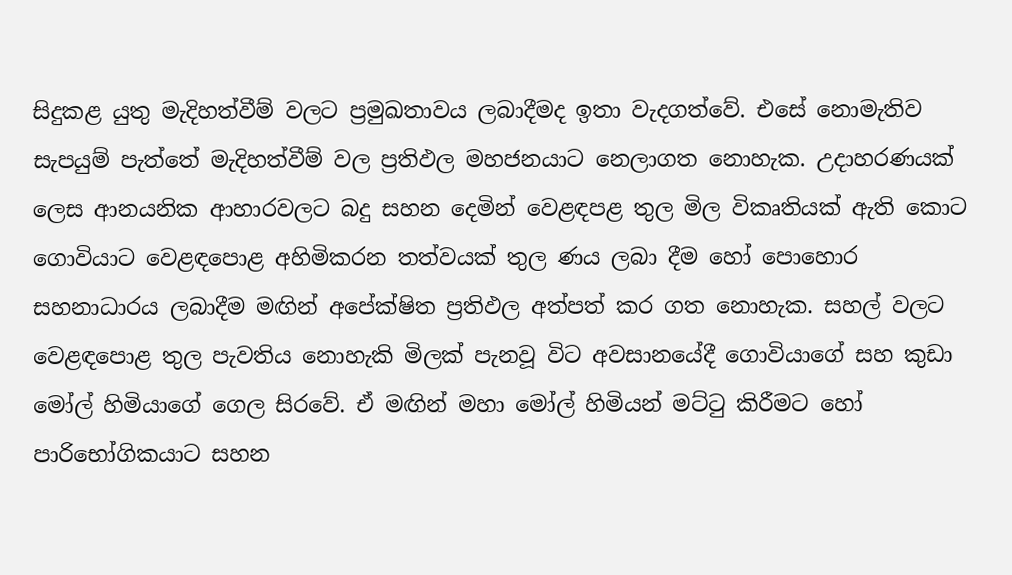සිදුකළ යුතු මැදිහත්වීම් වලට ප්‍රමුඛතාවය ලබාදීමද ඉතා වැදගත්වේ. එසේ නොමැතිව සැපයුම් පැත්තේ මැදිහත්වීම් වල ප්‍රතිඵල මහජනයාට නෙලාගත නොහැක. උදාහරණයක් ලෙස ආනයනික ආහාරවලට බදු සහන දෙමින් වෙළඳපළ තුල මිල විකෘතියක් ඇති කොට ගොවියාට වෙළඳපොළ අහිමිකරන තත්වයක් තුල ණය ලබා දීම හෝ පොහොර සහනාධාරය ලබාදීම මඟින් අපේක්ෂිත ප්‍රතිඵල අත්පත් කර ගත නොහැක. සහල් වලට වෙළඳපොළ තුල පැවතිය නොහැකි මිලක් පැනවූ විට අවසානයේදී ගොවියාගේ සහ කුඩා මෝල් හිමියාගේ ගෙල සිරවේ. ඒ මඟින් මහා මෝල් හිමියන් මට්ටු කිරීමට හෝ පාරිභෝගිකයාට සහන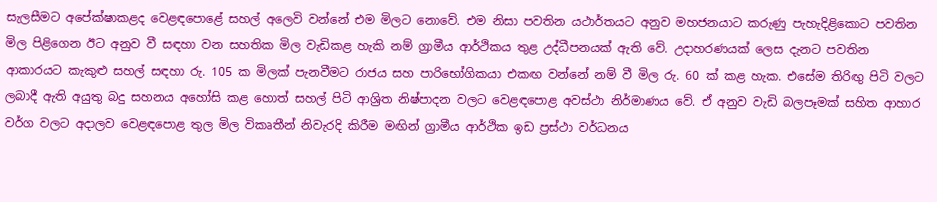සැලසීමට අපේක්ෂාකළද වෙළඳපොළේ සහල් අලෙවි වන්නේ එම මිලට නොවේ. එම නිසා පවතින යථාර්තයට අනුව මහජනයාට කරුණු පැහැදිළිකොට පවතින මිල පිළිගෙන ඊට අනුව වී සඳහා වන සහතික මිල වැඩිකළ හැකි නම් ග්‍රාමීය ආර්ථිකය තුළ උද්ධීපනයක් ඇති වේ. උදාහරණයක් ලෙස දැනට පවතින ආකාරයට කැකුළු සහල් සඳහා රු. 105 ක මිලක් පැනවීමට රාජය සහ පාරිභෝගිකයා එකඟ වන්නේ නම් වී මිල රු. 60 ක් කළ හැක. එසේම තිරිඟු පිටි වලට ලබාදී ඇති අයුතු බදු සහනය අහෝසි කළ හොත් සහල් පිටි ආශ්‍රිත නිෂ්පාදන වලට වෙළඳපොළ අවස්ථා නිර්මාණය වේ. ඒ අනුව වැඩි බලපෑමක් සහිත ආහාර වර්ග වලට අදාලව වෙළඳපොළ තුල මිල විකෘතීන් නිවැරදි කිරීම මඟින් ග්‍රාමීය ආර්ථික ඉඩ ප්‍රස්ථා වර්ධනය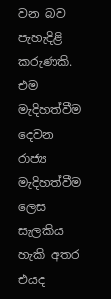වන බව පැහැදිළි කරුණකි. එම මැදිහත්වීම දෙවන රාජ්‍ය මැදිහත්වීම ලෙස සැලකිය හැකි අතර එයද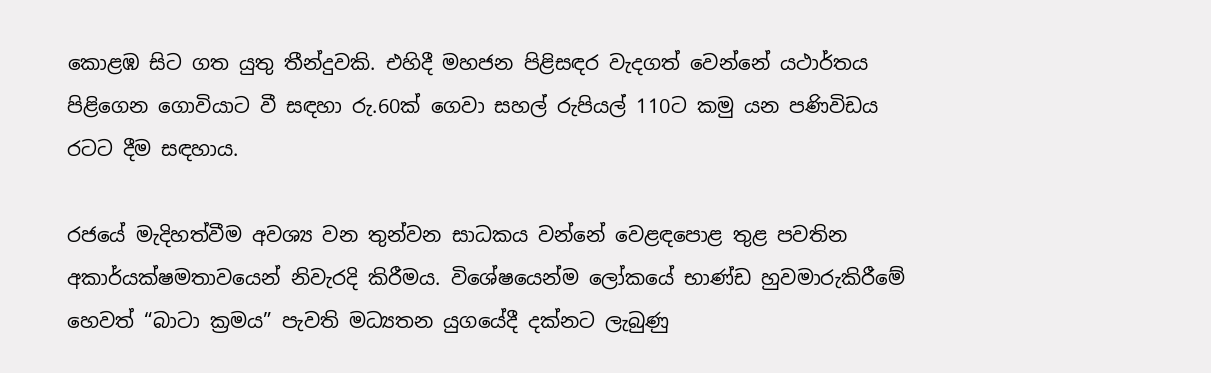කොළඹ සිට ගත යුතු තීන්දුවකි. එහිදී මහජන පිළිසඳර වැදගත් වෙන්නේ යථාර්තය පිළිගෙන ගොවියාට වී සඳහා රු.60ක් ගෙවා සහල් රුපියල් 110ට කමු යන පණිවිඩය රටට දීම සඳහාය.

රජයේ මැදිහත්වීම අවශ්‍ය වන තුන්වන සාධකය වන්නේ වෙළඳපොළ තුළ පවතින අකාර්යක්ෂමතාවයෙන් නිවැරදි කිරීමය. විශේෂයෙන්ම ලෝකයේ භාණ්ඩ හුවමාරුකිරීමේ හෙවත් “බාටා ක්‍රමය” පැවති මධ්‍යතන යුගයේදී දක්නට ලැබුණු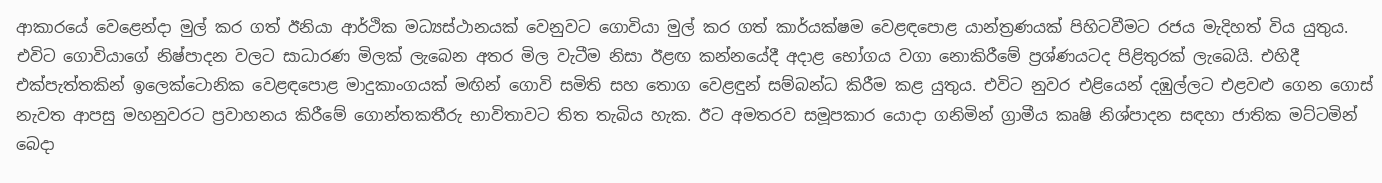ආකාරයේ වෙළෙන්දා මුල් කර ගත් ඊනියා ආර්ථික මධ්‍යස්ථානයක් වෙනුවට ගොවියා මුල් කර ගත් කාර්යක්ෂම වෙළඳපොළ යාන්ත්‍රණයක් පිහිටවීමට රජය මැදිහත් විය යුතුය. එවිට ගොවියාගේ නිෂ්පාදන වලට සාධාරණ මිලක් ලැබෙන අතර මිල වැටීම නිසා ඊළඟ කන්නයේදී අදාළ භෝගය වගා නොකිරීමේ ප්‍රශ්ණයටද පිළිතුරක් ලැබෙයි. එහිදී එක්පැත්තකින් ඉලෙක්ටොනික වෙළඳපොළ මාදුකාංගයක් මඟින් ගොවි සමිති සහ තොග වෙළඳුන් සම්බන්ධ කිරීම කළ යුතුය. එවිට නුවර එළියෙන් දඹුල්ලට එළවළු ගෙන ගොස් නැවත ආපසු මහනුවරට ප්‍රවාහනය කිරීමේ ගොන්තකතීරු භාවිතාවට තිත තැබිය හැක. ඊට අමතරව සමූපකාර යොදා ගනිමින් ග්‍රාමීය කෘෂි නිශ්පාදන සඳහා ජාතික මට්ටමින් බෙදා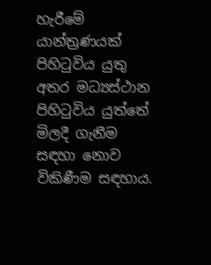හැරීමේ යාන්ත්‍රණයක් පිහිටුවිය යුතු අතර මධ්‍යස්ථාන පිහිටුවිය යුත්තේ මිලදී ගැනීම සඳහා නොව විකිණීම සඳහාය.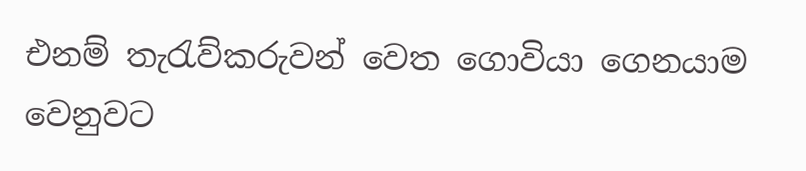එනම් තැරැව්කරුවන් වෙත ගොවියා ගෙනයාම වෙනුවට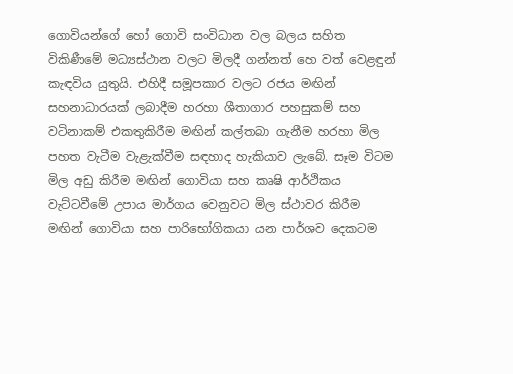ගොවියන්ගේ හෝ ගොවි සංවිධාන වල බලය සහිත විකිණීමේ මධ්‍යස්ථාන වලට මිලදී ගන්නත් හෙ වත් වෙළඳුන් කැඳවිය යුතුයි. එහිදී සමූපකාර වලට රජය මඟින් සහනාධාරයක් ලබාදීම හරහා ශීතාගාර පහසුකම් සහ වටිනාකම් එකතුකිරීම මඟින් කල්තබා ගැනීම හරහා මිල පහත වැටීම වැළැක්වීම සඳහාද හැකියාව ලැබේ. සෑම විටම මිල අඩු කිරීම මඟින් ගොවියා සහ කෘෂි ආර්ථිකය වැට්ටවීමේ උපාය මාර්ගය වෙනුවට මිල ස්ථාවර කිරීම මඟින් ගොවියා සහ පාරිභෝගිකයා යන පාර්ශව දෙකටම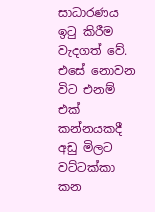සාධාරණය ඉටු කිරීම වැදගත් වේ. එසේ නොවන විට එනම් එක් කන්නයකදී අඩු මිලට වට්ටක්කා කන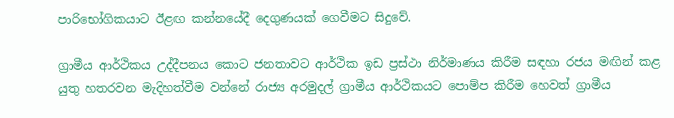පාරිභෝගිකයාට ඊළඟ කන්නයේදී දෙගුණයක් ගෙවීමට සිදුවේ.

ග්‍රාමීය ආර්ථිකය උද්දීපනය කොට ජනතාවට ආර්ථික ඉඩ ප්‍රස්ථා නිර්මාණය කිරීම සඳහා රජය මඟින් කළ යුතු හතරවන මැදිහත්වීම වන්නේ රාජ්‍ය අරමුදල් ග්‍රාමීය ආර්ථිකයට පොම්ප කිරීම හෙවත් ග්‍රාමීය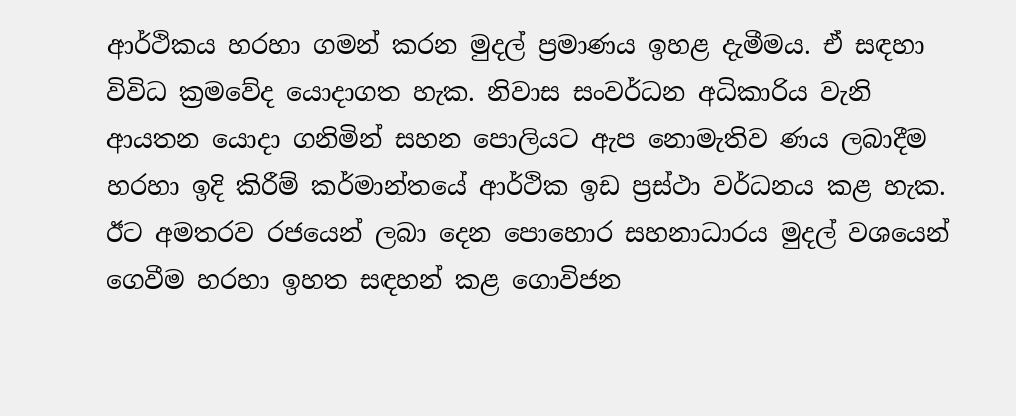ආර්ථිකය හරහා ගමන් කරන මුදල් ප්‍රමාණය ඉහළ දැමීමය. ඒ සඳහා විවිධ ක්‍රමවේද යොදාගත හැක. නිවාස සංවර්ධන අධිකාරිය වැනි ආයතන යොදා ගනිමින් සහන පොලියට ඇප නොමැතිව ණය ලබාදීම හරහා ඉදි කිරීම් කර්මාන්තයේ ආර්ථික ඉඩ ප්‍රස්ථා වර්ධනය කළ හැක. ඊට අමතරව රජයෙන් ලබා දෙන පොහොර සහනාධාරය මුදල් වශයෙන් ගෙවීම හරහා ඉහත සඳහන් කළ ගොවිජන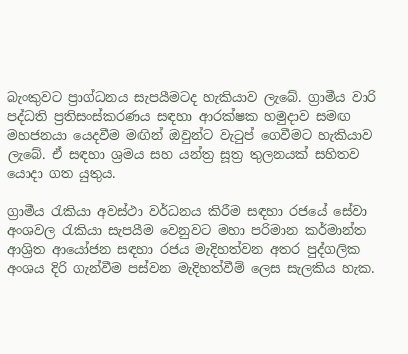බැංකුවට ප්‍රාග්ධනය සැපයීමටද හැකියාව ලැබේ. ග්‍රාමීය වාරි පද්ධති ප්‍රතිසංස්කරණය සඳහා ආරක්ෂක හමුදාව සමඟ මහජනයා යෙදවීම මඟින් ඔවුන්ට වැටුප් ගෙවීමට හැකියාව ලැබේ. ඒ සඳහා ශ්‍රමය සහ යන්ත්‍ර සූත්‍ර තුලනයක් සහිතව යොදා ගත යුතුය.

ග්‍රාමීය රැකියා අවස්ථා වර්ධනය කිරීම සඳහා රජයේ සේවා අංශවල රැකියා සැපයීම වෙනුවට මහා පරිමාන කර්මාන්ත ආශ්‍රිත ආයෝජන සඳහා රජය මැදිහත්වන අතර පුද්ගලික අංශය දිරි ගැන්වීම පස්වන මැදිහත්වීම් ලෙස සැලකිය හැක.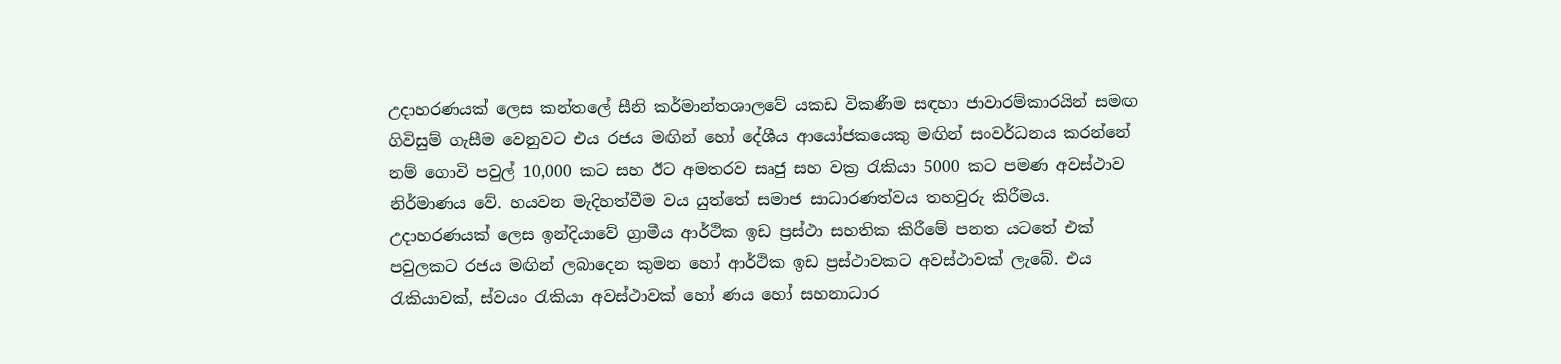උදාහරණයක් ලෙස කන්තලේ සීනි කර්මාන්තශාලවේ යකඩ විකණීම සඳහා ජාවාරම්කාරයින් සමඟ ගිවිසුම් ගැසීම වෙනුවට එය රජය මඟින් හෝ දේශීය ආයෝජකයෙකු මඟින් සංවර්ධනය කරන්නේ නම් ගොවි පවුල් 10,000 කට සහ ඊට අමතරව සෘජු සහ වක්‍ර රැකියා 5000 කට පමණ අවස්ථාව නිර්මාණය වේ. හයවන මැදිහත්වීම වය යුත්තේ සමාජ සාධාරණත්වය තහවුරු කිරීමය. උදාහරණයක් ලෙස ඉන්දියාවේ ග්‍රාමීය ආර්ථික ඉඩ ප්‍රස්ථා සහතික කිරීමේ පනත යටතේ එක් පවුලකට රජය මඟින් ලබාදෙන කුමන හෝ ආර්ථික ඉඩ ප්‍රස්ථාවකට අවස්ථාවක් ලැබේ. එය රැකියාවක්, ස්වයං රැකියා අවස්ථාවක් හෝ ණය හෝ සහනාධාර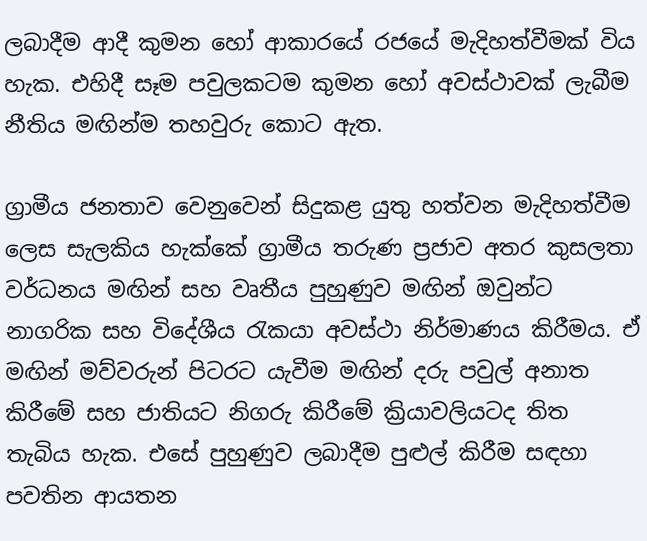ලබාදීම ආදී කුමන හෝ ආකාරයේ රජයේ මැදිහත්වීමක් විය හැක. එහිදී සෑම පවුලකටම කුමන හෝ අවස්ථාවක් ලැබීම නීතිය මඟින්ම තහවුරු කොට ඇත.

ග්‍රාමීය ජනතාව වෙනුවෙන් සිදුකළ යුතු හත්වන මැදිහත්වීම ලෙස සැලකිය හැක්කේ ග්‍රාමීය තරුණ ප්‍රජාව අතර කුසලතා වර්ධනය මඟින් සහ වෘතීය පුහුණුව මඟින් ඔවුන්ට නාගරික සහ විදේශීය රැකයා අවස්ථා නිර්මාණය කිරීමය. ඒ මඟින් මව්වරුන් පිටරට යැවීම මඟින් දරු පවුල් අනාත කිරීමේ සහ ජාතියට නිගරු කිරීමේ ක්‍රියාවලියටද තිත තැබිය හැක. එසේ පුහුණුව ලබාදීම පුළුල් කිරීම සඳහා පවතින ආයතන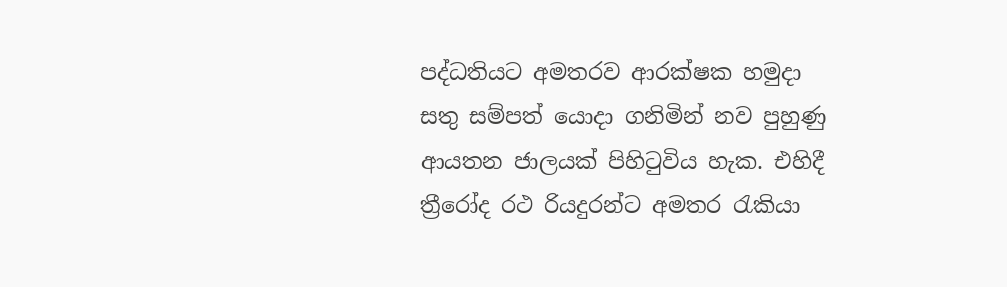පද්ධතියට අමතරව ආරක්ෂක හමුදා සතු සම්පත් යොදා ගනිමින් නව පුහුණු ආයතන ජාලයක් පිහිටුවිය හැක. එහිදී ත්‍රීරෝද රථ රියදුරන්ට අමතර රැකියා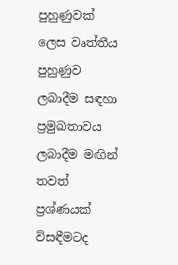පුහුණුවක් ලෙස වෘත්තීය පුහුණුව ලබාදීම සඳහා ප්‍රමුඛතාවය ලබාදීම මඟින් තවත් ප්‍රශ්ණයක් විසඳීමටද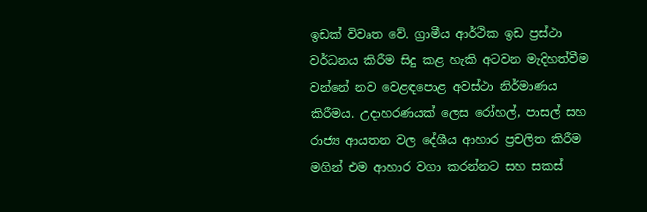ඉඩක් විවෘත වේ. ග්‍රාමීය ආර්ථික ඉඩ ප්‍රස්ථා වර්ධනය කිරීම සිදු කළ හැකි අටවන මැදිහත්වීම වන්නේ නව වෙළඳපොළ අවස්ථා නිර්මාණය කිරීමය. උදාහරණයක් ලෙස රෝහල්, පාසල් සහ රාජ්‍ය ආයතන වල දේශීය ආහාර ප්‍රචලිත කිරීම මගින් එම ආහාර වගා කරන්නට සහ සකස්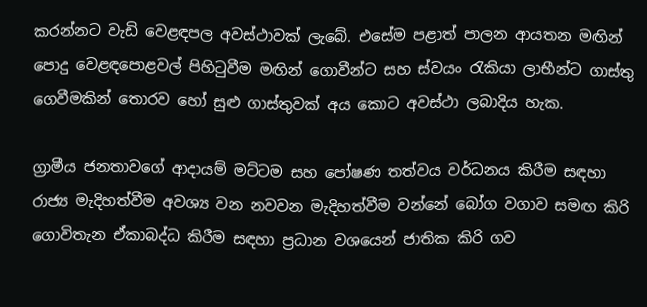කරන්නට වැඩි වෙළඳපල අවස්ථාවක් ලැබේ. එසේම පළාත් පාලන ආයතන මඟින් පොදු වෙළඳපොළවල් පිහිටුවීම මඟින් ගොවීන්ට සහ ස්වයං රැකියා ලාභීන්ට ගාස්තු ගෙවීමකින් තොරව හෝ සුළු ගාස්තුවක් අය කොට අවස්ථා ලබාදිය හැක.

ග්‍රාමීය ජනතාවගේ ආදායම් මට්ටම සහ පෝෂණ තත්වය වර්ධනය කිරීම සඳහා රාජ්‍ය මැදිහත්වීම අවශ්‍ය වන නවවන මැදිහත්වීම වන්නේ බෝග වගාව සමඟ කිරි ගොවිතැන ඒකාබද්ධ කිරීම සඳහා ප්‍රධාන වශයෙන් ජාතික කිරි ගව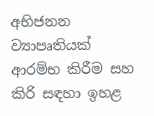අභිජනන ව්‍යාපෘතියක් ආරම්භ කිරීම සහ කිරි සඳහා ඉහළ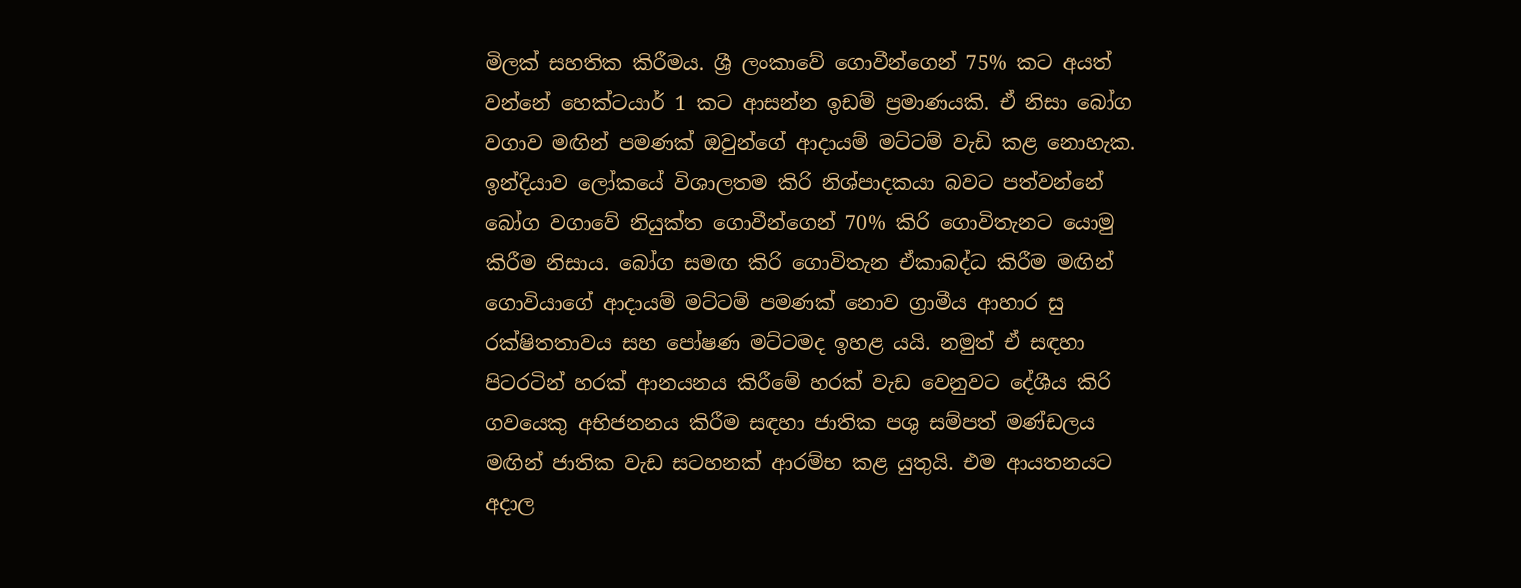මිලක් සහතික කිරීමය. ශ්‍රී ලංකාවේ ගොවීන්ගෙන් 75% කට අයත් වන්නේ හෙක්ටයාර් 1 කට ආසන්න ඉඩම් ප්‍රමාණයකි. ඒ නිසා බෝග වගාව මඟින් පමණක් ඔවුන්ගේ ආදායම් මට්ටම් වැඩි කළ නොහැක. ඉන්දියාව ලෝකයේ විශාලතම කිරි නිශ්පාදකයා බවට පත්වන්නේ බෝග වගාවේ නියුක්ත ගොවීන්ගෙන් 70% කිරි ගොවිතැනට යොමු කිරීම නිසාය. බෝග සමඟ කිරි ගොවිතැන ඒකාබද්ධ කිරීම මඟින් ගොවියාගේ ආදායම් මට්ටම් පමණක් නොව ග්‍රාමීය ආහාර සු රක්ෂිතතාවය සහ පෝෂණ මට්ටමද ඉහළ යයි. නමුත් ඒ සඳහා පිටරටින් හරක් ආනයනය කිරීමේ හරක් වැඩ වෙනුවට දේශීය කිරි ගවයෙකු අභිජනනය කිරීම සඳහා ජාතික පශු සම්පත් මණ්ඩලය මඟින් ජාතික වැඩ සටහනක් ආරම්භ කළ යුතුයි. එම ආයතනයට අදාල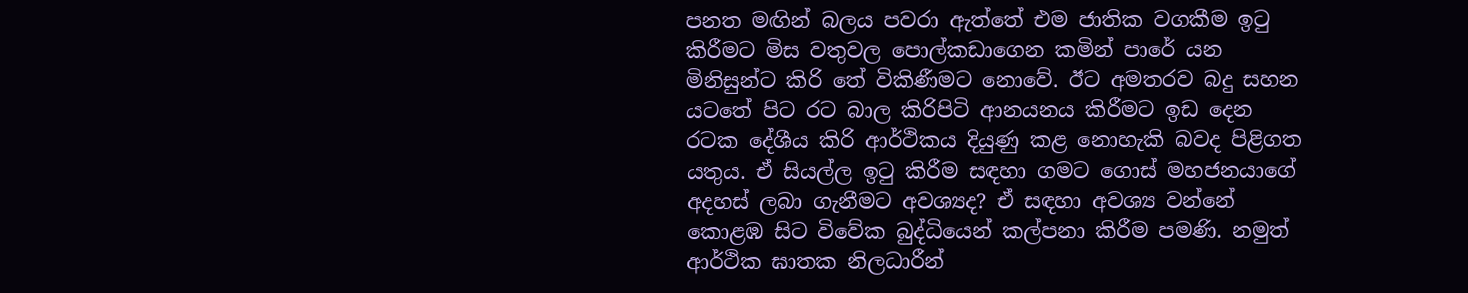පනත මඟින් බලය පවරා ඇත්තේ එම ජාතික වගකීම ඉටු කිරීමට මිස වතුවල පොල්කඩාගෙන කමින් පාරේ යන මිනිසුන්ට කිරි තේ විකිණීමට නොවේ. ඊට අමතරව බදු සහන යටතේ පිට රට බාල කිරිපිටි ආනයනය කිරීමට ඉඩ දෙන රටක දේශීය කිරි ආර්ථිකය දියුණු කළ නොහැකි බවද පිළිගත යතුය. ඒ සියල්ල ඉටු කිරීම සඳහා ගමට ගොස් මහජනයාගේ අදහස් ලබා ගැනීමට අවශ්‍යද? ඒ සඳහා අවශ්‍ය වන්නේ කොළඹ සිට විවේක බුද්ධියෙන් කල්පනා කිරීම පමණි. නමුත් ආර්ථික ඝාතක නිලධාරීන්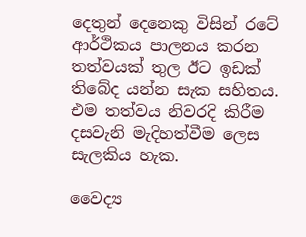දෙතුන් දෙනෙකු විසින් රටේ ආර්ථිකය පාලනය කරන තත්වයක් තුල ඊට ඉඩක් තිබේද යන්න සැක සහිතය. එම තත්වය නිවරදි කිරීම දසවැනි මැදිහත්වීම ලෙස සැලකිය හැක.

වෛද්‍ය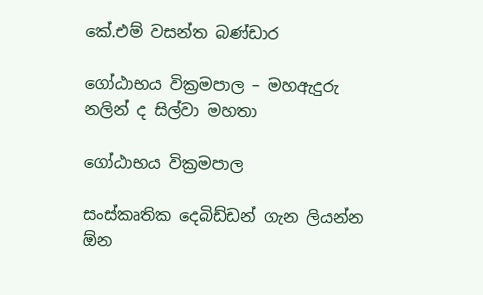කේ.එම් වසන්ත බණ්ඩාර

ගෝඨාභය වික්‍රමපාල – මහඇදුරු නලින් ද සිල්වා මහතා

ගෝඨාභය වික්‍රමපාල

සංස්කෘතික දෙබිඩ්ඩන් ගැන ලියන්න ඕන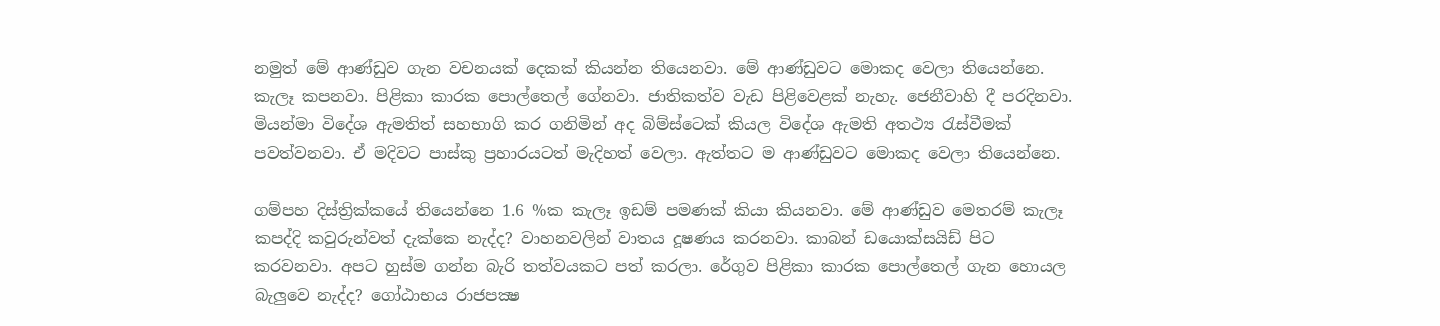නමුත් මේ ආණ්ඩුව ගැන වචනයක් දෙකක් කියන්න තියෙනවා. මේ ආණ්ඩුවට මොකද වෙලා තියෙන්නෙ. කැලෑ කපනවා. පිළිකා කාරක පොල්තෙල් ගේනවා. ජාතිකත්ව වැඩ පිළිවෙළක් නැහැ. ජෙනීවාහි දී පරදිනවා. මියන්මා විදේශ ඇමතිත් සහභාගි කර ගනිමින් අද බිම්ස්ටෙක් කියල විදේශ ඇමති අතථ්‍ය රැස්වීමක් පවත්වනවා. ඒ මදිවට පාස්කු ප්‍රහාරයටත් මැදිහත් වෙලා. ඇත්තට ම ආණ්ඩුවට මොකද වෙලා තියෙන්නෙ.

ගම්පහ දිස්ත්‍රික්කයේ තියෙන්නෙ 1.6 %ක කැලෑ ඉඩම් පමණක් කියා කියනවා. මේ ආණ්ඩුව මෙතරම් කැලෑ කපද්දි කවුරුන්වත් දැක්කෙ නැද්ද? වාහනවලින් වාතය දූෂණය කරනවා. කාබන් ඩයොක්සයිඩ් පිට කරවනවා. අපට හුස්ම ගන්න බැරි තත්වයකට පත් කරලා. රේගුව පිළිකා කාරක පොල්තෙල් ගැන හොයල බැලුවෙ නැද්ද? ගෝඨාභය රාජපක්‍ෂ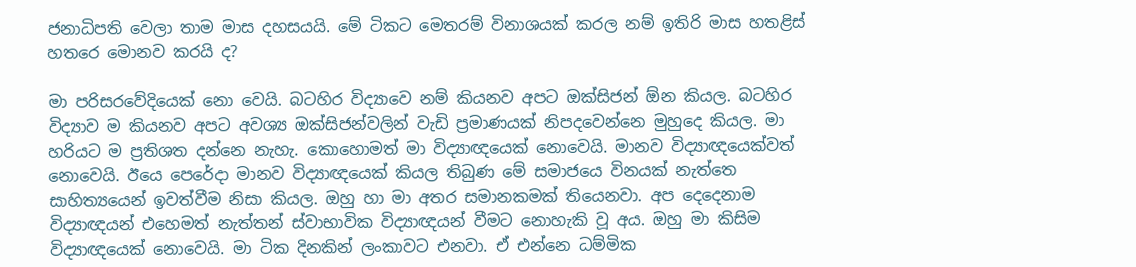ජනාධිපති වෙලා තාම මාස දහසයයි. මේ ටිකට මෙතරම් විනාශයක් කරල නම් ඉතිරි මාස හතළිස් හතරෙ මොනව කරයි ද?

මා පරිසරවේදියෙක් නො වෙයි. බටහිර විද්‍යාවෙ නම් කියනව අපට ඔක්සිජන් ඕන කියල. බටහිර විද්‍යාව ම කියනව අපට අවශ්‍ය ඔක්සිජන්වලින් වැඩි ප්‍රමාණයක් නිපදවෙන්නෙ මුහුදෙ කියල. මා හරියට ම ප්‍රතිශත දන්නෙ නැහැ. කොහොමත් මා විද්‍යාඥයෙක් නොවෙයි. මානව විද්‍යාඥයෙක්වත් නොවෙයි. ඊයෙ පෙරේදා මානව විද්‍යාඥයෙක් කියල තිබුණ මේ සමාජයෙ විනයක් නැත්තෙ සාහිත්‍යයෙන් ඉවත්වීම නිසා කියල. ඔහු හා මා අතර සමානකමක් තියෙනවා. අප දෙදෙනාම විද්‍යාඥයන් එහෙමත් නැත්තන් ස්වාභාවික විද්‍යාඥයන් වීමට නොහැකි වූ අය. ඔහු මා කිසිම විද්‍යාඥයෙක් නොවෙයි. මා ටික දිනකින් ලංකාවට එනවා. ඒ එන්නෙ ධම්මික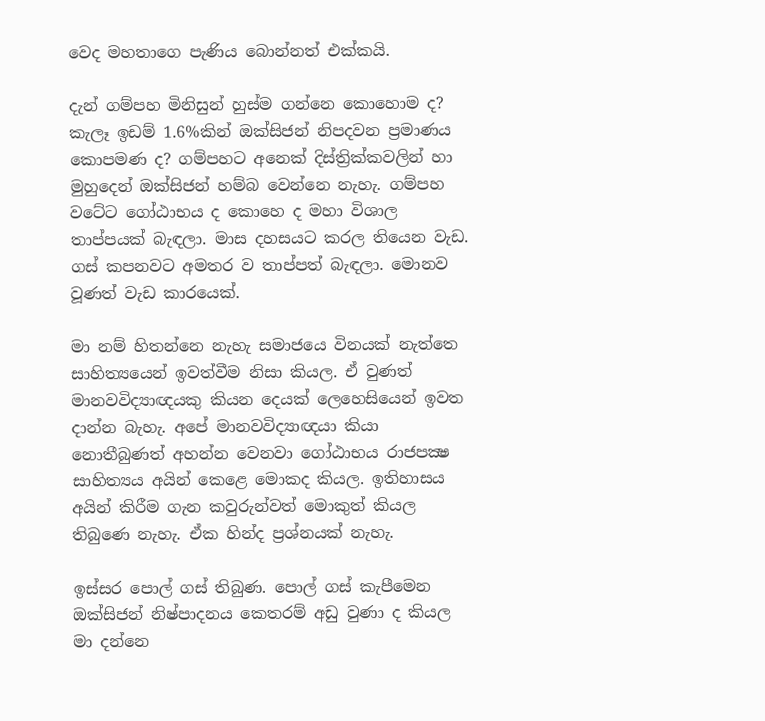වෙද මහතාගෙ පැණිය බොන්නත් එක්කයි.

දැන් ගම්පහ මිනිසුන් හුස්ම ගන්නෙ කොහොම ද? කැලෑ ඉඩම් 1.6%කින් ඔක්සිජන් නිපදවන ප්‍රමාණය කොපමණ ද? ගම්පහට අනෙක් දිස්ත්‍රික්කවලින් හා මුහුදෙන් ඔක්සිජන් හම්බ වෙන්නෙ නැහැ. ගම්පහ වටේට ගෝඨාභය ද කොහෙ ද මහා විශාල තාප්පයක් බැඳලා. මාස දහසයට කරල තියෙන වැඩ. ගස් කපනවට අමතර ව තාප්පත් බැඳලා. මොනව වූණත් වැඩ කාරයෙක්.

මා නම් හිතන්නෙ නැහැ සමාජයෙ විනයක් නැත්තෙ සාහිත්‍යයෙන් ඉවත්වීම නිසා කියල. ඒ වුණත් මානවවිද්‍යාඥයකු කියන දෙයක් ලෙහෙසියෙන් ඉවත දාන්න බැහැ. අපේ මානවවිද්‍යාඥයා කියා නොතීබුණත් අහන්න වෙනවා ගෝඨාභය රාජපක්‍ෂ සාහිත්‍යය අයින් කෙළෙ මොකද කියල. ඉතිහාසය අයින් කිරීම ගැන කවුරුන්වත් මොකුත් කියල තිබුණෙ නැහැ. ඒක හින්ද ප්‍රශ්නයක් නැහැ.

ඉස්සර පොල් ගස් තිබුණ. පොල් ගස් කැපීමෙන ඔක්සිජන් නිෂ්පාදනය කෙතරම් අඩු වුණා ද කියල මා දන්නෙ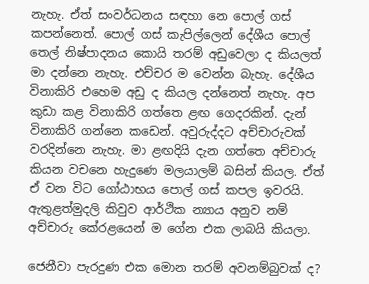නැහැ. ඒත් සංවර්ධනය සඳහා නෙ පොල් ගස් කපන්නෙත්. පොල් ගස් කැපිල්ලෙන් දේශීය පොල් තෙල් නිෂ්පාදනය කොයි තරම් අඩුවෙලා ද කියලත් මා දන්නෙ නැහැ. එච්චර ම වෙන්න බැහැ. දේශීය විනාකිරි එහෙම අඩු ද කියල දන්නෙත් නැහැ. අප කුඩා කළ විනාකිරි ගත්තෙ ළඟ ගෙදරකින්. දැන් විනාකිරි ගන්නෙ කඩෙන්. අවුරුද්දට අච්චාරුවක් වරදින්නෙ නැහැ. මා ළඟදියි දැන ගත්තෙ අච්චාරු කියන වචනෙ හැදුණෙ මලයාලම් බසින් කියල. ඒත් ඒ වන විට ගෝඨාභය පොල් ගස් කපල ඉවරයි. ඇතුළත්මුදලි කිවුව ආර්ථික න්‍යාය අනුව නම් අච්චාරු කේරළයෙන් ම ගේන එක ලාබයි කියලා.

ජෙනීවා පැරදුණ එක මොන තරම් අවනම්බුවක් ද?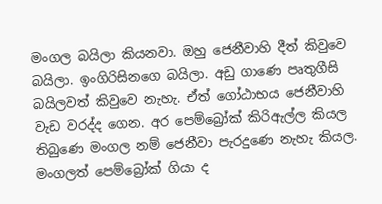මංගල බයිලා කියනවා. ඔහු ජෙනීවාහි දීත් කිවුවෙ බයිලා. ඉංගිරිසිනගෙ බයිලා. අඩු ගාණෙ පෘතුගීසි බයිලවත් කිවුවෙ නැහැ. ඒත් ගෝඨාභය ජෙනීවාහි වැඩ වරද්ද ගෙන. අර පෙම්බ්‍රෝක් කිරිඇල්ල කියල තිබුණෙ මංගල නම් ජෙනීවා පැරදුණෙ නැහැ කියල. මංගලත් පෙම්බ්‍රෝක් ගියා ද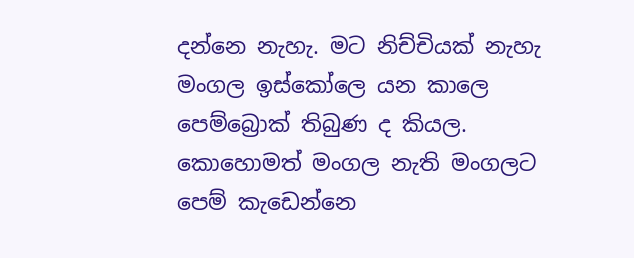දන්නෙ නැහැ. මට නිච්චියක් නැහැ මංගල ඉස්කෝලෙ යන කාලෙ පෙම්බ්‍රොක් තිබුණ ද කියල. කොහොමත් මංගල නැති මංගලට පෙම් කැඩෙන්නෙ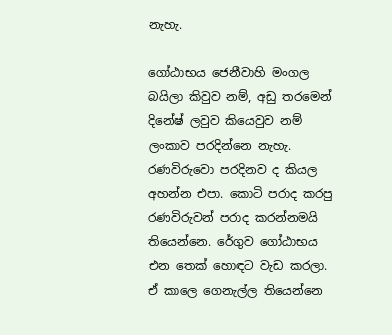නැහැ.

ගෝඨාභය ජෙනීවාහි මංගල බයිලා කිවුව නම්, අඩු තරමෙන් දිනේෂ් ලවුව කියෙවුව නම් ලංකාව පරදින්නෙ නැහැ. රණවිරුවො පරදිනව ද කියල අහන්න එපා. කොටි පරාද කරපු රණවිරුවන් පරාද කරන්නමයි තියෙන්නෙ. රේගුව ගෝඨාභය එන තෙක් හොඳට වැඩ කරලා. ඒ කාලෙ ගෙනැල්ල තියෙන්නෙ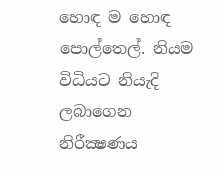හොඳ ම හොඳ පොල්තෙල්. නියම විධියට නියැදි ලබාගෙන නිරීක්‍ෂණය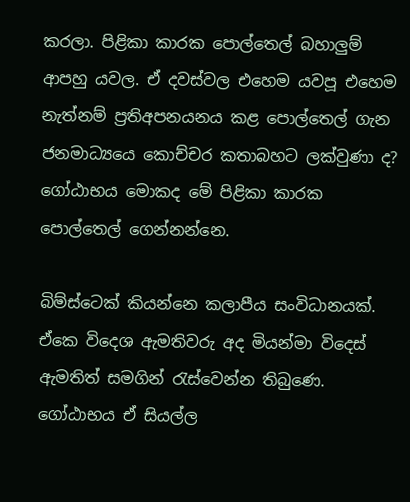කරලා. පිළිකා කාරක පොල්තෙල් බහාලුම් ආපහු යවල. ඒ දවස්වල එහෙම යවපූ එහෙම නැත්නම් ප්‍රතිඅපනයනය කළ පොල්තෙල් ගැන ජනමාධ්‍යයෙ කොච්චර කතාබහට ලක්වුණා ද? ගෝඨාභය මොකද මේ පිළිකා කාරක පොල්තෙල් ගෙන්නන්නෙ.

බිම්ස්ටෙක් කියන්නෙ කලාපීය සංවිධානයක්. ඒකෙ විදෙශ ඇමතිවරු අද මියන්මා විදෙස් ඇමතිත් සමගින් රැස්වෙන්න තිබුණෙ. ගෝඨාභය ඒ සියල්ල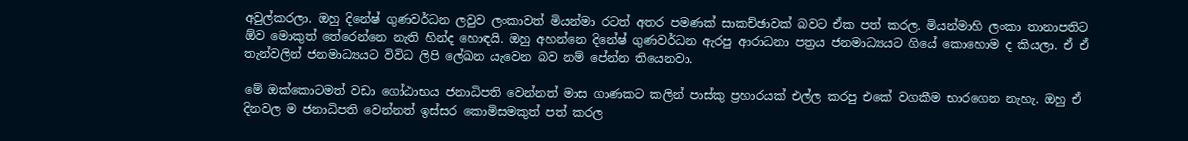අවුල්කරලා. ඔහු දිනේෂ් ගුණවර්ධන ලවුව ලංකාවත් මියන්මා රටත් අතර පමණක් සාකච්ඡාවක් බවට ඒක පත් කරල. මියන්මාහි ලංකා තානාපතිට ඕව මොකුත් තේරෙන්නෙ නැති හින්ද හොඳයි. ඔහු අහන්නෙ දිනේෂ් ගුණවර්ධන ඇරපු ආරාධනා පත්‍රය ජනමාධ්‍යයට ගියේ කොහොම ද කියලා. ඒ ඒ තැන්වලින් ජනමාධ්‍යයට විවිධ ලිපි ලේඛන යැවෙන බව නම් පේන්න තියෙනවා.

මේ ඔක්කොටමත් වඩා ගෝඨාභය ජනාධිපති වෙන්නත් මාස ගාණකට කලින් පාස්කු ප්‍රහාරයක් එල්ල කරපු එකේ වගකීම භාරගෙන නැහැ. ඔහු ඒ දිනවල ම ජනාධිපති වෙන්නත් ඉස්සර කොමිසමකුත් පත් කරල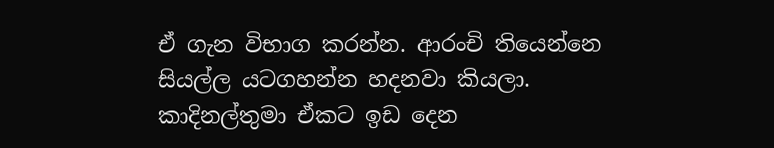ඒ ගැන විභාග කරන්න. ආරංචි තියෙන්නෙ සියල්ල යටගහන්න හදනවා කියලා. කාදිනල්තුමා ඒකට ඉඩ දෙන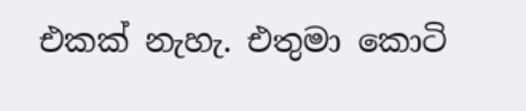එකක් නැහැ. එතුමා කොටි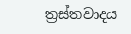ත්‍රස්තවාදය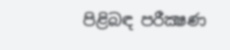පිළිබඳ පරීක්‍ෂණ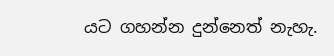යට ගහන්න දුන්නෙත් නැහැ.